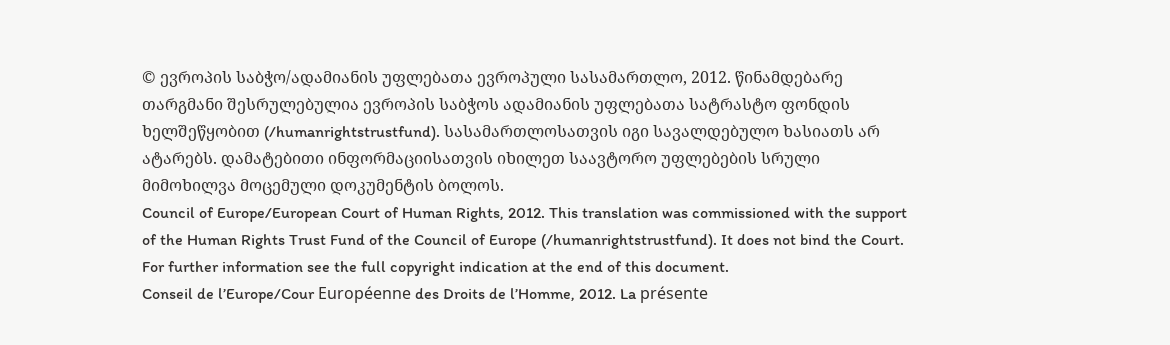© ევროპის საბჭო/ადამიანის უფლებათა ევროპული სასამართლო, 2012. წინამდებარე თარგმანი შესრულებულია ევროპის საბჭოს ადამიანის უფლებათა სატრასტო ფონდის ხელშეწყობით (/humanrightstrustfund). სასამართლოსათვის იგი სავალდებულო ხასიათს არ ატარებს. დამატებითი ინფორმაციისათვის იხილეთ საავტორო უფლებების სრული მიმოხილვა მოცემული დოკუმენტის ბოლოს.
Council of Europe/European Court of Human Rights, 2012. This translation was commissioned with the support of the Human Rights Trust Fund of the Council of Europe (/humanrightstrustfund). It does not bind the Court. For further information see the full copyright indication at the end of this document.
Conseil de l’Europe/Cour Européenne des Droits de l’Homme, 2012. La présente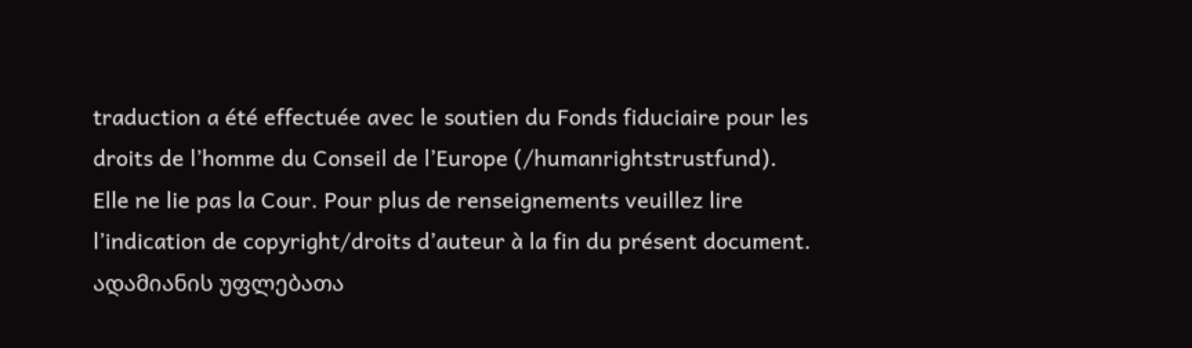traduction a été effectuée avec le soutien du Fonds fiduciaire pour les droits de l’homme du Conseil de l’Europe (/humanrightstrustfund). Elle ne lie pas la Cour. Pour plus de renseignements veuillez lire l’indication de copyright/droits d’auteur à la fin du présent document.
ადამიანის უფლებათა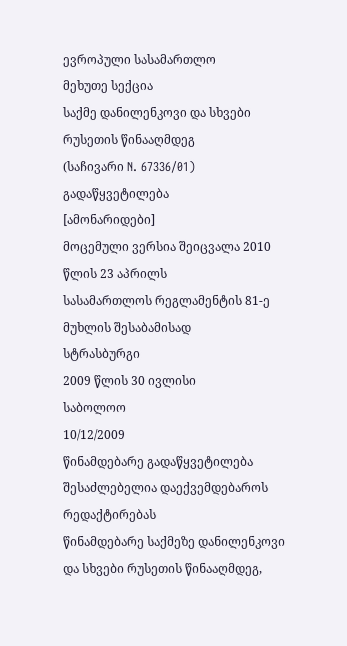ევროპული სასამართლო
მეხუთე სექცია
საქმე დანილენკოვი და სხვები რუსეთის წინააღმდეგ
(საჩივარი N. 67336/01)
გადაწყვეტილება
[ამონარიდები]
მოცემული ვერსია შეიცვალა 2010 წლის 23 აპრილს
სასამართლოს რეგლამენტის 81-ე მუხლის შესაბამისად
სტრასბურგი
2009 წლის 30 ივლისი
საბოლოო
10/12/2009
წინამდებარე გადაწყვეტილება შესაძლებელია დაექვემდებაროს რედაქტირებას
წინამდებარე საქმეზე დანილენკოვი და სხვები რუსეთის წინააღმდეგ,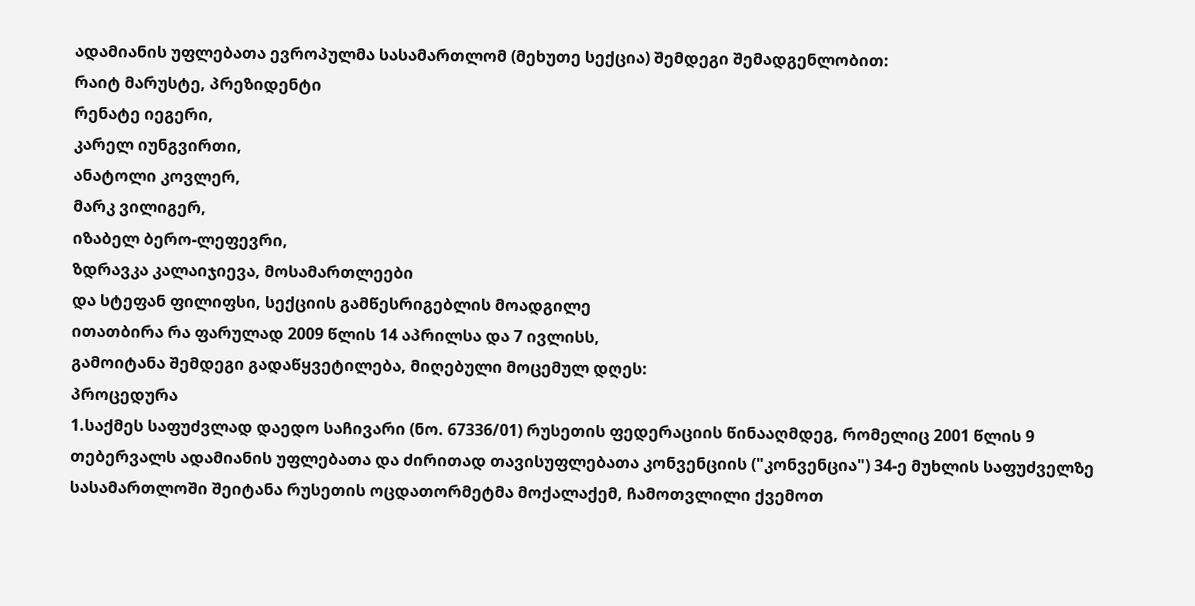ადამიანის უფლებათა ევროპულმა სასამართლომ (მეხუთე სექცია) შემდეგი შემადგენლობით:
რაიტ მარუსტე, პრეზიდენტი
რენატე იეგერი,
კარელ იუნგვირთი,
ანატოლი კოვლერ,
მარკ ვილიგერ,
იზაბელ ბერო-ლეფევრი,
ზდრავკა კალაიჯიევა, მოსამართლეები
და სტეფან ფილიფსი, სექციის გამწესრიგებლის მოადგილე
ითათბირა რა ფარულად 2009 წლის 14 აპრილსა და 7 ივლისს,
გამოიტანა შემდეგი გადაწყვეტილება, მიღებული მოცემულ დღეს:
პროცედურა
1.საქმეს საფუძვლად დაედო საჩივარი (ნო. 67336/01) რუსეთის ფედერაციის წინააღმდეგ, რომელიც 2001 წლის 9 თებერვალს ადამიანის უფლებათა და ძირითად თავისუფლებათა კონვენციის ("კონვენცია") 34-ე მუხლის საფუძველზე სასამართლოში შეიტანა რუსეთის ოცდათორმეტმა მოქალაქემ, ჩამოთვლილი ქვემოთ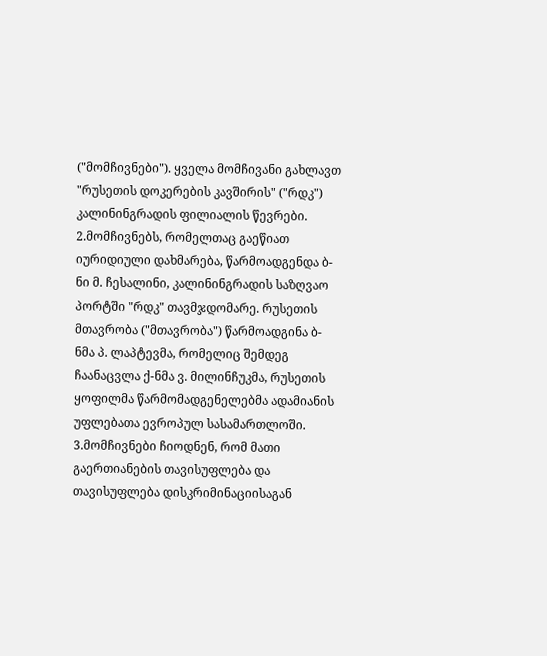("მომჩივნები"). ყველა მომჩივანი გახლავთ "რუსეთის დოკერების კავშირის" ("რდკ") კალინინგრადის ფილიალის წევრები.
2.მომჩივნებს, რომელთაც გაეწიათ იურიდიული დახმარება, წარმოადგენდა ბ-ნი მ. ჩესალინი, კალინინგრადის საზღვაო პორტში "რდკ" თავმჯდომარე. რუსეთის მთავრობა ("მთავრობა") წარმოადგინა ბ-ნმა პ. ლაპტევმა, რომელიც შემდეგ ჩაანაცვლა ქ-ნმა ვ. მილინჩუკმა, რუსეთის ყოფილმა წარმომადგენელებმა ადამიანის უფლებათა ევროპულ სასამართლოში.
3.მომჩივნები ჩიოდნენ, რომ მათი გაერთიანების თავისუფლება და თავისუფლება დისკრიმინაციისაგან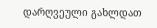დარღვეული გახლდათ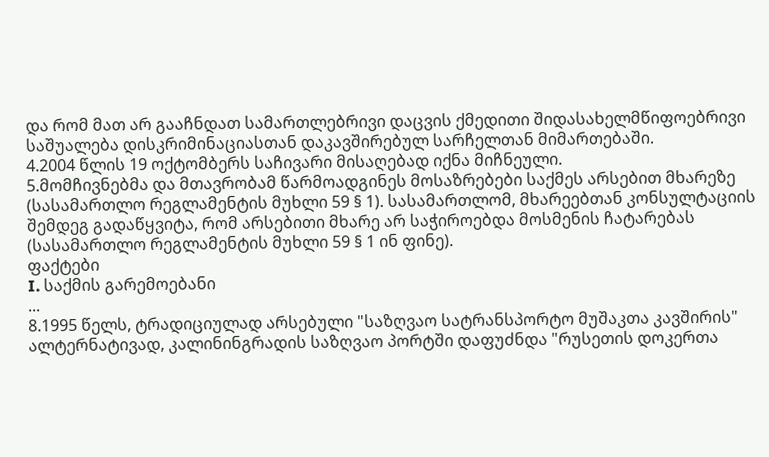და რომ მათ არ გააჩნდათ სამართლებრივი დაცვის ქმედითი შიდასახელმწიფოებრივი საშუალება დისკრიმინაციასთან დაკავშირებულ სარჩელთან მიმართებაში.
4.2004 წლის 19 ოქტომბერს საჩივარი მისაღებად იქნა მიჩნეული.
5.მომჩივნებმა და მთავრობამ წარმოადგინეს მოსაზრებები საქმეს არსებით მხარეზე (სასამართლო რეგლამენტის მუხლი 59 § 1). სასამართლომ, მხარეებთან კონსულტაციის შემდეგ გადაწყვიტა, რომ არსებითი მხარე არ საჭიროებდა მოსმენის ჩატარებას (სასამართლო რეგლამენტის მუხლი 59 § 1 ინ ფინე).
ფაქტები
I. საქმის გარემოებანი
...
8.1995 წელს, ტრადიციულად არსებული "საზღვაო სატრანსპორტო მუშაკთა კავშირის" ალტერნატივად, კალინინგრადის საზღვაო პორტში დაფუძნდა "რუსეთის დოკერთა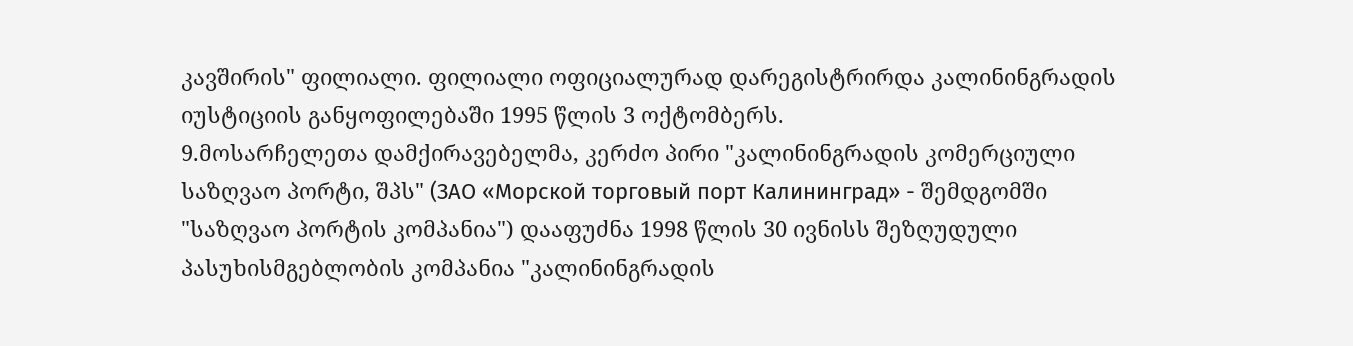კავშირის" ფილიალი. ფილიალი ოფიციალურად დარეგისტრირდა კალინინგრადის იუსტიციის განყოფილებაში 1995 წლის 3 ოქტომბერს.
9.მოსარჩელეთა დამქირავებელმა, კერძო პირი "კალინინგრადის კომერციული საზღვაო პორტი, შპს" (ЗАО «Морской торговый порт Калининград» - შემდგომში "საზღვაო პორტის კომპანია") დააფუძნა 1998 წლის 30 ივნისს შეზღუდული პასუხისმგებლობის კომპანია "კალინინგრადის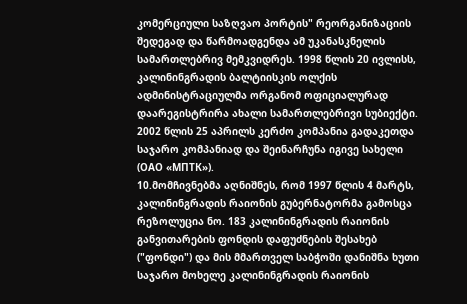კომერციული საზღვაო პორტის" რეორგანიზაციის შედეგად და წარმოადგენდა ამ უკანასკნელის სამართლებრივ მემკვიდრეს. 1998 წლის 20 ივლისს, კალინინგრადის ბალტიისკის ოლქის ადმინისტრაციულმა ორგანომ ოფიციალურად დაარეგისტრირა ახალი სამართლებრივი სუბიექტი. 2002 წლის 25 აპრილს კერძო კომპანია გადაკეთდა საჯარო კომპანიად და შეინარჩუნა იგივე სახელი (ОАО «МПТК»).
10.მომჩივნებმა აღნიშნეს, რომ 1997 წლის 4 მარტს, კალინინგრადის რაიონის გუბერნატორმა გამოსცა რეზოლუცია ნო. 183 კალინინგრადის რაიონის განვითარების ფონდის დაფუძნების შესახებ ("ფონდი") და მის მმართველ საბჭოში დანიშნა ხუთი საჯარო მოხელე კალინინგრადის რაიონის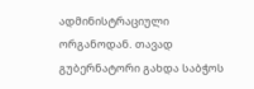ადმინისტრაციული ორგანოდან. თავად გუბერნატორი გახდა საბჭოს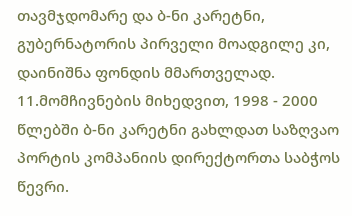თავმჯდომარე და ბ-ნი კარეტნი, გუბერნატორის პირველი მოადგილე კი, დაინიშნა ფონდის მმართველად.
11.მომჩივნების მიხედვით, 1998 - 2000 წლებში ბ-ნი კარეტნი გახლდათ საზღვაო პორტის კომპანიის დირექტორთა საბჭოს წევრი.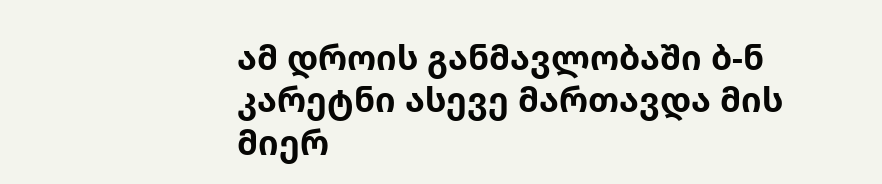ამ დროის განმავლობაში ბ-ნ კარეტნი ასევე მართავდა მის მიერ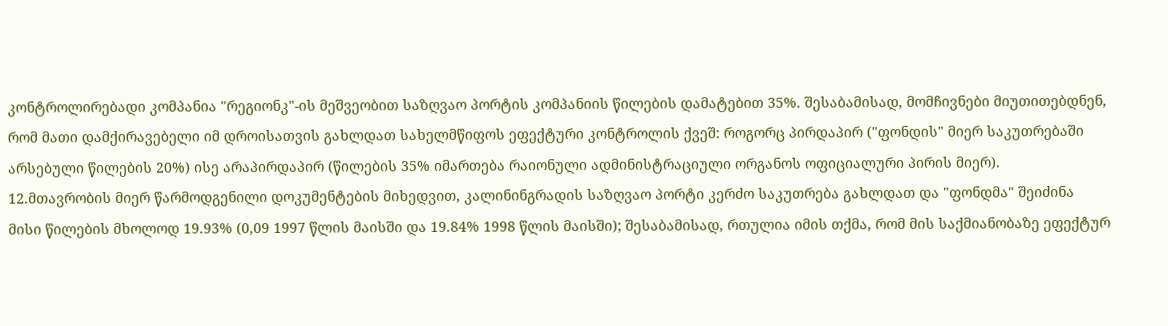კონტროლირებადი კომპანია "რეგიონკ"-ის მეშვეობით საზღვაო პორტის კომპანიის წილების დამატებით 35%. შესაბამისად, მომჩივნები მიუთითებდნენ, რომ მათი დამქირავებელი იმ დროისათვის გახლდათ სახელმწიფოს ეფექტური კონტროლის ქვეშ: როგორც პირდაპირ ("ფონდის" მიერ საკუთრებაში არსებული წილების 20%) ისე არაპირდაპირ (წილების 35% იმართება რაიონული ადმინისტრაციული ორგანოს ოფიციალური პირის მიერ).
12.მთავრობის მიერ წარმოდგენილი დოკუმენტების მიხედვით, კალინინგრადის საზღვაო პორტი კერძო საკუთრება გახლდათ და "ფონდმა" შეიძინა მისი წილების მხოლოდ 19.93% (0,09 1997 წლის მაისში და 19.84% 1998 წლის მაისში); შესაბამისად, რთულია იმის თქმა, რომ მის საქმიანობაზე ეფექტურ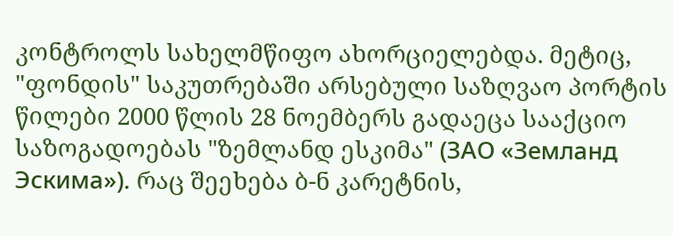კონტროლს სახელმწიფო ახორციელებდა. მეტიც, "ფონდის" საკუთრებაში არსებული საზღვაო პორტის წილები 2000 წლის 28 ნოემბერს გადაეცა სააქციო საზოგადოებას "ზემლანდ ესკიმა" (ЗАО «Земланд Эскима»). რაც შეეხება ბ-ნ კარეტნის,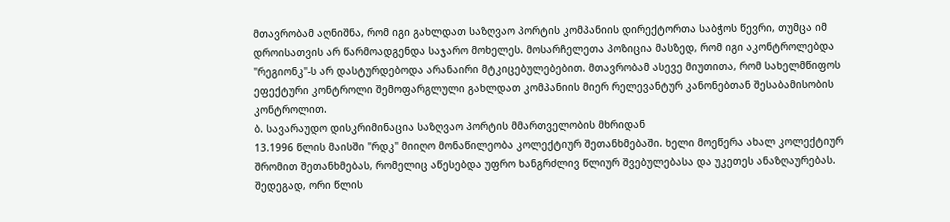მთავრობამ აღნიშნა, რომ იგი გახლდათ საზღვაო პორტის კომპანიის დირექტორთა საბჭოს წევრი, თუმცა იმ დროისათვის არ წარმოადგენდა საჯარო მოხელეს. მოსარჩელეთა პოზიცია მასზედ, რომ იგი აკონტროლებდა "რეგიონკ"-ს არ დასტურდებოდა არანაირი მტკიცებულებებით. მთავრობამ ასევე მიუთითა, რომ სახელმწიფოს ეფექტური კონტროლი შემოფარგლული გახლდათ კომპანიის მიერ რელევანტურ კანონებთან შესაბამისობის კონტროლით.
ბ. სავარაუდო დისკრიმინაცია საზღვაო პორტის მმართველობის მხრიდან
13.1996 წლის მაისში "რდკ" მიიღო მონაწილეობა კოლექტიურ შეთანხმებაში. ხელი მოეწერა ახალ კოლექტიურ შრომით შეთანხმებას, რომელიც აწესებდა უფრო ხანგრძლივ წლიურ შვებულებასა და უკეთეს ანაზღაურებას. შედეგად, ორი წლის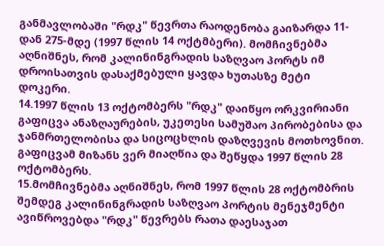განმავლობაში "რდკ" წევრთა რაოდენობა გაიზარდა 11-დან 275-მდე (1997 წლის 14 ოქტმბერი). მომჩივნებმა აღნიშნეს, რომ კალინინგრადის საზღვაო პორტს იმ დროისათვის დასაქმებული ყავდა ხუთასზე მეტი დოკერი.
14.1997 წლის 13 ოქტომბერს "რდკ" დაიწყო ორკვირიანი გაფიცვა ანაზღაურების, უკეთესი სამუშაო პირობებისა და ჯანმრთელობისა და სიცოცხლის დაზღვევის მოთხოვნით. გაფიცვამ მიზანს ვერ მიაღწია და შეწყდა 1997 წლის 28 ოქტომბერს.
15.მომჩივნებმა აღნიშნეს, რომ 1997 წლის 28 ოქტომბრის შემდეგ კალინინგრადის საზღვაო პორტის მენეჯმენტი ავიწროვებდა "რდკ" წევრებს რათა დაესაჯათ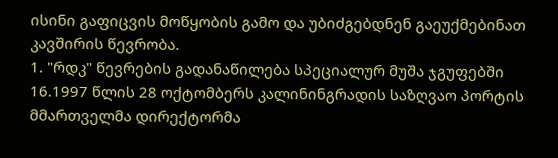ისინი გაფიცვის მოწყობის გამო და უბიძგებდნენ გაეუქმებინათ კავშირის წევრობა.
1. "რდკ" წევრების გადანაწილება სპეციალურ მუშა ჯგუფებში
16.1997 წლის 28 ოქტომბერს კალინინგრადის საზღვაო პორტის მმართველმა დირექტორმა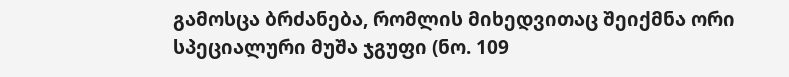გამოსცა ბრძანება, რომლის მიხედვითაც შეიქმნა ორი სპეციალური მუშა ჯგუფი (ნო. 109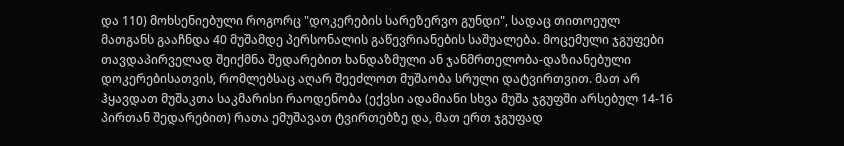და 110) მოხსენიებული როგორც "დოკერების სარეზერვო გუნდი", სადაც თითოეულ მათგანს გააჩნდა 40 მუშამდე პერსონალის გაწევრიანების საშუალება. მოცემული ჯგუფები თავდაპირველად შეიქმნა შედარებით ხანდაზმული ან ჯანმრთელობა-დაზიანებული დოკერებისათვის, რომლებსაც აღარ შეეძლოთ მუშაობა სრული დატვირთვით. მათ არ ჰყავდათ მუშაკთა საკმარისი რაოდენობა (ექვსი ადამიანი სხვა მუშა ჯგუფში არსებულ 14-16 პირთან შედარებით) რათა ემუშავათ ტვირთებზე და, მათ ერთ ჯგუფად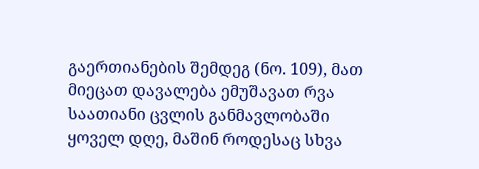გაერთიანების შემდეგ (ნო. 109), მათ მიეცათ დავალება ემუშავათ რვა საათიანი ცვლის განმავლობაში ყოველ დღე, მაშინ როდესაც სხვა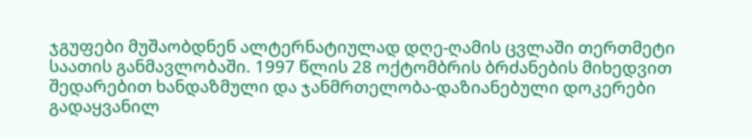ჯგუფები მუშაობდნენ ალტერნატიულად დღე-ღამის ცვლაში თერთმეტი საათის განმავლობაში. 1997 წლის 28 ოქტომბრის ბრძანების მიხედვით შედარებით ხანდაზმული და ჯანმრთელობა-დაზიანებული დოკერები გადაყვანილ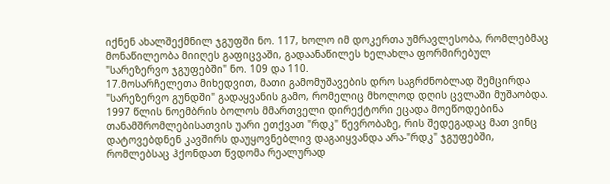იქნენ ახალშექმნილ ჯგუფში ნო. 117, ხოლო იმ დოკერთა უმრავლესობა, რომლებმაც მონაწილეობა მიიღეს გაფიცვაში, გადაანაწილეს ხელახლა ფორმირებულ "სარეზერვო ჯგუფებში" ნო. 109 და 110.
17.მოსარჩელეთა მიხედვით, მათი გამომუშავების დრო საგრძნობლად შემცირდა "სარეზერვო გუნდში" გადაყვანის გამო, რომელიც მხოლოდ დღის ცვლაში მუშაობდა. 1997 წლის ნოემბრის ბოლოს მმართველი დირექტორი ეცადა მოეწოდებინა თანამშრომლებისათვის უარი ეთქვათ "რდკ" წევრობაზე, რის შედეგადაც მათ ვინც დატოვებდნენ კავშირს დაუყოვნებლივ დაგაიყვანდა არა-"რდკ" ჯგუფებში, რომლებსაც ჰქონდათ წვდომა რეალურად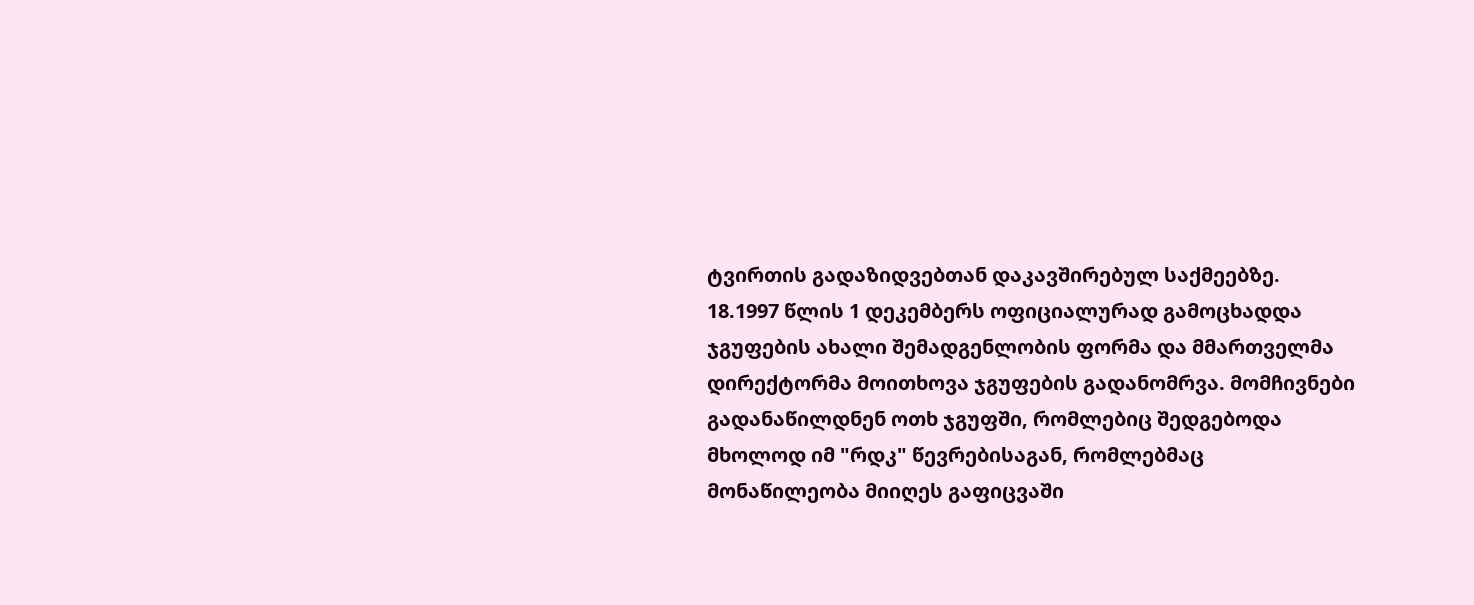ტვირთის გადაზიდვებთან დაკავშირებულ საქმეებზე.
18.1997 წლის 1 დეკემბერს ოფიციალურად გამოცხადდა ჯგუფების ახალი შემადგენლობის ფორმა და მმართველმა დირექტორმა მოითხოვა ჯგუფების გადანომრვა. მომჩივნები გადანაწილდნენ ოთხ ჯგუფში, რომლებიც შედგებოდა მხოლოდ იმ "რდკ" წევრებისაგან, რომლებმაც მონაწილეობა მიიღეს გაფიცვაში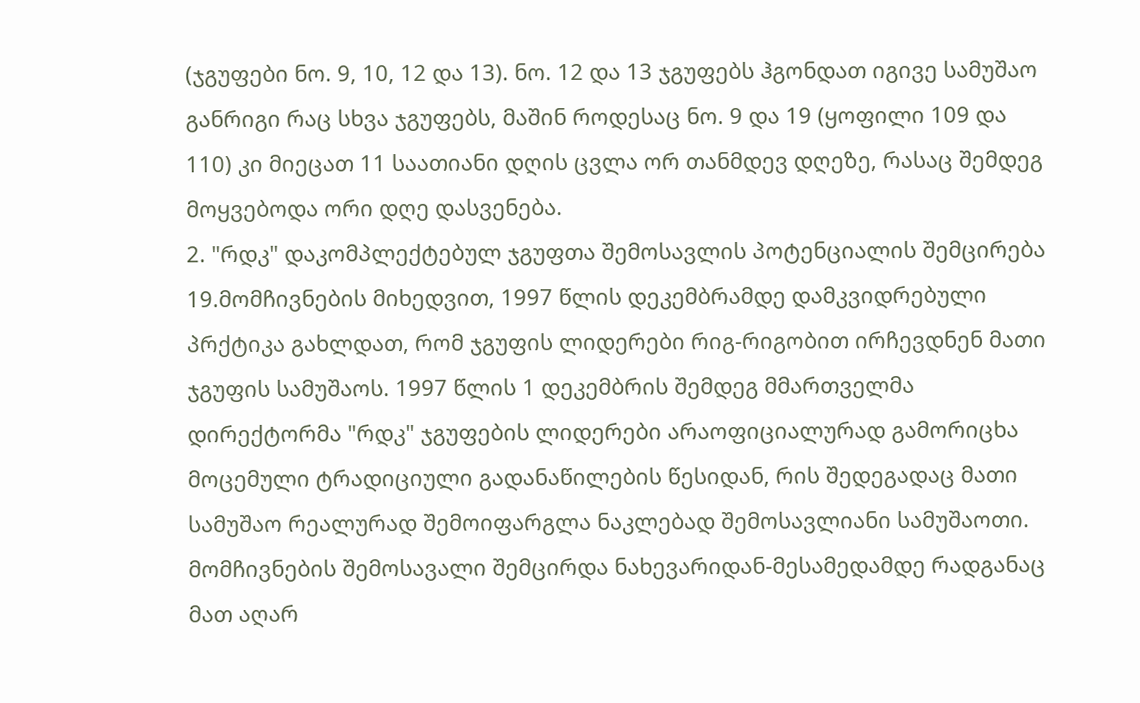(ჯგუფები ნო. 9, 10, 12 და 13). ნო. 12 და 13 ჯგუფებს ჰგონდათ იგივე სამუშაო განრიგი რაც სხვა ჯგუფებს, მაშინ როდესაც ნო. 9 და 19 (ყოფილი 109 და 110) კი მიეცათ 11 საათიანი დღის ცვლა ორ თანმდევ დღეზე, რასაც შემდეგ მოყვებოდა ორი დღე დასვენება.
2. "რდკ" დაკომპლექტებულ ჯგუფთა შემოსავლის პოტენციალის შემცირება
19.მომჩივნების მიხედვით, 1997 წლის დეკემბრამდე დამკვიდრებული პრქტიკა გახლდათ, რომ ჯგუფის ლიდერები რიგ-რიგობით ირჩევდნენ მათი ჯგუფის სამუშაოს. 1997 წლის 1 დეკემბრის შემდეგ მმართველმა დირექტორმა "რდკ" ჯგუფების ლიდერები არაოფიციალურად გამორიცხა მოცემული ტრადიციული გადანაწილების წესიდან, რის შედეგადაც მათი სამუშაო რეალურად შემოიფარგლა ნაკლებად შემოსავლიანი სამუშაოთი. მომჩივნების შემოსავალი შემცირდა ნახევარიდან-მესამედამდე რადგანაც მათ აღარ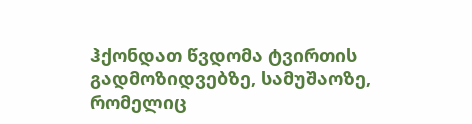ჰქონდათ წვდომა ტვირთის გადმოზიდვებზე, სამუშაოზე, რომელიც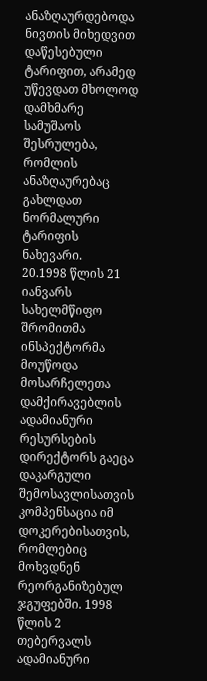ანაზღაურდებოდა ნივთის მიხედვით დაწესებული ტარიფით, არამედ უწევდათ მხოლოდ დამხმარე სამუშაოს შესრულება, რომლის ანაზღაურებაც გახლდათ ნორმალური ტარიფის ნახევარი.
20.1998 წლის 21 იანვარს სახელმწიფო შრომითმა ინსპექტორმა მოუწოდა მოსარჩელეთა დამქირავებლის ადამიანური რესურსების დირექტორს გაეცა დაკარგული შემოსავლისათვის კომპენსაცია იმ დოკერებისათვის, რომლებიც მოხვდნენ რეორგანიზებულ ჯგუფებში. 1998 წლის 2 თებერვალს ადამიანური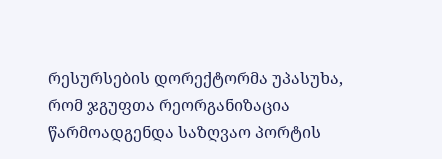რესურსების დორექტორმა უპასუხა, რომ ჯგუფთა რეორგანიზაცია წარმოადგენდა საზღვაო პორტის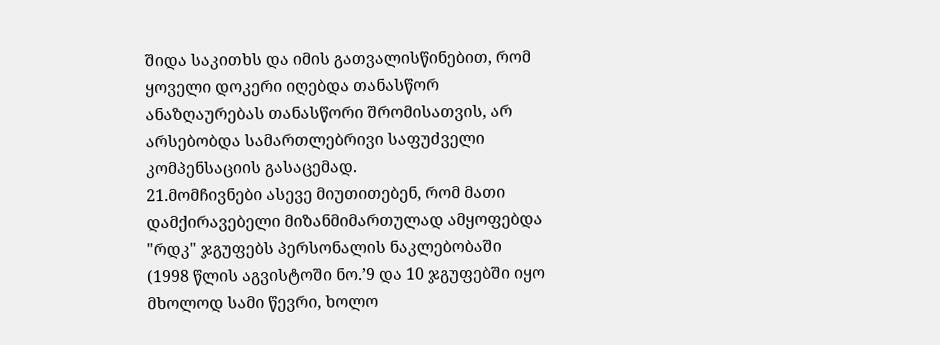შიდა საკითხს და იმის გათვალისწინებით, რომ ყოველი დოკერი იღებდა თანასწორ ანაზღაურებას თანასწორი შრომისათვის, არ არსებობდა სამართლებრივი საფუძველი კომპენსაციის გასაცემად.
21.მომჩივნები ასევე მიუთითებენ, რომ მათი დამქირავებელი მიზანმიმართულად ამყოფებდა "რდკ" ჯგუფებს პერსონალის ნაკლებობაში (1998 წლის აგვისტოში ნო.’9 და 10 ჯგუფებში იყო მხოლოდ სამი წევრი, ხოლო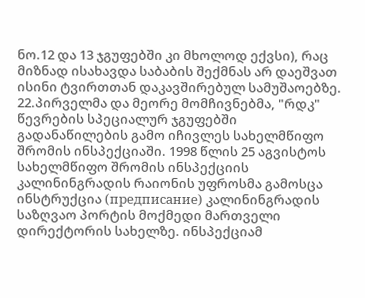ნო.12 და 13 ჯგუფებში კი მხოლოდ ექვსი), რაც მიზნად ისახავდა საბაბის შექმნას არ დაეშვათ ისინი ტვირთთან დაკავშირებულ სამუშაოებზე.
22.პირველმა და მეორე მომჩივნებმა, "რდკ" წევრების სპეციალურ ჯგუფებში გადანაწილების გამო იჩივლეს სახელმწიფო შრომის ინსპექციაში. 1998 წლის 25 აგვისტოს სახელმწიფო შრომის ინსპექციის კალინინგრადის რაიონის უფროსმა გამოსცა ინსტრუქცია (предписание) კალინინგრადის საზღვაო პორტის მოქმედი მართველი დირექტორის სახელზე. ინსპექციამ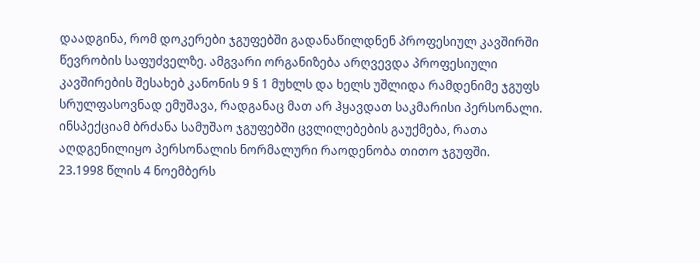დაადგინა, რომ დოკერები ჯგუფებში გადანაწილდნენ პროფესიულ კავშირში წევრობის საფუძველზე. ამგვარი ორგანიზება არღვევდა პროფესიული კავშირების შესახებ კანონის 9 § 1 მუხლს და ხელს უშლიდა რამდენიმე ჯგუფს სრულფასოვნად ემუშავა, რადგანაც მათ არ ჰყავდათ საკმარისი პერსონალი. ინსპექციამ ბრძანა სამუშაო ჯგუფებში ცვლილებების გაუქმება, რათა აღდგენილიყო პერსონალის ნორმალური რაოდენობა თითო ჯგუფში.
23.1998 წლის 4 ნოემბერს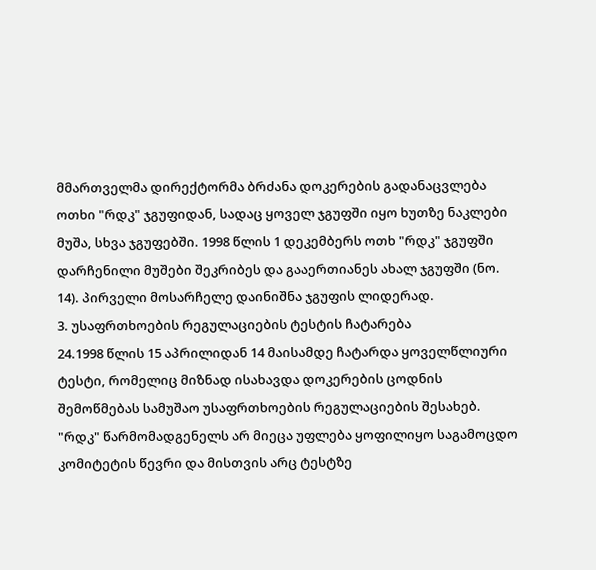მმართველმა დირექტორმა ბრძანა დოკერების გადანაცვლება ოთხი "რდკ" ჯგუფიდან, სადაც ყოველ ჯგუფში იყო ხუთზე ნაკლები მუშა, სხვა ჯგუფებში. 1998 წლის 1 დეკემბერს ოთხ "რდკ" ჯგუფში დარჩენილი მუშები შეკრიბეს და გააერთიანეს ახალ ჯგუფში (ნო. 14). პირველი მოსარჩელე დაინიშნა ჯგუფის ლიდერად.
3. უსაფრთხოების რეგულაციების ტესტის ჩატარება
24.1998 წლის 15 აპრილიდან 14 მაისამდე ჩატარდა ყოველწლიური ტესტი, რომელიც მიზნად ისახავდა დოკერების ცოდნის შემოწმებას სამუშაო უსაფრთხოების რეგულაციების შესახებ. "რდკ" წარმომადგენელს არ მიეცა უფლება ყოფილიყო საგამოცდო კომიტეტის წევრი და მისთვის არც ტესტზე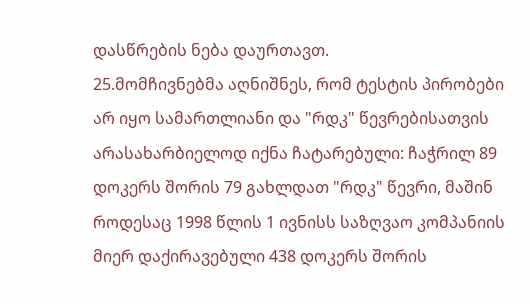დასწრების ნება დაურთავთ.
25.მომჩივნებმა აღნიშნეს, რომ ტესტის პირობები არ იყო სამართლიანი და "რდკ" წევრებისათვის არასახარბიელოდ იქნა ჩატარებული: ჩაჭრილ 89 დოკერს შორის 79 გახლდათ "რდკ" წევრი, მაშინ როდესაც 1998 წლის 1 ივნისს საზღვაო კომპანიის მიერ დაქირავებული 438 დოკერს შორის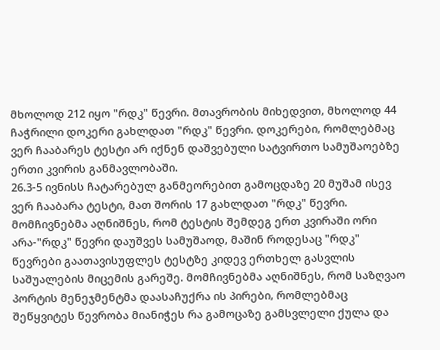მხოლოდ 212 იყო "რდკ" წევრი. მთავრობის მიხედვით, მხოლოდ 44 ჩაჭრილი დოკერი გახლდათ "რდკ" წევრი. დოკერები, რომლებმაც ვერ ჩააბარეს ტესტი არ იქნენ დაშვებული სატვირთო სამუშაოებზე ერთი კვირის განმავლობაში.
26.3-5 ივნისს ჩატარებულ განმეორებით გამოცდაზე 20 მუშამ ისევ ვერ ჩააბარა ტესტი, მათ შორის 17 გახლდათ "რდკ" წევრი. მომჩივნებმა აღნიშნეს, რომ ტესტის შემდეგ ერთ კვირაში ორი არა-"რდკ" წევრი დაუშვეს სამუშაოდ, მაშინ როდესაც "რდკ" წევრები გაათავისუფლეს ტესტზე კიდევ ერთხელ გასვლის საშუალების მიცემის გარეშე. მომჩივნებმა აღნიშნეს, რომ საზღვაო პორტის მენეჯმენტმა დაასაჩუქრა ის პირები, რომლებმაც შეწყვიტეს წევრობა მიანიჭეს რა გამოცაზე გამსვლელი ქულა და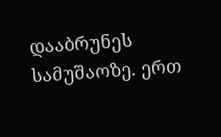დააბრუნეს სამუშაოზე. ერთ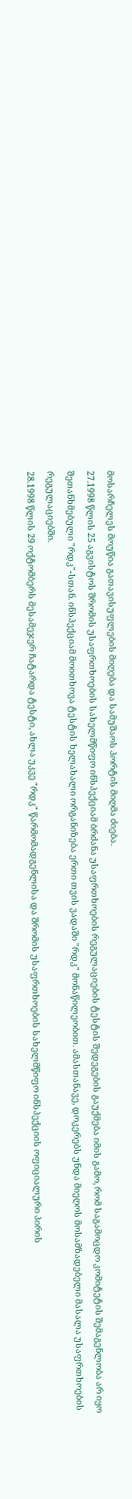მოსარჩელეს მოუწია გათავისუფლების მიღება და სამუშაოს პორტის მიღმა ძიება.
27.1998 წლის 25 აგვისტოს შრომის უსაფრთხოების სახელმწიფო ინსპექციამ ბრძანა უსაფრთხოების რეგულაციების ტესტის შედეგების გაუქმება იმის გამო, რომ საგამოცდო კომიტეტის შემაგენლობა არ იყო შეთანხმებული "რდკ"-სთან. ინსპექციამ მოითხოვა ტესტის ხელახალი ორგანიზება ერთი თვის ვადაში "რდკ" მონაწილეობით. ამასთანავე, დოკერებს უნდა მიეღოს მოსამზადებელი მასალა უსაფრთხოების რეგულაციებში.
28.1998 წლის 29 ოქტომბერს მესამეჯერ ჩატარდა ტესტი, ახლა უკვე "რდკ" წარმომადგენლისა და შრომის უსაფრთხოების სახელმწიფო ინსპექციის ოფიციალური პირის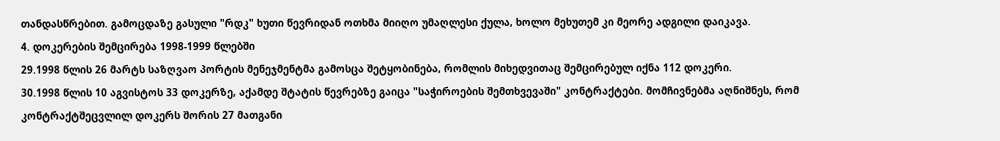თანდასწრებით. გამოცდაზე გასული "რდკ" ხუთი წევრიდან ოთხმა მიიღო უმაღლესი ქულა, ხოლო მეხუთემ კი მეორე ადგილი დაიკავა.
4. დოკერების შემცირება 1998-1999 წლებში
29.1998 წლის 26 მარტს საზღვაო პორტის მენეჯმენტმა გამოსცა შეტყობინება, რომლის მიხედვითაც შემცირებულ იქნა 112 დოკერი.
30.1998 წლის 10 აგვისტოს 33 დოკერზე, აქამდე შტატის წევრებზე გაიცა "საჭიროების შემთხვევაში" კონტრაქტები. მომჩივნებმა აღნიშნეს, რომ კონტრაქტშეცვლილ დოკერს შორის 27 მათგანი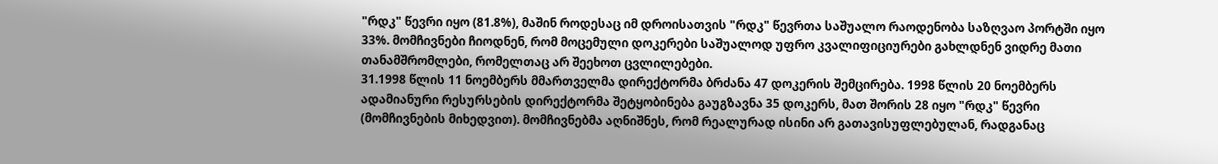"რდკ" წევრი იყო (81.8%), მაშინ როდესაც იმ დროისათვის "რდკ" წევრთა საშუალო რაოდენობა საზღვაო პორტში იყო 33%. მომჩივნები ჩიოდნენ, რომ მოცემული დოკერები საშუალოდ უფრო კვალიფიციურები გახლდნენ ვიდრე მათი თანამშრომლები, რომელთაც არ შეეხოთ ცვლილებები.
31.1998 წლის 11 ნოემბერს მმართველმა დირექტორმა ბრძანა 47 დოკერის შემცირება. 1998 წლის 20 ნოემბერს ადამიანური რესურსების დირექტორმა შეტყობინება გაუგზავნა 35 დოკერს, მათ შორის 28 იყო "რდკ" წევრი (მომჩივნების მიხედვით). მომჩივნებმა აღნიშნეს, რომ რეალურად ისინი არ გათავისუფლებულან, რადგანაც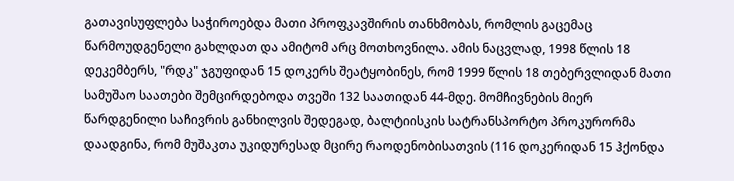გათავისუფლება საჭიროებდა მათი პროფკავშირის თანხმობას, რომლის გაცემაც წარმოუდგენელი გახლდათ და ამიტომ არც მოთხოვნილა. ამის ნაცვლად, 1998 წლის 18 დეკემბერს, "რდკ" ჯგუფიდან 15 დოკერს შეატყობინეს, რომ 1999 წლის 18 თებერვლიდან მათი სამუშაო საათები შემცირდებოდა თვეში 132 საათიდან 44-მდე. მომჩივნების მიერ წარდგენილი საჩივრის განხილვის შედეგად, ბალტიისკის სატრანსპორტო პროკურორმა დაადგინა, რომ მუშაკთა უკიდურესად მცირე რაოდენობისათვის (116 დოკერიდან 15 ჰქონდა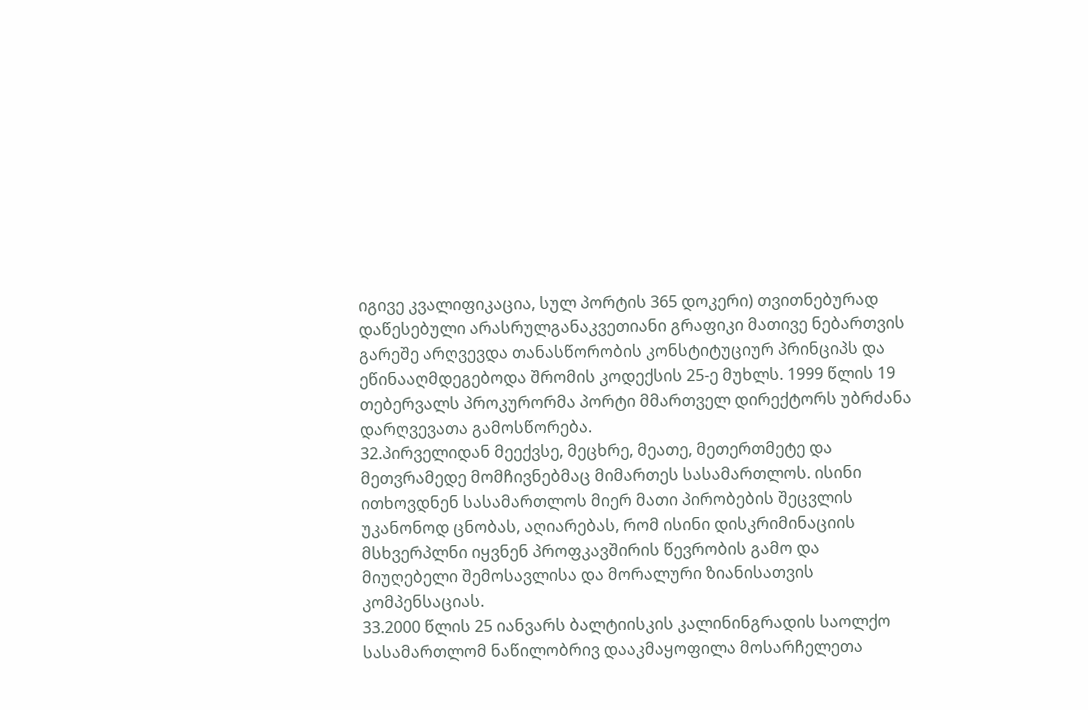იგივე კვალიფიკაცია, სულ პორტის 365 დოკერი) თვითნებურად დაწესებული არასრულგანაკვეთიანი გრაფიკი მათივე ნებართვის გარეშე არღვევდა თანასწორობის კონსტიტუციურ პრინციპს და ეწინააღმდეგებოდა შრომის კოდექსის 25-ე მუხლს. 1999 წლის 19 თებერვალს პროკურორმა პორტი მმართველ დირექტორს უბრძანა დარღვევათა გამოსწორება.
32.პირველიდან მეექვსე, მეცხრე, მეათე, მეთერთმეტე და მეთვრამედე მომჩივნებმაც მიმართეს სასამართლოს. ისინი ითხოვდნენ სასამართლოს მიერ მათი პირობების შეცვლის უკანონოდ ცნობას, აღიარებას, რომ ისინი დისკრიმინაციის მსხვერპლნი იყვნენ პროფკავშირის წევრობის გამო და მიუღებელი შემოსავლისა და მორალური ზიანისათვის კომპენსაციას.
33.2000 წლის 25 იანვარს ბალტიისკის კალინინგრადის საოლქო სასამართლომ ნაწილობრივ დააკმაყოფილა მოსარჩელეთა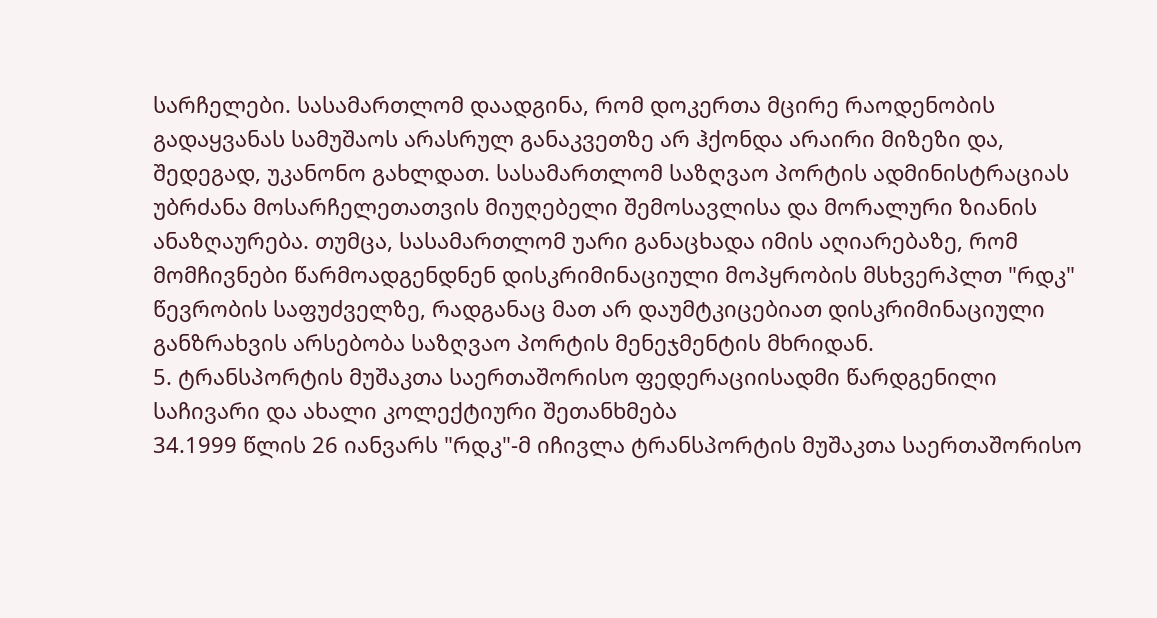სარჩელები. სასამართლომ დაადგინა, რომ დოკერთა მცირე რაოდენობის გადაყვანას სამუშაოს არასრულ განაკვეთზე არ ჰქონდა არაირი მიზეზი და, შედეგად, უკანონო გახლდათ. სასამართლომ საზღვაო პორტის ადმინისტრაციას უბრძანა მოსარჩელეთათვის მიუღებელი შემოსავლისა და მორალური ზიანის ანაზღაურება. თუმცა, სასამართლომ უარი განაცხადა იმის აღიარებაზე, რომ მომჩივნები წარმოადგენდნენ დისკრიმინაციული მოპყრობის მსხვერპლთ "რდკ" წევრობის საფუძველზე, რადგანაც მათ არ დაუმტკიცებიათ დისკრიმინაციული განზრახვის არსებობა საზღვაო პორტის მენეჯმენტის მხრიდან.
5. ტრანსპორტის მუშაკთა საერთაშორისო ფედერაციისადმი წარდგენილი საჩივარი და ახალი კოლექტიური შეთანხმება
34.1999 წლის 26 იანვარს "რდკ"-მ იჩივლა ტრანსპორტის მუშაკთა საერთაშორისო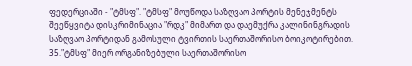ფედერციაში - "ტმსფ". "ტმსფ" მოუწოდა საზღვაო პორტის მენეჯმენტს შეეწყვიტა დისკრიმინაცია "რდკ" მიმართ და დაემუქრა კალინინგრადის საზღვაო პორტიდან გამოსული ტვირთის საერთაშორისო ბოიკოტირებით.
35."ტმსფ" მიერ ორგანიზებული საერთაშორისო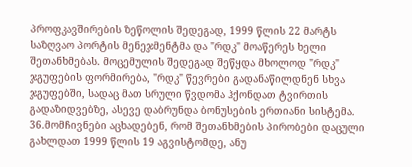პროფკავშირების ზეწოლის შედეგად, 1999 წლის 22 მარტს საზღვაო პორტის მენეჯმენტმა და "რდკ" მოაწერეს ხელი შეთანხმებას. მოცემულის შედეგად შეწყდა მხოლოდ "რდკ" ჯგუფების ფორმირება, "რდკ" წევრები გადანაწილდნენ სხვა ჯგუფებში, სადაც მათ სრული წვდომა ჰქონდათ ტვირთის გადაზიდვებზე, ასევე დაბრუნდა ბონუსების ერთიანი სისტემა.
36.მომჩივნები აცხადებენ, რომ შეთანხმების პირობები დაცული გახლდათ 1999 წლის 19 აგვისტომდე, ანუ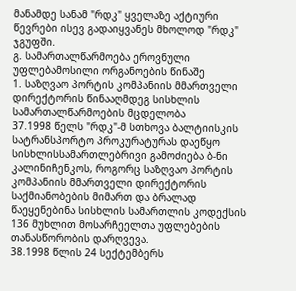მანამდე სანამ "რდკ" ყველაზე აქტიური წევრები ისევ გადაიყვანეს მხოლოდ "რდკ" ჯგუფში.
გ. სამართალწარმოება ეროვნული უფლებამოსილი ორგანოების წინაშე
1. საზღვაო პორტის კომპანიის მმართველი დირექტორის წინააღმდეგ სისხლის სამართალწარმოების მცდელობა
37.1998 წელს "რდკ"-მ სთხოვა ბალტიისკის სატრანსპორტო პროკურატურას დაეწყო სისხლისსამართლებრივი გამოძიება ბ-ნი კალინიჩენკოს, როგორც საზღვაო პორტის კომპანიის მმართველი დირექტორის საქმიანობების მიმართ და ბრალად წაეყენებინა სისხლის სამართლის კოდექსის 136 მუხლით მოსარჩეელთა უფლებების თანასწორობის დარღვევა.
38.1998 წლის 24 სექტემბერს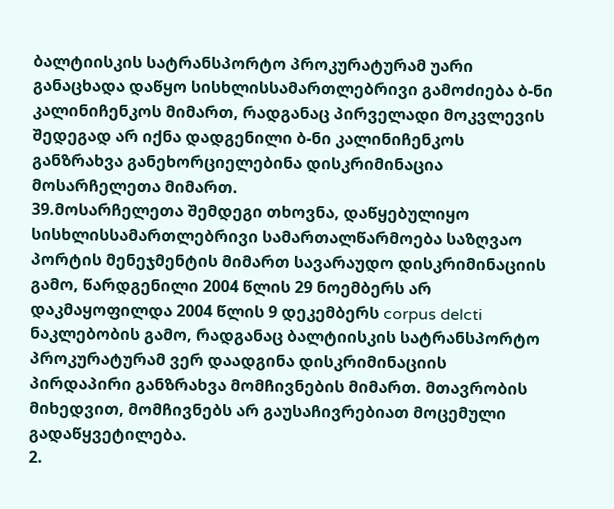ბალტიისკის სატრანსპორტო პროკურატურამ უარი განაცხადა დაწყო სისხლისსამართლებრივი გამოძიება ბ-ნი კალინიჩენკოს მიმართ, რადგანაც პირველადი მოკვლევის შედეგად არ იქნა დადგენილი ბ-ნი კალინიჩენკოს განზრახვა განეხორციელებინა დისკრიმინაცია მოსარჩელეთა მიმართ.
39.მოსარჩელეთა შემდეგი თხოვნა, დაწყებულიყო სისხლისსამართლებრივი სამართალწარმოება საზღვაო პორტის მენეჯმენტის მიმართ სავარაუდო დისკრიმინაციის გამო, წარდგენილი 2004 წლის 29 ნოემბერს არ დაკმაყოფილდა 2004 წლის 9 დეკემბერს corpus delcti ნაკლებობის გამო, რადგანაც ბალტიისკის სატრანსპორტო პროკურატურამ ვერ დაადგინა დისკრიმინაციის პირდაპირი განზრახვა მომჩივნების მიმართ. მთავრობის მიხედვით, მომჩივნებს არ გაუსაჩივრებიათ მოცემული გადაწყვეტილება.
2.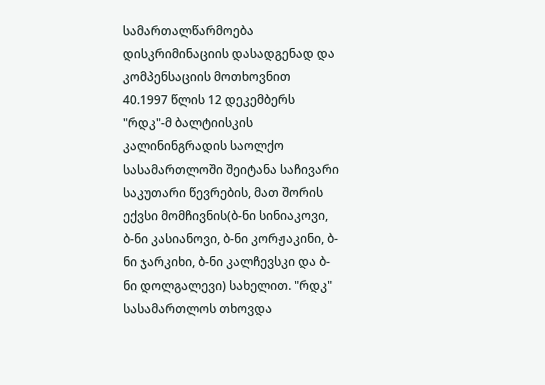სამართალწარმოება დისკრიმინაციის დასადგენად და კომპენსაციის მოთხოვნით
40.1997 წლის 12 დეკემბერს "რდკ"-მ ბალტიისკის კალინინგრადის საოლქო სასამართლოში შეიტანა საჩივარი საკუთარი წევრების, მათ შორის ექვსი მომჩივნის(ბ-ნი სინიაკოვი, ბ-ნი კასიანოვი, ბ-ნი კორჟაკინი, ბ-ნი ჯარკიხი, ბ-ნი კალჩევსკი და ბ-ნი დოლგალევი) სახელით. "რდკ" სასამართლოს თხოვდა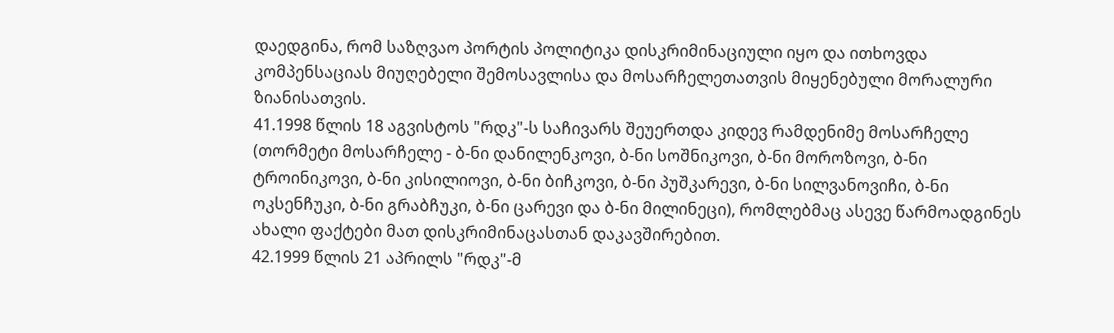დაედგინა, რომ საზღვაო პორტის პოლიტიკა დისკრიმინაციული იყო და ითხოვდა კომპენსაციას მიუღებელი შემოსავლისა და მოსარჩელეთათვის მიყენებული მორალური ზიანისათვის.
41.1998 წლის 18 აგვისტოს "რდკ"-ს საჩივარს შეუერთდა კიდევ რამდენიმე მოსარჩელე (თორმეტი მოსარჩელე - ბ-ნი დანილენკოვი, ბ-ნი სოშნიკოვი, ბ-ნი მოროზოვი, ბ-ნი ტროინიკოვი, ბ-ნი კისილიოვი, ბ-ნი ბიჩკოვი, ბ-ნი პუშკარევი, ბ-ნი სილვანოვიჩი, ბ-ნი ოკსენჩუკი, ბ-ნი გრაბჩუკი, ბ-ნი ცარევი და ბ-ნი მილინეცი), რომლებმაც ასევე წარმოადგინეს ახალი ფაქტები მათ დისკრიმინაცასთან დაკავშირებით.
42.1999 წლის 21 აპრილს "რდკ"-მ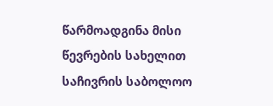წარმოადგინა მისი წევრების სახელით საჩივრის საბოლოო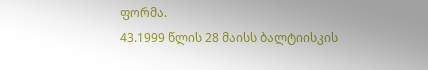ფორმა.
43.1999 წლის 28 მაისს ბალტიისკის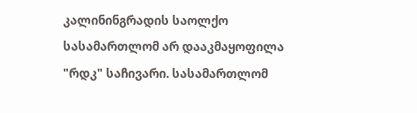კალინინგრადის საოლქო სასამართლომ არ დააკმაყოფილა "რდკ" საჩივარი. სასამართლომ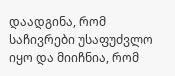დაადგინა, რომ საჩივრები უსაფუძვლო იყო და მიიჩნია, რომ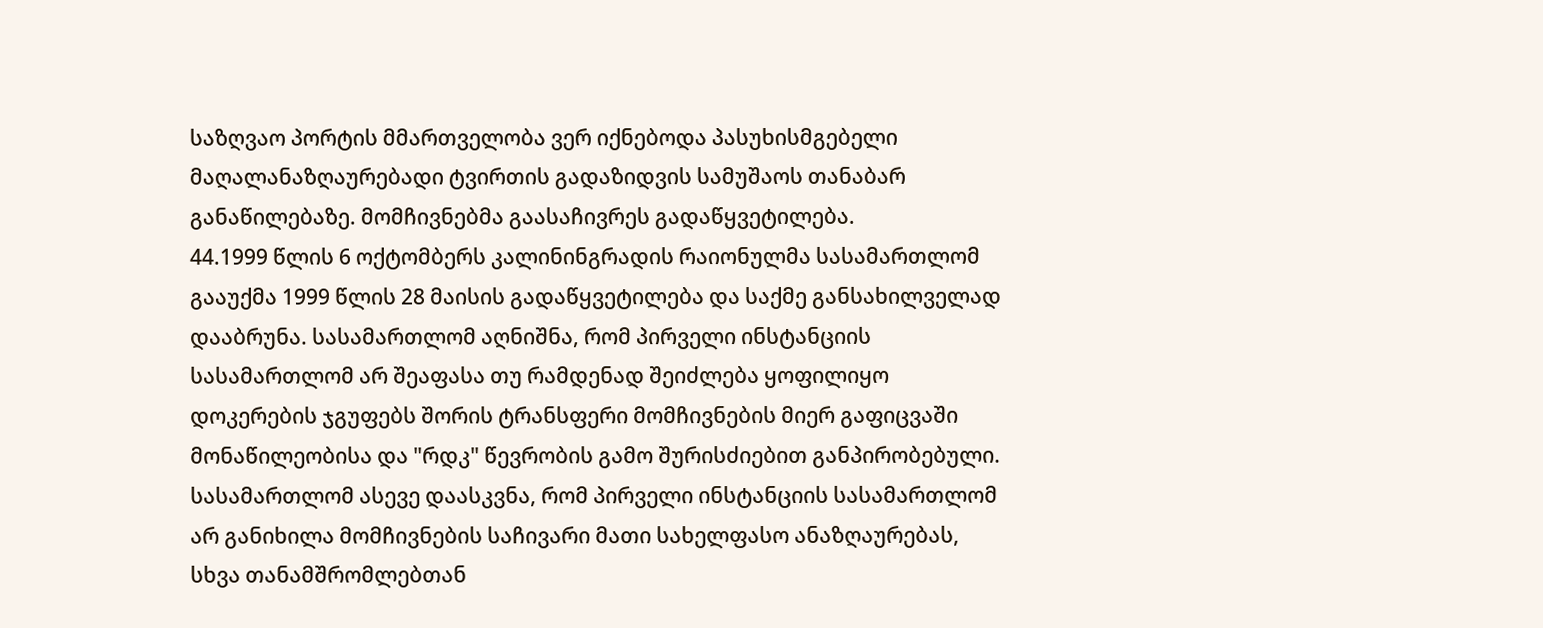საზღვაო პორტის მმართველობა ვერ იქნებოდა პასუხისმგებელი მაღალანაზღაურებადი ტვირთის გადაზიდვის სამუშაოს თანაბარ განაწილებაზე. მომჩივნებმა გაასაჩივრეს გადაწყვეტილება.
44.1999 წლის 6 ოქტომბერს კალინინგრადის რაიონულმა სასამართლომ გააუქმა 1999 წლის 28 მაისის გადაწყვეტილება და საქმე განსახილველად დააბრუნა. სასამართლომ აღნიშნა, რომ პირველი ინსტანციის სასამართლომ არ შეაფასა თუ რამდენად შეიძლება ყოფილიყო დოკერების ჯგუფებს შორის ტრანსფერი მომჩივნების მიერ გაფიცვაში მონაწილეობისა და "რდკ" წევრობის გამო შურისძიებით განპირობებული. სასამართლომ ასევე დაასკვნა, რომ პირველი ინსტანციის სასამართლომ არ განიხილა მომჩივნების საჩივარი მათი სახელფასო ანაზღაურებას, სხვა თანამშრომლებთან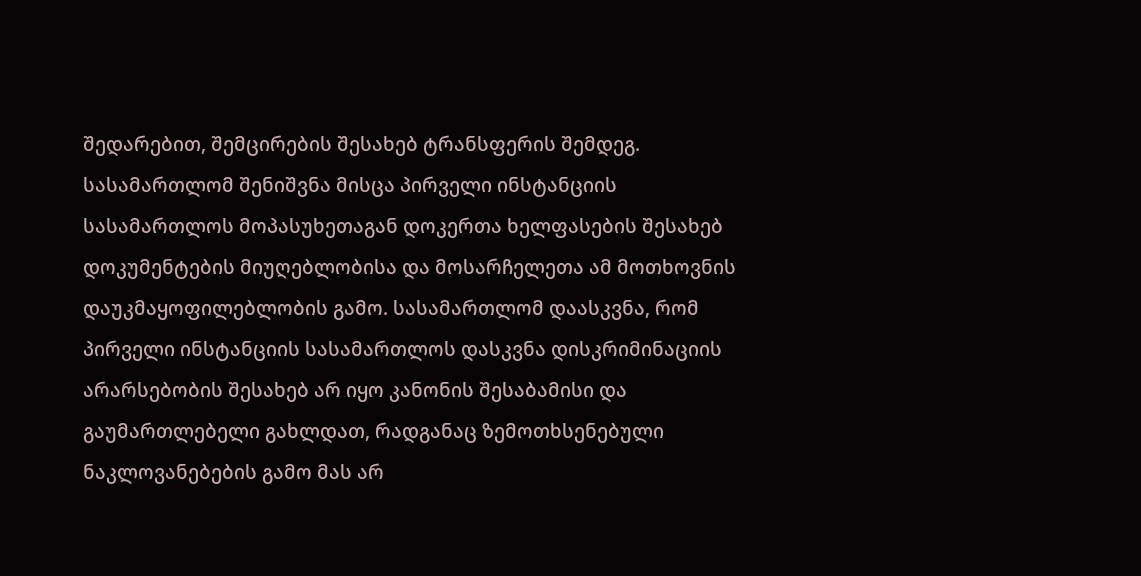შედარებით, შემცირების შესახებ ტრანსფერის შემდეგ. სასამართლომ შენიშვნა მისცა პირველი ინსტანციის სასამართლოს მოპასუხეთაგან დოკერთა ხელფასების შესახებ დოკუმენტების მიუღებლობისა და მოსარჩელეთა ამ მოთხოვნის დაუკმაყოფილებლობის გამო. სასამართლომ დაასკვნა, რომ პირველი ინსტანციის სასამართლოს დასკვნა დისკრიმინაციის არარსებობის შესახებ არ იყო კანონის შესაბამისი და გაუმართლებელი გახლდათ, რადგანაც ზემოთხსენებული ნაკლოვანებების გამო მას არ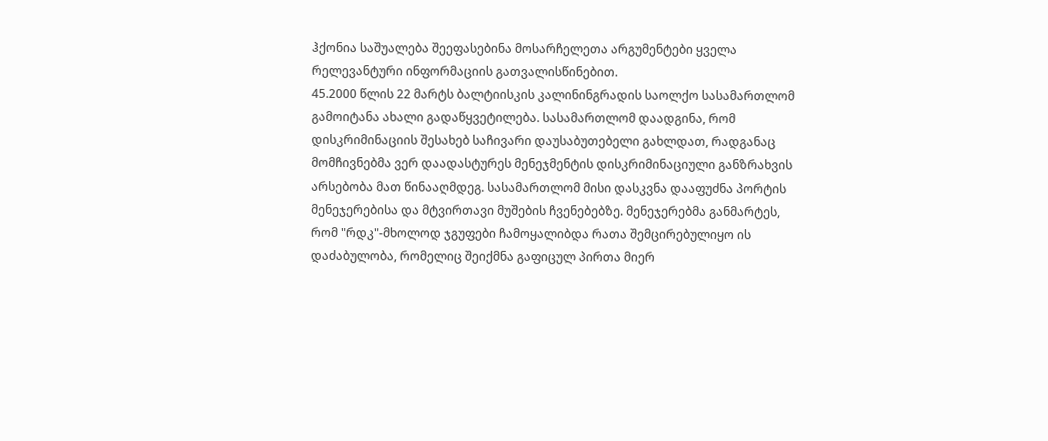ჰქონია საშუალება შეეფასებინა მოსარჩელეთა არგუმენტები ყველა რელევანტური ინფორმაციის გათვალისწინებით.
45.2000 წლის 22 მარტს ბალტიისკის კალინინგრადის საოლქო სასამართლომ გამოიტანა ახალი გადაწყვეტილება. სასამართლომ დაადგინა, რომ დისკრიმინაციის შესახებ საჩივარი დაუსაბუთებელი გახლდათ, რადგანაც მომჩივნებმა ვერ დაადასტურეს მენეჯმენტის დისკრიმინაციული განზრახვის არსებობა მათ წინააღმდეგ. სასამართლომ მისი დასკვნა დააფუძნა პორტის მენეჯერებისა და მტვირთავი მუშების ჩვენებებზე. მენეჯერებმა განმარტეს, რომ "რდკ"-მხოლოდ ჯგუფები ჩამოყალიბდა რათა შემცირებულიყო ის დაძაბულობა, რომელიც შეიქმნა გაფიცულ პირთა მიერ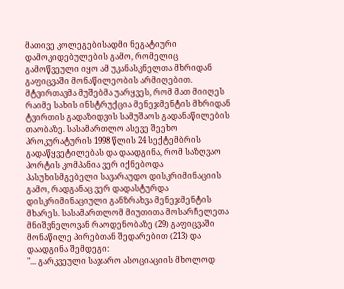მათივე კოლეგებისადმი ნეგატიური დამოკიდებულების გამო, რომელიც გამოწვეული იყო ამ უკანასკნელთა მხრიდან გაფიცვაში მონაწილეობის არმიღებით. მტვირთავმა მუშებმა უარყვეს, რომ მათ მიიღეს რაიმე სახის ინსტრუქცია მენეჯმენტის მხრიდან ტვირთის გადაზიდვის სამუშაოს გადანაწილების თაობაზე. სასამართლო ასევე შეეხო პროკურატურის 1998 წლის 24 სექტემბრის გადაწყვეტილებას და დაადგინა, რომ საზღვაო პორტის კომპანია ვერ იქნებოდა პასუხისმგებელი სავარაუდო დისკრიმინაციის გამო, რადგანაც ვერ დადასტურდა დისკრიმინაციული განზრახვა მენეჯმენტის მხარეს. სასამართლომ მიუთითა მოსარჩელეთა მნიშვნელოვან რაოდენობაზე (29) გაფიცვაში მონაწილე პირებთან შედარებით (213) და დაადგინა შემდეგი:
"... გარკვეული საჯარო ასოციაციის მხოლოდ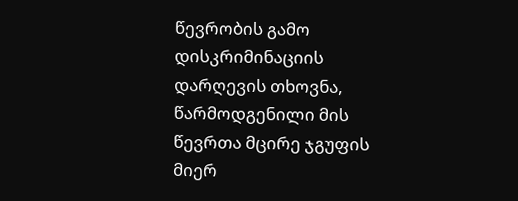წევრობის გამო დისკრიმინაციის დარღევის თხოვნა, წარმოდგენილი მის წევრთა მცირე ჯგუფის მიერ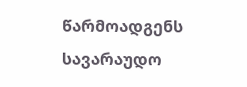წარმოადგენს სავარაუდო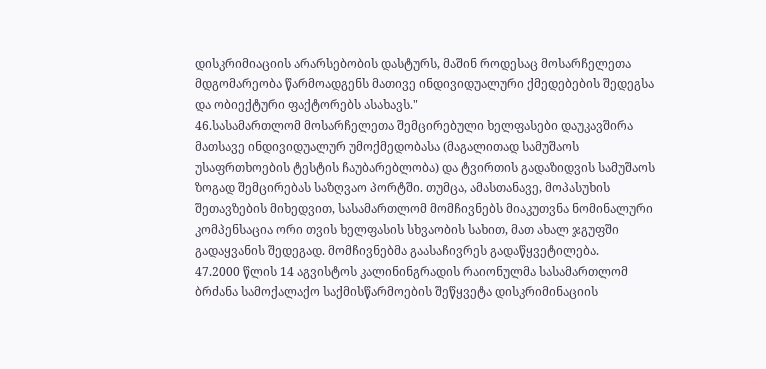დისკრიმიაციის არარსებობის დასტურს, მაშინ როდესაც მოსარჩელეთა მდგომარეობა წარმოადგენს მათივე ინდივიდუალური ქმედებების შედეგსა და ობიექტური ფაქტორებს ასახავს."
46.სასამართლომ მოსარჩელეთა შემცირებული ხელფასები დაუკავშირა მათსავე ინდივიდუალურ უმოქმედობასა (მაგალითად სამუშაოს უსაფრთხოების ტესტის ჩაუბარებლობა) და ტვირთის გადაზიდვის სამუშაოს ზოგად შემცირებას საზღვაო პორტში. თუმცა, ამასთანავე, მოპასუხის შეთავზების მიხედვით, სასამართლომ მომჩივნებს მიაკუთვნა ნომინალური კომპენსაცია ორი თვის ხელფასის სხვაობის სახით, მათ ახალ ჯგუფში გადაყვანის შედეგად. მომჩივნებმა გაასაჩივრეს გადაწყვეტილება.
47.2000 წლის 14 აგვისტოს კალინინგრადის რაიონულმა სასამართლომ ბრძანა სამოქალაქო საქმისწარმოების შეწყვეტა დისკრიმინაციის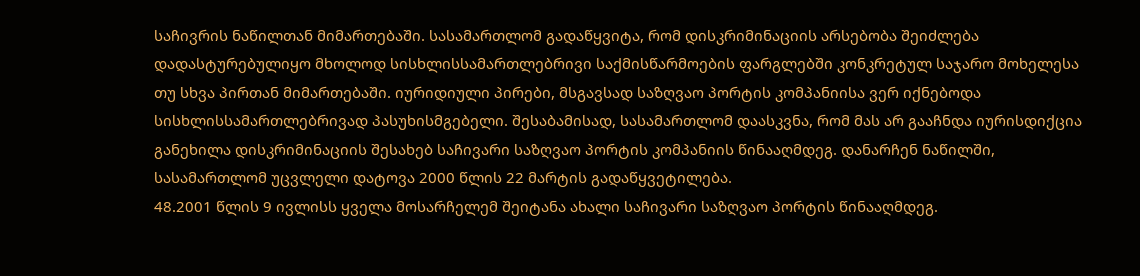საჩივრის ნაწილთან მიმართებაში. სასამართლომ გადაწყვიტა, რომ დისკრიმინაციის არსებობა შეიძლება დადასტურებულიყო მხოლოდ სისხლისსამართლებრივი საქმისწარმოების ფარგლებში კონკრეტულ საჯარო მოხელესა თუ სხვა პირთან მიმართებაში. იურიდიული პირები, მსგავსად საზღვაო პორტის კომპანიისა ვერ იქნებოდა სისხლისსამართლებრივად პასუხისმგებელი. შესაბამისად, სასამართლომ დაასკვნა, რომ მას არ გააჩნდა იურისდიქცია განეხილა დისკრიმინაციის შესახებ საჩივარი საზღვაო პორტის კომპანიის წინააღმდეგ. დანარჩენ ნაწილში, სასამართლომ უცვლელი დატოვა 2000 წლის 22 მარტის გადაწყვეტილება.
48.2001 წლის 9 ივლისს ყველა მოსარჩელემ შეიტანა ახალი საჩივარი საზღვაო პორტის წინააღმდეგ.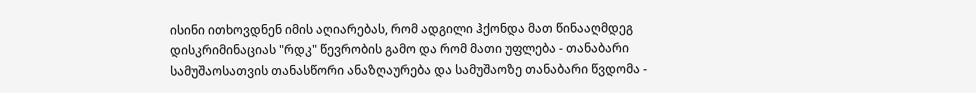ისინი ითხოვდნენ იმის აღიარებას, რომ ადგილი ჰქონდა მათ წინააღმდეგ დისკრიმინაციას "რდკ" წევრობის გამო და რომ მათი უფლება - თანაბარი სამუშაოსათვის თანასწორი ანაზღაურება და სამუშაოზე თანაბარი წვდომა -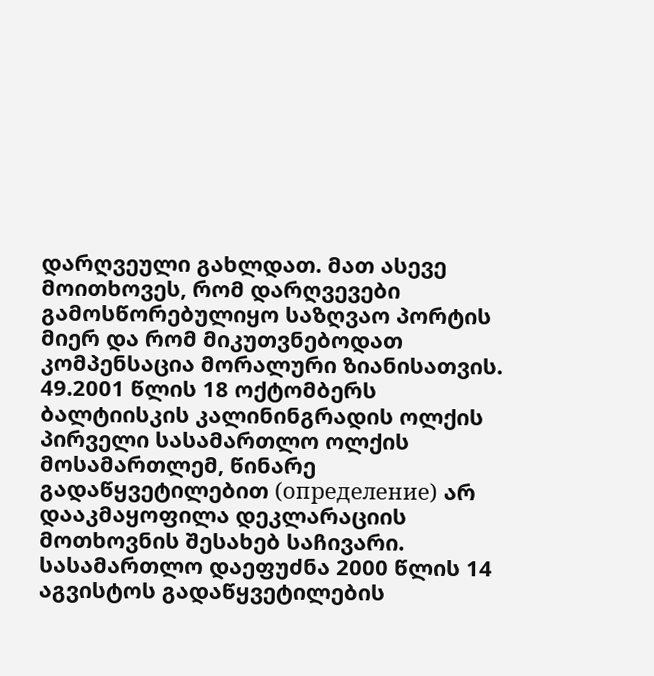დარღვეული გახლდათ. მათ ასევე მოითხოვეს, რომ დარღვევები გამოსწორებულიყო საზღვაო პორტის მიერ და რომ მიკუთვნებოდათ კომპენსაცია მორალური ზიანისათვის.
49.2001 წლის 18 ოქტომბერს ბალტიისკის კალინინგრადის ოლქის პირველი სასამართლო ოლქის მოსამართლემ, წინარე გადაწყვეტილებით (определение) არ დააკმაყოფილა დეკლარაციის მოთხოვნის შესახებ საჩივარი. სასამართლო დაეფუძნა 2000 წლის 14 აგვისტოს გადაწყვეტილების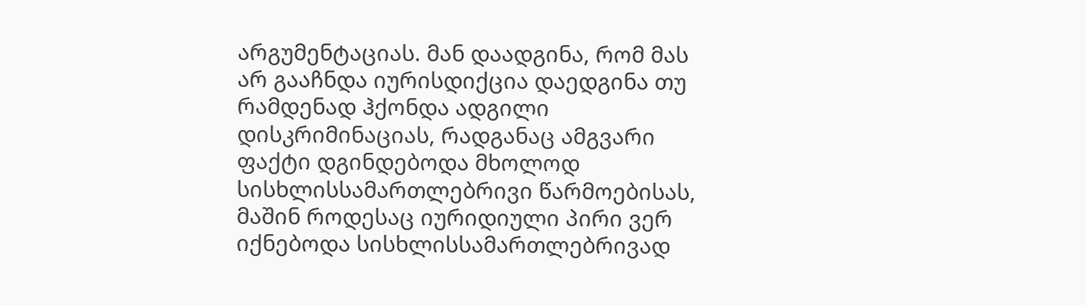არგუმენტაციას. მან დაადგინა, რომ მას არ გააჩნდა იურისდიქცია დაედგინა თუ რამდენად ჰქონდა ადგილი დისკრიმინაციას, რადგანაც ამგვარი ფაქტი დგინდებოდა მხოლოდ სისხლისსამართლებრივი წარმოებისას, მაშინ როდესაც იურიდიული პირი ვერ იქნებოდა სისხლისსამართლებრივად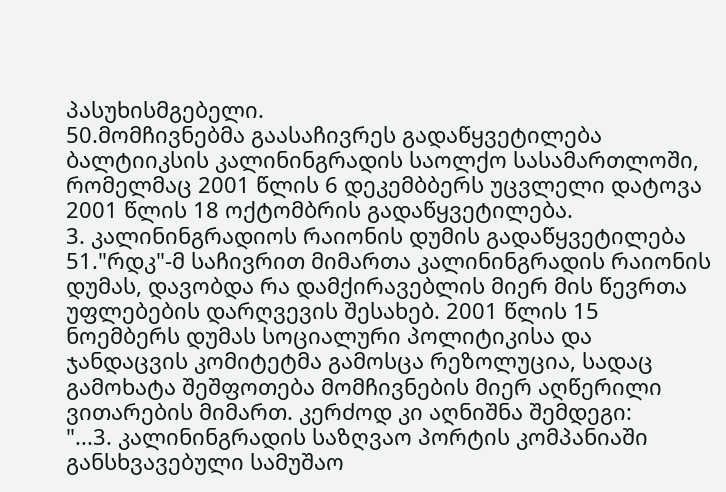პასუხისმგებელი.
50.მომჩივნებმა გაასაჩივრეს გადაწყვეტილება ბალტიიკსის კალინინგრადის საოლქო სასამართლოში, რომელმაც 2001 წლის 6 დეკემბბერს უცვლელი დატოვა 2001 წლის 18 ოქტომბრის გადაწყვეტილება.
3. კალინინგრადიოს რაიონის დუმის გადაწყვეტილება
51."რდკ"-მ საჩივრით მიმართა კალინინგრადის რაიონის დუმას, დავობდა რა დამქირავებლის მიერ მის წევრთა უფლებების დარღვევის შესახებ. 2001 წლის 15 ნოემბერს დუმას სოციალური პოლიტიკისა და ჯანდაცვის კომიტეტმა გამოსცა რეზოლუცია, სადაც გამოხატა შეშფოთება მომჩივნების მიერ აღწერილი ვითარების მიმართ. კერძოდ კი აღნიშნა შემდეგი:
"...3. კალინინგრადის საზღვაო პორტის კომპანიაში განსხვავებული სამუშაო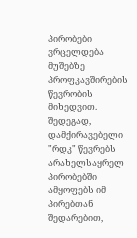პირობები ვრცელდება მუშებზე პროფკავშირების წევრობის მიხედვით. შედეგად, დამქირავებელი "რდკ" წევრებს არახელსაყრელ პირობებში ამყოფებს იმ პირებთან შედარებით,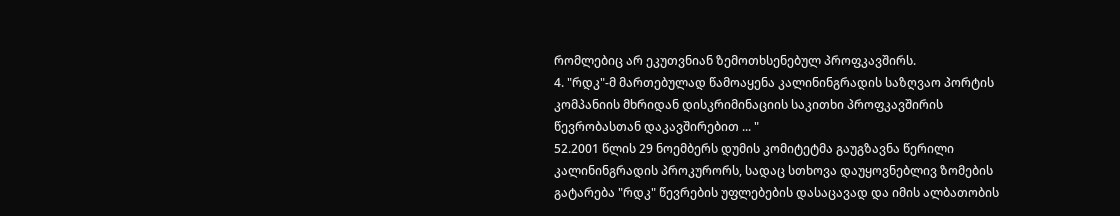რომლებიც არ ეკუთვნიან ზემოთხსენებულ პროფკავშირს.
4. "რდკ"-მ მართებულად წამოაყენა კალინინგრადის საზღვაო პორტის კომპანიის მხრიდან დისკრიმინაციის საკითხი პროფკავშირის წევრობასთან დაკავშირებით ... "
52.2001 წლის 29 ნოემბერს დუმის კომიტეტმა გაუგზავნა წერილი კალინინგრადის პროკურორს, სადაც სთხოვა დაუყოვნებლივ ზომების გატარება "რდკ" წევრების უფლებების დასაცავად და იმის ალბათობის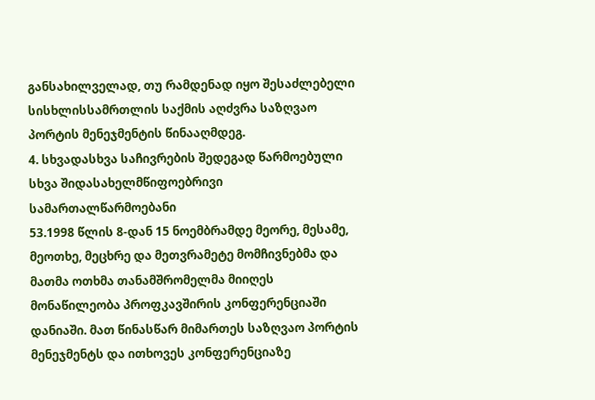განსახილველად, თუ რამდენად იყო შესაძლებელი სისხლისსამრთლის საქმის აღძვრა საზღვაო პორტის მენეჯმენტის წინააღმდეგ.
4. სხვადასხვა საჩივრების შედეგად წარმოებული სხვა შიდასახელმწიფოებრივი სამართალწარმოებანი
53.1998 წლის 8-დან 15 ნოემბრამდე მეორე, მესამე, მეოთხე, მეცხრე და მეთვრამეტე მომჩივნებმა და მათმა ოთხმა თანამშრომელმა მიიღეს მონაწილეობა პროფკავშირის კონფერენციაში დანიაში. მათ წინასწარ მიმართეს საზღვაო პორტის მენეჯმენტს და ითხოვეს კონფერენციაზე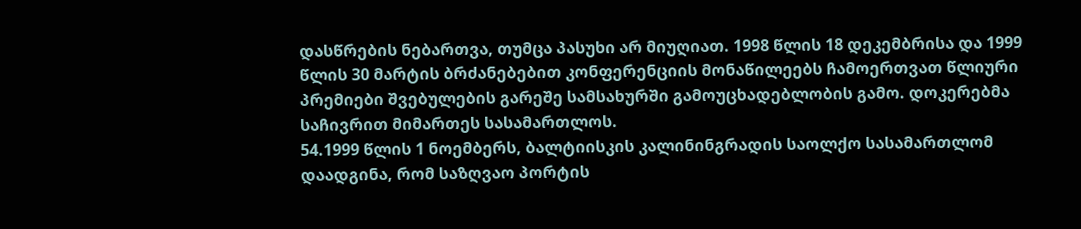დასწრების ნებართვა, თუმცა პასუხი არ მიუღიათ. 1998 წლის 18 დეკემბრისა და 1999 წლის 30 მარტის ბრძანებებით კონფერენციის მონაწილეებს ჩამოერთვათ წლიური პრემიები შვებულების გარეშე სამსახურში გამოუცხადებლობის გამო. დოკერებმა საჩივრით მიმართეს სასამართლოს.
54.1999 წლის 1 ნოემბერს, ბალტიისკის კალინინგრადის საოლქო სასამართლომ დაადგინა, რომ საზღვაო პორტის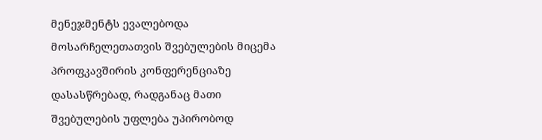მენეჯმენტს ევალებოდა მოსარჩელეთათვის შვებულების მიცემა პროფკავშირის კონფერენციაზე დასასწრებად, რადგანაც მათი შვებულების უფლება უპირობოდ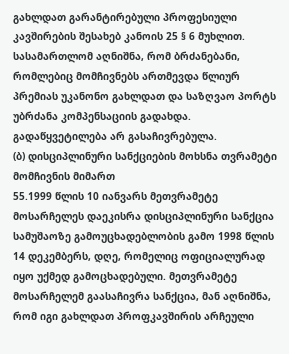გახლდათ გარანტირებული პროფესიული კავშირების შესახებ კანოის 25 § 6 მუხლით. სასამართლომ აღნიშნა, რომ ბრძანებანი, რომლებიც მომჩივნებს ართმევდა წლიურ პრემიას უკანონო გახლდათ და საზღვაო პორტს უბრძანა კომპენსაციის გადახდა. გადაწყვეტილება არ გასაჩივრებულა.
(ბ) დისციპლინური სანქციების მოხსნა თვრამეტი მომჩივნის მიმართ
55.1999 წლის 10 იანვარს მეთვრამეტე მოსარჩელეს დაეკისრა დისციპლინური სანქცია სამუშაოზე გამოუცხადებლობის გამო 1998 წლის 14 დეკემბერს, დღე, რომელიც ოფიციალურად იყო უქმედ გამოცხადებული. მეთვრამეტე მოსარჩელემ გაასაჩივრა სანქცია, მან აღნიშნა, რომ იგი გახლდათ პროფკავშირის არჩეული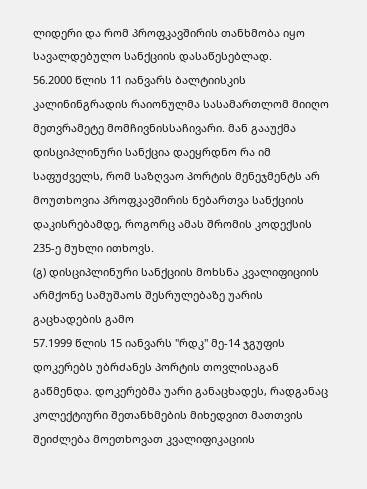ლიდერი და რომ პროფკავშირის თანხმობა იყო სავალდებულო სანქციის დასაწესებლად.
56.2000 წლის 11 იანვარს ბალტიისკის კალინინგრადის რაიონულმა სასამართლომ მიიღო მეთვრამეტე მომჩივნისსაჩივარი. მან გააუქმა დისციპლინური სანქცია დაეყრდნო რა იმ საფუძველს, რომ საზღვაო პორტის მენეჯმენტს არ მოუთხოვია პროფკავშირის ნებართვა სანქციის დაკისრებამდე, როგორც ამას შრომის კოდექსის 235-ე მუხლი ითხოვს.
(გ) დისციპლინური სანქციის მოხსნა კვალიფიციის არმქონე სამუშაოს შესრულებაზე უარის გაცხადების გამო
57.1999 წლის 15 იანვარს "რდკ" მე-14 ჯგუფის დოკერებს უბრძანეს პორტის თოვლისაგან გაწმენდა. დოკერებმა უარი განაცხადეს, რადგანაც კოლექტიური შეთანხმების მიხედვით მათთვის შეიძლება მოეთხოვათ კვალიფიკაციის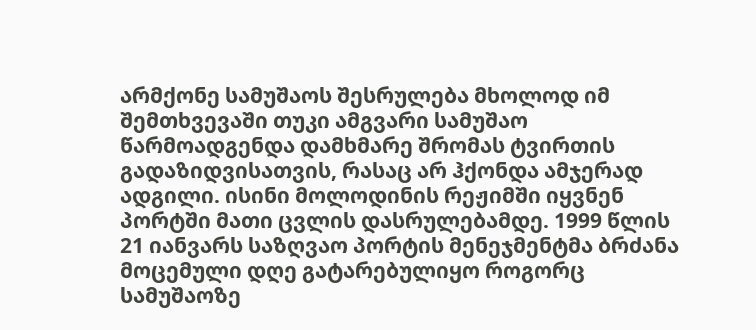არმქონე სამუშაოს შესრულება მხოლოდ იმ შემთხვევაში თუკი ამგვარი სამუშაო წარმოადგენდა დამხმარე შრომას ტვირთის გადაზიდვისათვის, რასაც არ ჰქონდა ამჯერად ადგილი. ისინი მოლოდინის რეჟიმში იყვნენ პორტში მათი ცვლის დასრულებამდე. 1999 წლის 21 იანვარს საზღვაო პორტის მენეჯმენტმა ბრძანა მოცემული დღე გატარებულიყო როგორც სამუშაოზე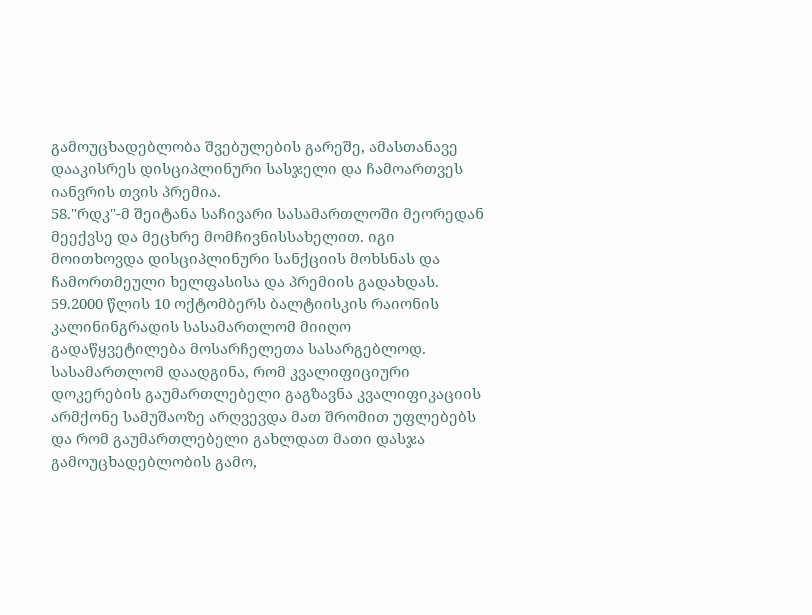გამოუცხადებლობა შვებულების გარეშე, ამასთანავე დააკისრეს დისციპლინური სასჯელი და ჩამოართვეს იანვრის თვის პრემია.
58."რდკ"-მ შეიტანა საჩივარი სასამართლოში მეორედან მეექვსე და მეცხრე მომჩივნისსახელით. იგი მოითხოვდა დისციპლინური სანქციის მოხსნას და ჩამორთმეული ხელფასისა და პრემიის გადახდას.
59.2000 წლის 10 ოქტომბერს ბალტიისკის რაიონის კალინინგრადის სასამართლომ მიიღო გადაწყვეტილება მოსარჩელეთა სასარგებლოდ. სასამართლომ დაადგინა, რომ კვალიფიციური დოკერების გაუმართლებელი გაგზავნა კვალიფიკაციის არმქონე სამუშაოზე არღვევდა მათ შრომით უფლებებს და რომ გაუმართლებელი გახლდათ მათი დასჯა გამოუცხადებლობის გამო,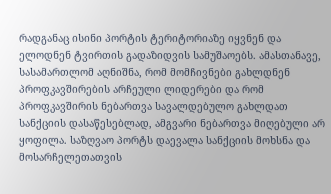რადგანაც ისინი პორტის ტერიტორიაზე იყვნენ და ელოდნენ ტვირთის გადაზიდვის სამუშაოებს. ამასთანავე, სასამართლომ აღნიშნა, რომ მომჩივნები გახლდნენ პროფკავშირების არჩეული ლიდერები და რომ პროფკავშირის ნებართვა სავალდებულო გახლდათ სანქციის დასაწესებლად, ამგვარი ნებართვა მიღებული არ ყოფილა. საზღვაო პორტს დაევალა სანქციის მოხსნა და მოსარჩელეთათვის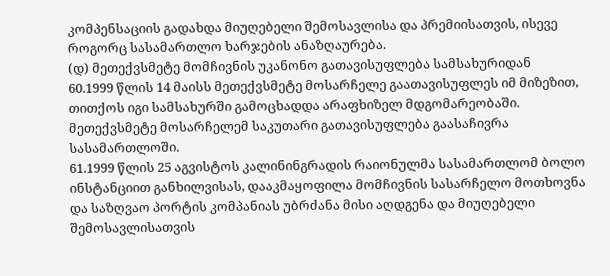კომპენსაციის გადახდა მიუღებელი შემოსავლისა და პრემიისათვის, ისევე როგორც სასამართლო ხარჯების ანაზღაურება.
(დ) მეთექვსმეტე მომჩივნის უკანონო გათავისუფლება სამსახურიდან
60.1999 წლის 14 მაისს მეთექვსმეტე მოსარჩელე გაათავისუფლეს იმ მიზეზით, თითქოს იგი სამსახურში გამოცხადდა არაფხიზელ მდგომარეობაში. მეთექვსმეტე მოსარჩელემ საკუთარი გათავისუფლება გაასაჩივრა სასამართლოში.
61.1999 წლის 25 აგვისტოს კალინინგრადის რაიონულმა სასამართლომ ბოლო ინსტანციით განხილვისას, დააკმაყოფილა მომჩივნის სასარჩელო მოთხოვნა და საზღვაო პორტის კომპანიას უბრძანა მისი აღდგენა და მიუღებელი შემოსავლისათვის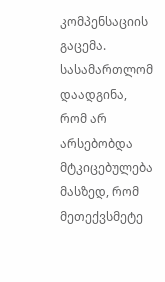კომპენსაციის გაცემა. სასამართლომ დაადგინა, რომ არ არსებობდა მტკიცებულება მასზედ, რომ მეთექვსმეტე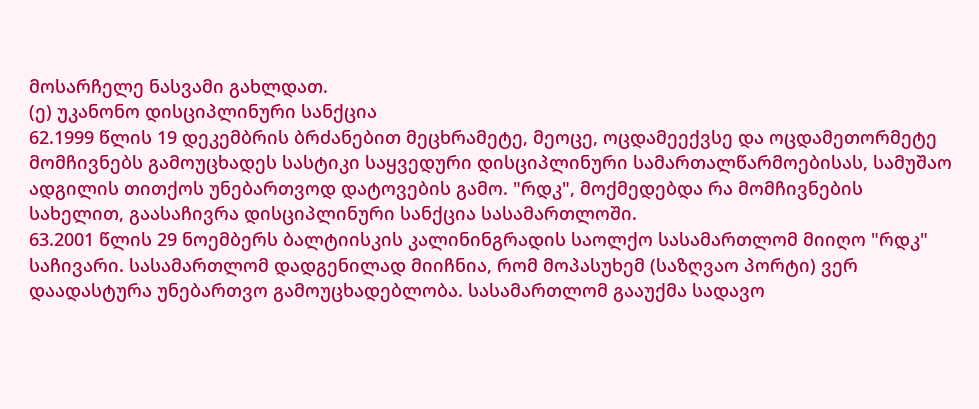მოსარჩელე ნასვამი გახლდათ.
(ე) უკანონო დისციპლინური სანქცია
62.1999 წლის 19 დეკემბრის ბრძანებით მეცხრამეტე, მეოცე, ოცდამეექვსე და ოცდამეთორმეტე მომჩივნებს გამოუცხადეს სასტიკი საყვედური დისციპლინური სამართალწარმოებისას, სამუშაო ადგილის თითქოს უნებართვოდ დატოვების გამო. "რდკ", მოქმედებდა რა მომჩივნების სახელით, გაასაჩივრა დისციპლინური სანქცია სასამართლოში.
63.2001 წლის 29 ნოემბერს ბალტიისკის კალინინგრადის საოლქო სასამართლომ მიიღო "რდკ" საჩივარი. სასამართლომ დადგენილად მიიჩნია, რომ მოპასუხემ (საზღვაო პორტი) ვერ დაადასტურა უნებართვო გამოუცხადებლობა. სასამართლომ გააუქმა სადავო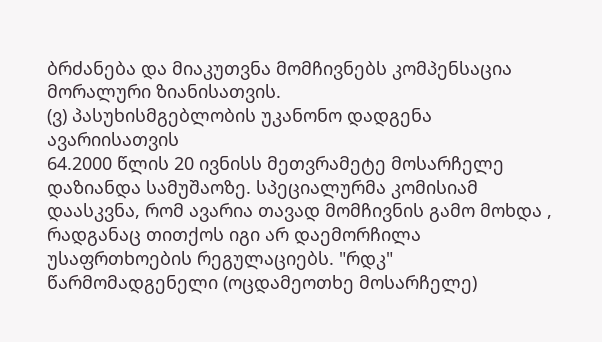ბრძანება და მიაკუთვნა მომჩივნებს კომპენსაცია მორალური ზიანისათვის.
(ვ) პასუხისმგებლობის უკანონო დადგენა ავარიისათვის
64.2000 წლის 20 ივნისს მეთვრამეტე მოსარჩელე დაზიანდა სამუშაოზე. სპეციალურმა კომისიამ დაასკვნა, რომ ავარია თავად მომჩივნის გამო მოხდა , რადგანაც თითქოს იგი არ დაემორჩილა უსაფრთხოების რეგულაციებს. "რდკ" წარმომადგენელი (ოცდამეოთხე მოსარჩელე)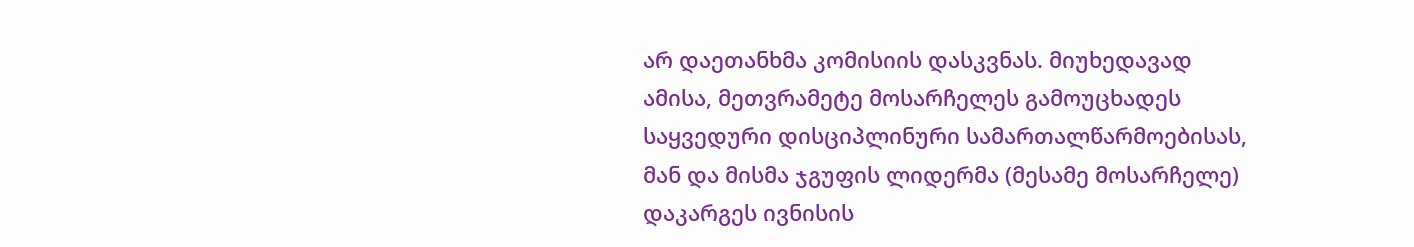არ დაეთანხმა კომისიის დასკვნას. მიუხედავად ამისა, მეთვრამეტე მოსარჩელეს გამოუცხადეს საყვედური დისციპლინური სამართალწარმოებისას, მან და მისმა ჯგუფის ლიდერმა (მესამე მოსარჩელე) დაკარგეს ივნისის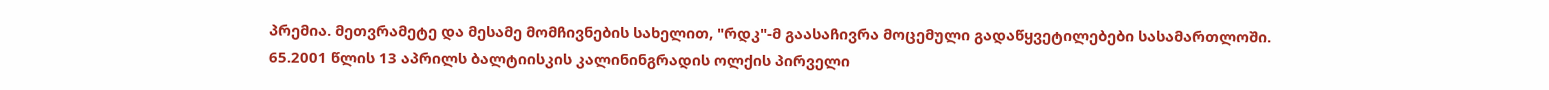პრემია. მეთვრამეტე და მესამე მომჩივნების სახელით, "რდკ"-მ გაასაჩივრა მოცემული გადაწყვეტილებები სასამართლოში.
65.2001 წლის 13 აპრილს ბალტიისკის კალინინგრადის ოლქის პირველი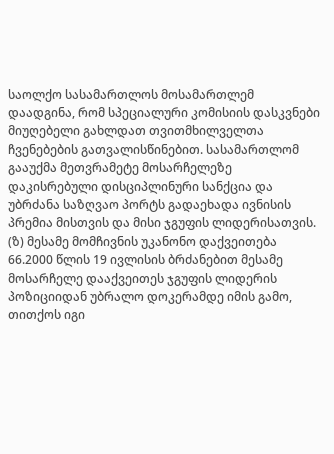საოლქო სასამართლოს მოსამართლემ დაადგინა, რომ სპეციალური კომისიის დასკვნები მიუღებელი გახლდათ თვითმხილველთა ჩვენებების გათვალისწინებით. სასამართლომ გააუქმა მეთვრამეტე მოსარჩელეზე დაკისრებული დისციპლინური სანქცია და უბრძანა საზღვაო პორტს გადაეხადა ივნისის პრემია მისთვის და მისი ჯგუფის ლიდერისათვის.
(ზ) მესამე მომჩივნის უკანონო დაქვეითება
66.2000 წლის 19 ივლისის ბრძანებით მესამე მოსარჩელე დააქვეითეს ჯგუფის ლიდერის პოზიციიდან უბრალო დოკერამდე იმის გამო, თითქოს იგი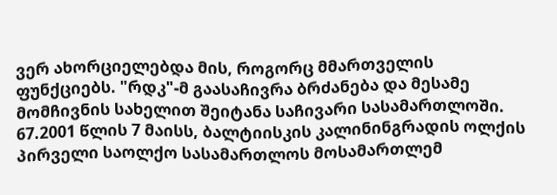ვერ ახორციელებდა მის, როგორც მმართველის ფუნქციებს. "რდკ"-მ გაასაჩივრა ბრძანება და მესამე მომჩივნის სახელით შეიტანა საჩივარი სასამართლოში.
67.2001 წლის 7 მაისს, ბალტიისკის კალინინგრადის ოლქის პირველი საოლქო სასამართლოს მოსამართლემ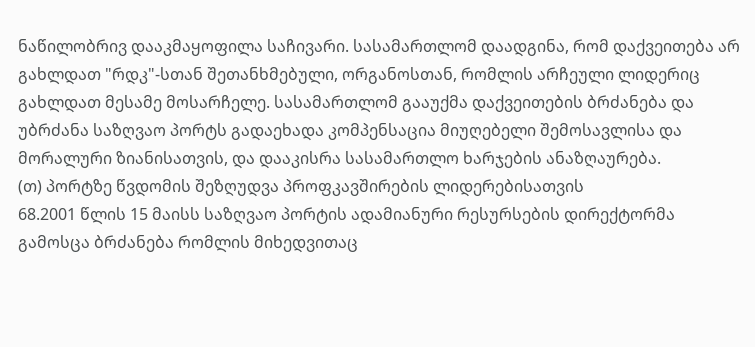ნაწილობრივ დააკმაყოფილა საჩივარი. სასამართლომ დაადგინა, რომ დაქვეითება არ გახლდათ "რდკ"-სთან შეთანხმებული, ორგანოსთან, რომლის არჩეული ლიდერიც გახლდათ მესამე მოსარჩელე. სასამართლომ გააუქმა დაქვეითების ბრძანება და უბრძანა საზღვაო პორტს გადაეხადა კომპენსაცია მიუღებელი შემოსავლისა და მორალური ზიანისათვის, და დააკისრა სასამართლო ხარჯების ანაზღაურება.
(თ) პორტზე წვდომის შეზღუდვა პროფკავშირების ლიდერებისათვის
68.2001 წლის 15 მაისს საზღვაო პორტის ადამიანური რესურსების დირექტორმა გამოსცა ბრძანება რომლის მიხედვითაც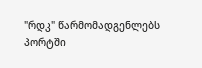"რდკ" წარმომადგენლებს პორტში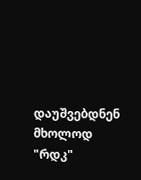დაუშვებდნენ მხოლოდ "რდკ"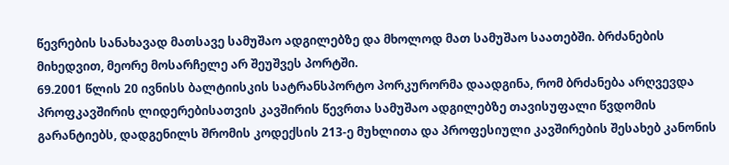წევრების სანახავად მათსავე სამუშაო ადგილებზე და მხოლოდ მათ სამუშაო საათებში. ბრძანების მიხედვით, მეორე მოსარჩელე არ შეუშვეს პორტში.
69.2001 წლის 20 ივნისს ბალტიისკის სატრანსპორტო პორკურორმა დაადგინა, რომ ბრძანება არღვევდა პროფკავშირის ლიდერებისათვის კავშირის წევრთა სამუშაო ადგილებზე თავისუფალი წვდომის გარანტიებს, დადგენილს შრომის კოდექსის 213-ე მუხლითა და პროფესიული კავშირების შესახებ კანონის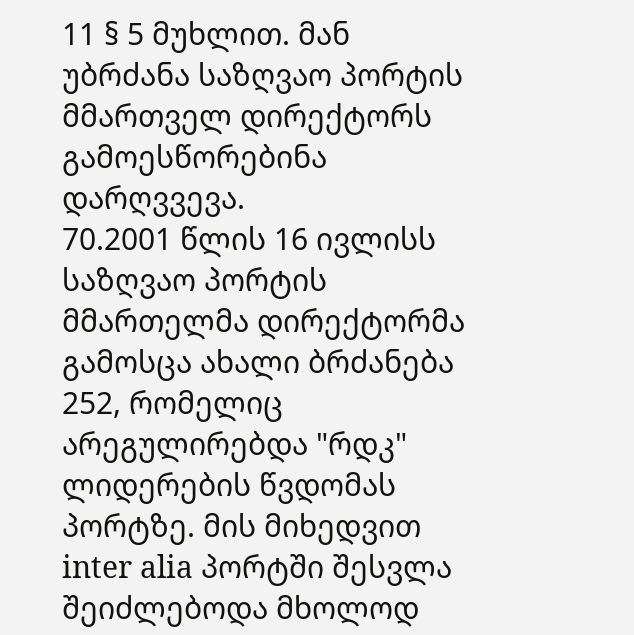11 § 5 მუხლით. მან უბრძანა საზღვაო პორტის მმართველ დირექტორს გამოესწორებინა დარღვვევა.
70.2001 წლის 16 ივლისს საზღვაო პორტის მმართელმა დირექტორმა გამოსცა ახალი ბრძანება 252, რომელიც არეგულირებდა "რდკ" ლიდერების წვდომას პორტზე. მის მიხედვით inter alia პორტში შესვლა შეიძლებოდა მხოლოდ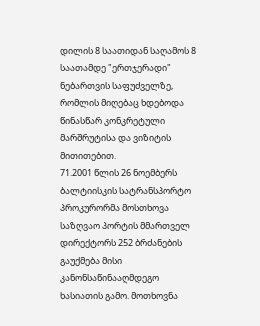დილის 8 საათიდან საღამოს 8 საათამდე "ერთჯერადი" ნებართვის საფუძველზე, რომლის მიღებაც ხდებოდა წინასწარ კონკრეტული მარშრუტისა და ვიზიტის მითითებით.
71.2001 წლის 26 ნოემბერს ბალტიისკის სატრანსპორტო პროკურორმა მოსთხოვა საზღვაო პორტის მმართველ დირექტორს 252 ბრძანების გაუქმება მისი კანონსაწინააღმდეგო ხასიათის გამო. მოთხოვნა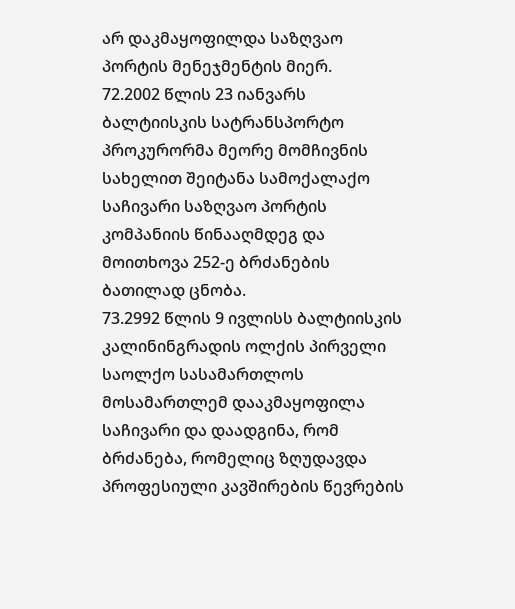არ დაკმაყოფილდა საზღვაო პორტის მენეჯმენტის მიერ.
72.2002 წლის 23 იანვარს ბალტიისკის სატრანსპორტო პროკურორმა მეორე მომჩივნის სახელით შეიტანა სამოქალაქო საჩივარი საზღვაო პორტის კომპანიის წინააღმდეგ და მოითხოვა 252-ე ბრძანების ბათილად ცნობა.
73.2992 წლის 9 ივლისს ბალტიისკის კალინინგრადის ოლქის პირველი საოლქო სასამართლოს მოსამართლემ დააკმაყოფილა საჩივარი და დაადგინა, რომ ბრძანება, რომელიც ზღუდავდა პროფესიული კავშირების წევრების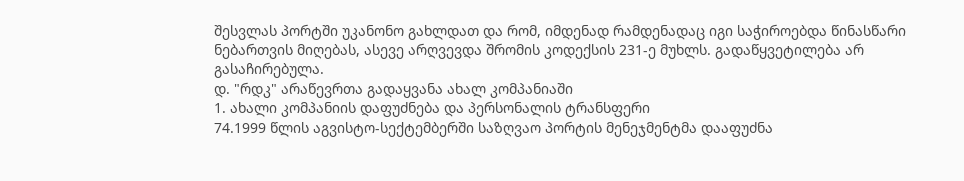შესვლას პორტში უკანონო გახლდათ და რომ, იმდენად რამდენადაც იგი საჭიროებდა წინასწარი ნებართვის მიღებას, ასევე არღვევდა შრომის კოდექსის 231-ე მუხლს. გადაწყვეტილება არ გასაჩირებულა.
დ. "რდკ" არაწევრთა გადაყვანა ახალ კომპანიაში
1. ახალი კომპანიის დაფუძნება და პერსონალის ტრანსფერი
74.1999 წლის აგვისტო-სექტემბერში საზღვაო პორტის მენეჯმენტმა დააფუძნა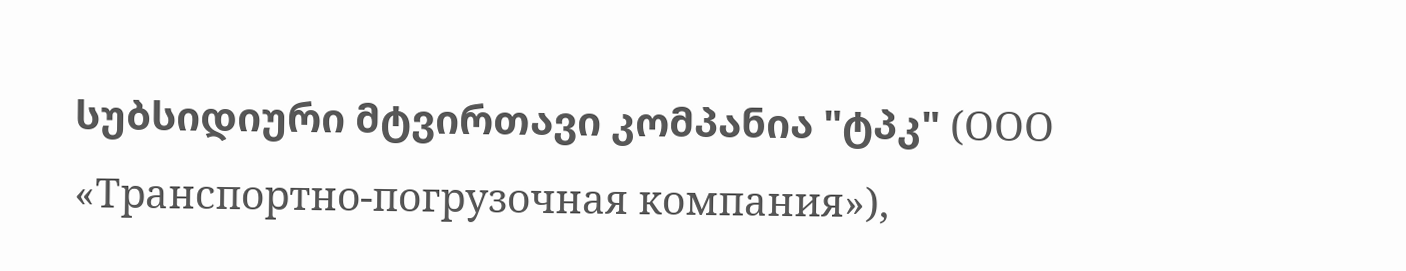სუბსიდიური მტვირთავი კომპანია "ტპკ" (ООО «Транспортно-погрузочная компания»),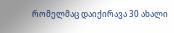რომელმაც დაიქირავა 30 ახალი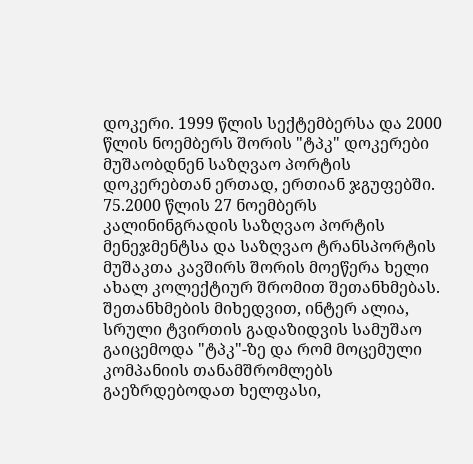დოკერი. 1999 წლის სექტემბერსა და 2000 წლის ნოემბერს შორის "ტპკ" დოკერები მუშაობდნენ საზღვაო პორტის დოკერებთან ერთად, ერთიან ჯგუფებში.
75.2000 წლის 27 ნოემბერს კალინინგრადის საზღვაო პორტის მენეჯმენტსა და საზღვაო ტრანსპორტის მუშაკთა კავშირს შორის მოეწერა ხელი ახალ კოლექტიურ შრომით შეთანხმებას. შეთანხმების მიხედვით, ინტერ ალია, სრული ტვირთის გადაზიდვის სამუშაო გაიცემოდა "ტპკ"-ზე და რომ მოცემული კომპანიის თანამშრომლებს გაეზრდებოდათ ხელფასი,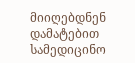მიიღებდნენ დამატებით სამედიცინო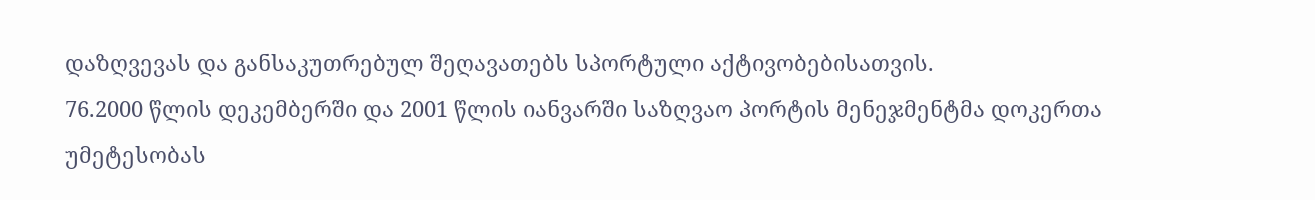დაზღვევას და განსაკუთრებულ შეღავათებს სპორტული აქტივობებისათვის.
76.2000 წლის დეკემბერში და 2001 წლის იანვარში საზღვაო პორტის მენეჯმენტმა დოკერთა უმეტესობას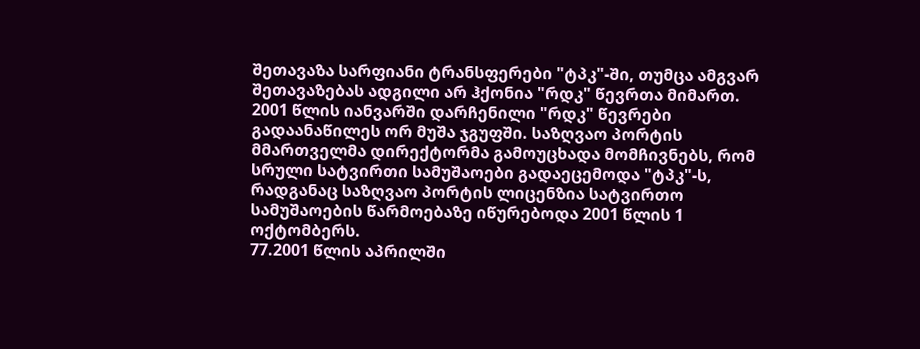შეთავაზა სარფიანი ტრანსფერები "ტპკ"-ში, თუმცა ამგვარ შეთავაზებას ადგილი არ ჰქონია "რდკ" წევრთა მიმართ. 2001 წლის იანვარში დარჩენილი "რდკ" წევრები გადაანაწილეს ორ მუშა ჯგუფში. საზღვაო პორტის მმართველმა დირექტორმა გამოუცხადა მომჩივნებს, რომ სრული სატვირთი სამუშაოები გადაეცემოდა "ტპკ"-ს, რადგანაც საზღვაო პორტის ლიცენზია სატვირთო სამუშაოების წარმოებაზე იწურებოდა 2001 წლის 1 ოქტომბერს.
77.2001 წლის აპრილში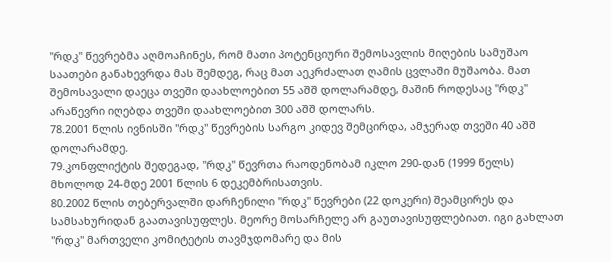"რდკ" წევრებმა აღმოაჩინეს, რომ მათი პოტენციური შემოსავლის მიღების სამუშაო საათები განახევრდა მას შემდეგ, რაც მათ აეკრძალათ ღამის ცვლაში მუშაობა. მათ შემოსავალი დაეცა თვეში დაახლოებით 55 აშშ დოლარამდე, მაშინ როდესაც "რდკ" არაწევრი იღებდა თვეში დაახლოებით 300 აშშ დოლარს.
78.2001 წლის ივნისში "რდკ" წევრების სარგო კიდევ შემცირდა, ამჯერად თვეში 40 აშშ დოლარამდე.
79.კონფლიქტის შედეგად, "რდკ" წევრთა რაოდენობამ იკლო 290-დან (1999 წელს) მხოლოდ 24-მდე 2001 წლის 6 დეკემბრისათვის.
80.2002 წლის თებერვალში დარჩენილი "რდკ" წევრები (22 დოკერი) შეამცირეს და სამსახურიდან გაათავისუფლეს. მეორე მოსარჩელე არ გაუთავისუფლებიათ. იგი გახლათ "რდკ" მართველი კომიტეტის თავმჯდომარე და მის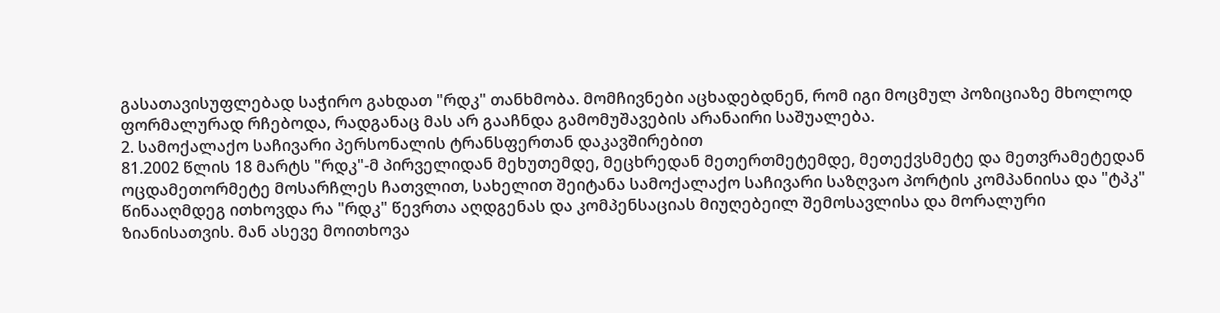გასათავისუფლებად საჭირო გახდათ "რდკ" თანხმობა. მომჩივნები აცხადებდნენ, რომ იგი მოცმულ პოზიციაზე მხოლოდ ფორმალურად რჩებოდა, რადგანაც მას არ გააჩნდა გამომუშავების არანაირი საშუალება.
2. სამოქალაქო საჩივარი პერსონალის ტრანსფერთან დაკავშირებით
81.2002 წლის 18 მარტს "რდკ"-მ პირველიდან მეხუთემდე, მეცხრედან მეთერთმეტემდე, მეთექვსმეტე და მეთვრამეტედან ოცდამეთორმეტე მოსარჩლეს ჩათვლით, სახელით შეიტანა სამოქალაქო საჩივარი საზღვაო პორტის კომპანიისა და "ტპკ" წინააღმდეგ ითხოვდა რა "რდკ" წევრთა აღდგენას და კომპენსაციას მიუღებეილ შემოსავლისა და მორალური ზიანისათვის. მან ასევე მოითხოვა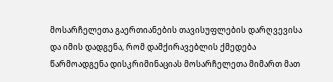მოსარჩელეთა გაერთიანების თავისუფლების დარღვევისა და იმის დადგენა, რომ დამქირავებლის ქმედება წარმოადგენა დისკრიმინაციას მოსარჩელეთა მიმართ მათ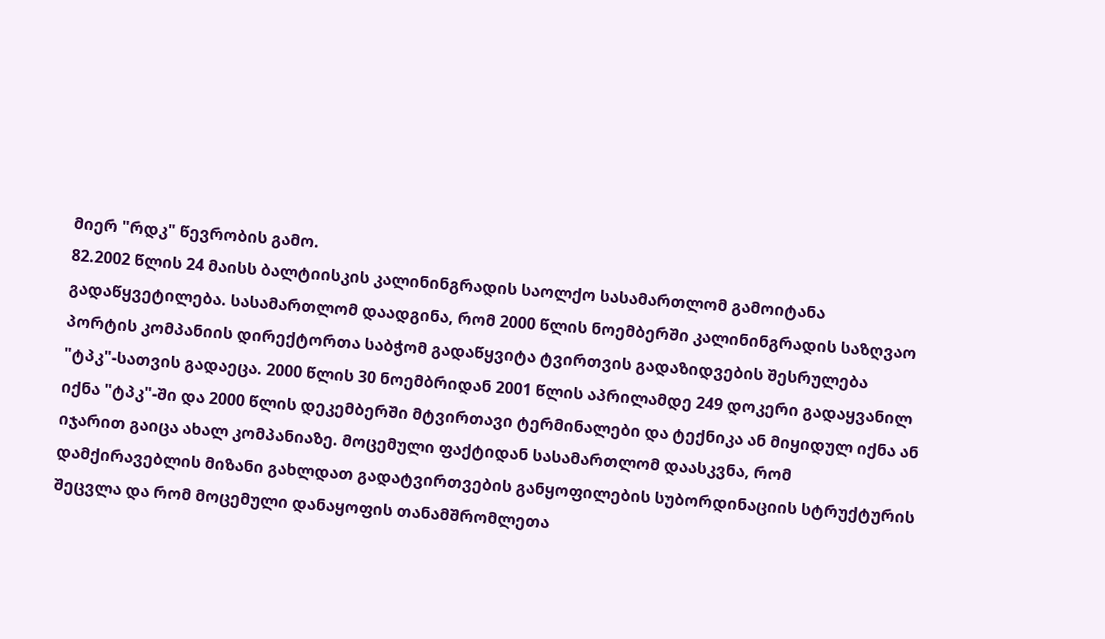მიერ "რდკ" წევრობის გამო.
82.2002 წლის 24 მაისს ბალტიისკის კალინინგრადის საოლქო სასამართლომ გამოიტანა გადაწყვეტილება. სასამართლომ დაადგინა, რომ 2000 წლის ნოემბერში კალინინგრადის საზღვაო პორტის კომპანიის დირექტორთა საბჭომ გადაწყვიტა ტვირთვის გადაზიდვების შესრულება "ტპკ"-სათვის გადაეცა. 2000 წლის 30 ნოემბრიდან 2001 წლის აპრილამდე 249 დოკერი გადაყვანილ იქნა "ტპკ"-ში და 2000 წლის დეკემბერში მტვირთავი ტერმინალები და ტექნიკა ან მიყიდულ იქნა ან იჯარით გაიცა ახალ კომპანიაზე. მოცემული ფაქტიდან სასამართლომ დაასკვნა, რომ დამქირავებლის მიზანი გახლდათ გადატვირთვების განყოფილების სუბორდინაციის სტრუქტურის შეცვლა და რომ მოცემული დანაყოფის თანამშრომლეთა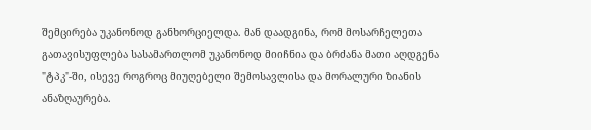შემცირება უკანონოდ განხორციელდა. მან დაადგინა, რომ მოსარჩელეთა გათავისუფლება სასამართლომ უკანონოდ მიიჩნია და ბრძანა მათი აღდგენა "ტპკ"-ში, ისევე როგროც მიუღებელი შემოსავლისა და მორალური ზიანის ანაზღაურება.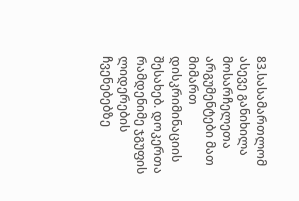83.სასამართლომ ასევე განიხილა მოსარჩელეთა არგუმენტები მათ მიმართ დისკრიმინაციის შესახებ. დოკერთა რამდენიმე ჯგუფის ლიდერების ჩვენებებზე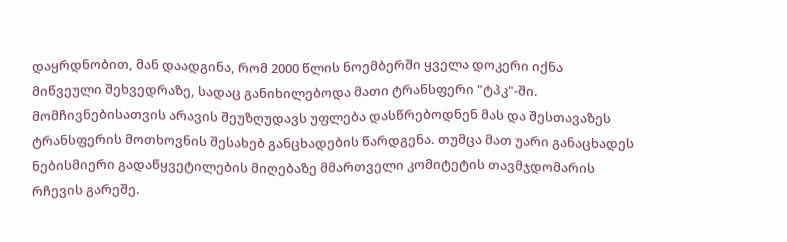დაყრდნობით, მან დაადგინა, რომ 2000 წლის ნოემბერში ყველა დოკერი იქნა მიწვეული შეხვედრაზე, სადაც განიხილებოდა მათი ტრანსფერი "ტპკ"-ში. მომჩივნებისათვის არავის შეუზღუდავს უფლება დასწრებოდნენ მას და შესთავაზეს ტრანსფერის მოთხოვნის შესახებ განცხადების წარდგენა. თუმცა მათ უარი განაცხადეს ნებისმიერი გადაწყვეტილების მიღებაზე მმართველი კომიტეტის თავმჯდომარის რჩევის გარეშე.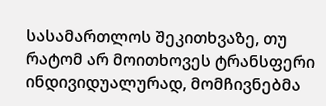სასამართლოს შეკითხვაზე, თუ რატომ არ მოითხოვეს ტრანსფერი ინდივიდუალურად, მომჩივნებმა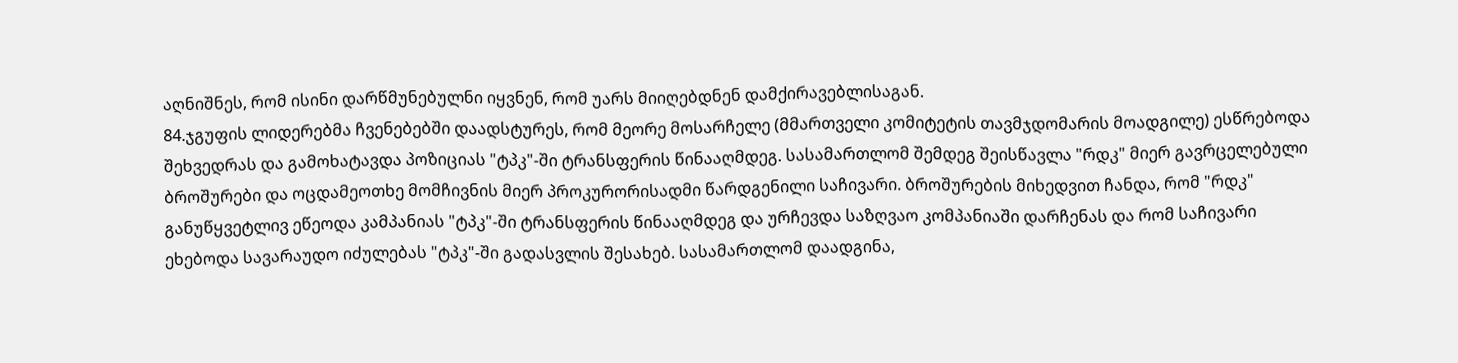აღნიშნეს, რომ ისინი დარწმუნებულნი იყვნენ, რომ უარს მიიღებდნენ დამქირავებლისაგან.
84.ჯგუფის ლიდერებმა ჩვენებებში დაადსტურეს, რომ მეორე მოსარჩელე (მმართველი კომიტეტის თავმჯდომარის მოადგილე) ესწრებოდა შეხვედრას და გამოხატავდა პოზიციას "ტპკ"-ში ტრანსფერის წინააღმდეგ. სასამართლომ შემდეგ შეისწავლა "რდკ" მიერ გავრცელებული ბროშურები და ოცდამეოთხე მომჩივნის მიერ პროკურორისადმი წარდგენილი საჩივარი. ბროშურების მიხედვით ჩანდა, რომ "რდკ" განუწყვეტლივ ეწეოდა კამპანიას "ტპკ"-ში ტრანსფერის წინააღმდეგ და ურჩევდა საზღვაო კომპანიაში დარჩენას და რომ საჩივარი ეხებოდა სავარაუდო იძულებას "ტპკ"-ში გადასვლის შესახებ. სასამართლომ დაადგინა,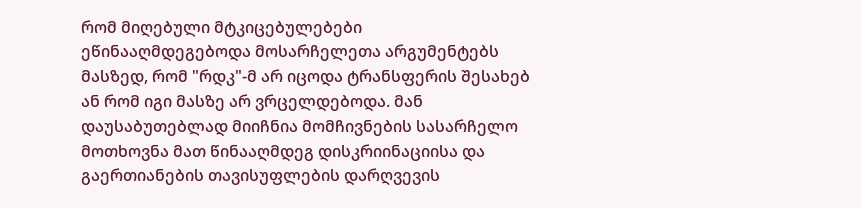რომ მიღებული მტკიცებულებები ეწინააღმდეგებოდა მოსარჩელეთა არგუმენტებს მასზედ, რომ "რდკ"-მ არ იცოდა ტრანსფერის შესახებ ან რომ იგი მასზე არ ვრცელდებოდა. მან დაუსაბუთებლად მიიჩნია მომჩივნების სასარჩელო მოთხოვნა მათ წინააღმდეგ დისკრიინაციისა და გაერთიანების თავისუფლების დარღვევის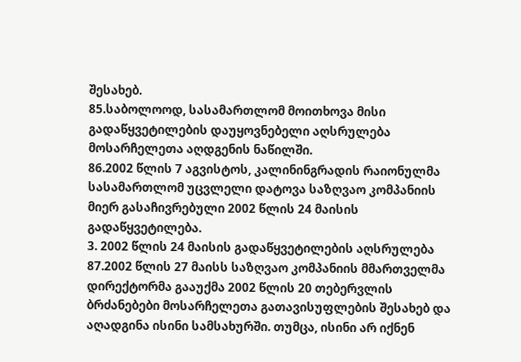შესახებ.
85.საბოლოოდ, სასამართლომ მოითხოვა მისი გადაწყვეტილების დაუყოვნებელი აღსრულება მოსარჩელეთა აღდგენის ნაწილში.
86.2002 წლის 7 აგვისტოს, კალინინგრადის რაიონულმა სასამართლომ უცვლელი დატოვა საზღვაო კომპანიის მიერ გასაჩივრებული 2002 წლის 24 მაისის გადაწყვეტილება.
3. 2002 წლის 24 მაისის გადაწყვეტილების აღსრულება
87.2002 წლის 27 მაისს საზღვაო კომპანიის მმართველმა დირექტორმა გააუქმა 2002 წლის 20 თებერვლის ბრძანებები მოსარჩელეთა გათავისუფლების შესახებ და აღადგინა ისინი სამსახურში. თუმცა, ისინი არ იქნენ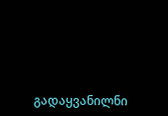გადაყვანილნი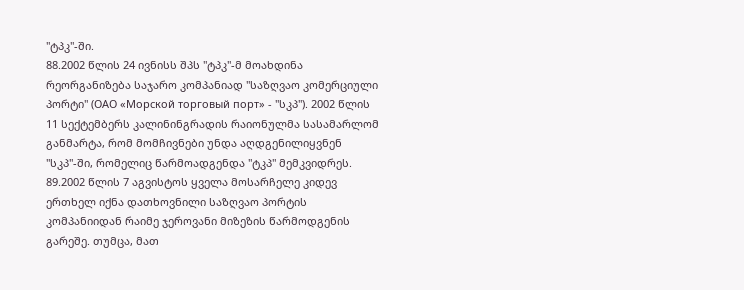"ტპკ"-ში.
88.2002 წლის 24 ივნისს შპს "ტპკ"-მ მოახდინა რეორგანიზება საჯარო კომპანიად "საზღვაო კომერციული პორტი" (ОАО «Морской торговый порт» - "სკპ"). 2002 წლის 11 სექტემბერს კალინინგრადის რაიონულმა სასამარლომ განმარტა, რომ მომჩივნები უნდა აღდგენილიყვნენ "სკპ"-ში, რომელიც წარმოადგენდა "ტკპ" მემკვიდრეს.
89.2002 წლის 7 აგვისტოს ყველა მოსარჩელე კიდევ ერთხელ იქნა დათხოვნილი საზღვაო პორტის კომპანიიდან რაიმე ჯეროვანი მიზეზის წარმოდგენის გარეშე. თუმცა, მათ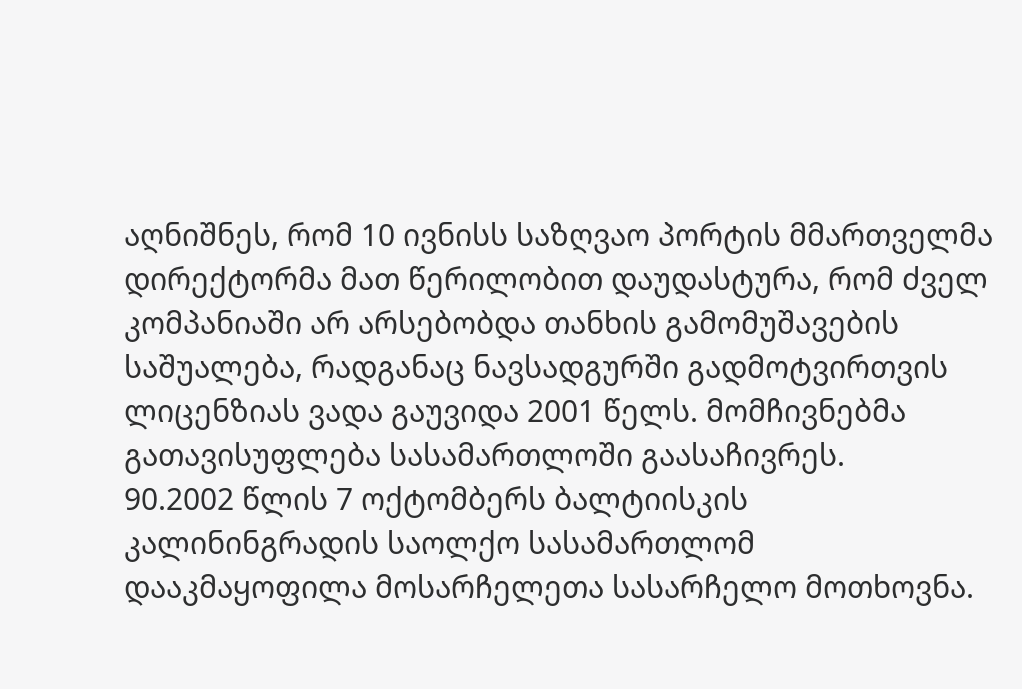აღნიშნეს, რომ 10 ივნისს საზღვაო პორტის მმართველმა დირექტორმა მათ წერილობით დაუდასტურა, რომ ძველ კომპანიაში არ არსებობდა თანხის გამომუშავების საშუალება, რადგანაც ნავსადგურში გადმოტვირთვის ლიცენზიას ვადა გაუვიდა 2001 წელს. მომჩივნებმა გათავისუფლება სასამართლოში გაასაჩივრეს.
90.2002 წლის 7 ოქტომბერს ბალტიისკის კალინინგრადის საოლქო სასამართლომ დააკმაყოფილა მოსარჩელეთა სასარჩელო მოთხოვნა.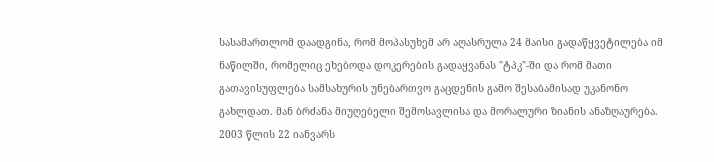სასამართლომ დაადგინა, რომ მოპასუხემ არ აღასრულა 24 მაისი გადაწყვეტილება იმ ნაწილში, რომელიც ეხებოდა დოკერების გადაყვანას "ტპკ"-ში და რომ მათი გათავისუფლება სამსახურის უნებართვო გაცდენის გამო შესაბამისად უკანონო გახლდათ. მან ბრძანა მიუღებელი შემოსავლისა და მორალური ზიანის ანაზღაურება. 2003 წლის 22 იანვარს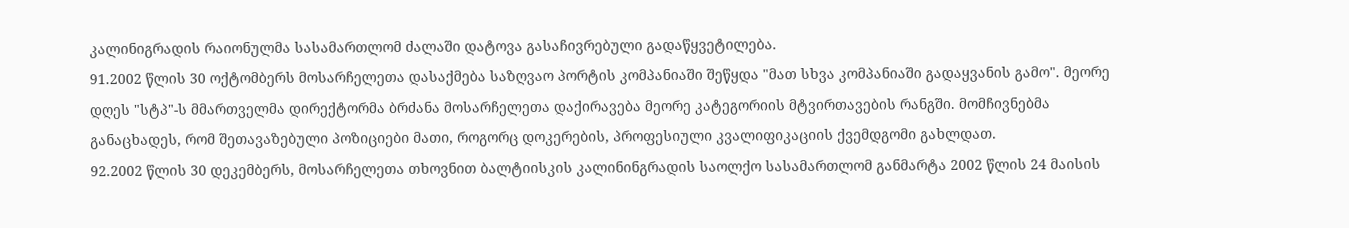კალინიგრადის რაიონულმა სასამართლომ ძალაში დატოვა გასაჩივრებული გადაწყვეტილება.
91.2002 წლის 30 ოქტომბერს მოსარჩელეთა დასაქმება საზღვაო პორტის კომპანიაში შეწყდა "მათ სხვა კომპანიაში გადაყვანის გამო". მეორე დღეს "სტპ"-ს მმართველმა დირექტორმა ბრძანა მოსარჩელეთა დაქირავება მეორე კატეგორიის მტვირთავების რანგში. მომჩივნებმა განაცხადეს, რომ შეთავაზებული პოზიციები მათი, როგორც დოკერების, პროფესიული კვალიფიკაციის ქვემდგომი გახლდათ.
92.2002 წლის 30 დეკემბერს, მოსარჩელეთა თხოვნით ბალტიისკის კალინინგრადის საოლქო სასამართლომ განმარტა 2002 წლის 24 მაისის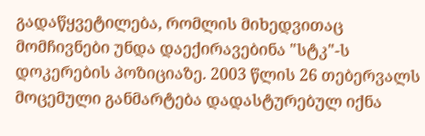გადაწყვეტილება, რომლის მიხედვითაც მომჩივნები უნდა დაექირავებინა "სტკ"-ს დოკერების პოზიციაზე. 2003 წლის 26 თებერვალს მოცემული განმარტება დადასტურებულ იქნა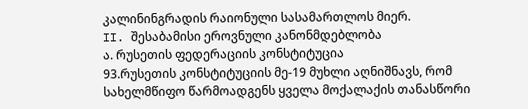კალინინგრადის რაიონული სასამართლოს მიერ.
II. შესაბამისი ეროვნული კანონმდებლობა
ა. რუსეთის ფედერაციის კონსტიტუცია
93.რუსეთის კონსტიტუციის მე-19 მუხლი აღნიშნავს, რომ სახელმწიფო წარმოადგენს ყველა მოქალაქის თანასწორი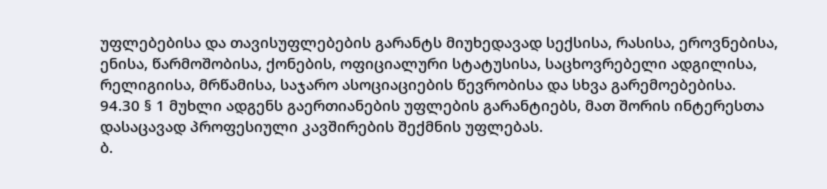უფლებებისა და თავისუფლებების გარანტს მიუხედავად სექსისა, რასისა, ეროვნებისა, ენისა, წარმოშობისა, ქონების, ოფიციალური სტატუსისა, საცხოვრებელი ადგილისა, რელიგიისა, მრწამისა, საჯარო ასოციაციების წევრობისა და სხვა გარემოებებისა.
94.30 § 1 მუხლი ადგენს გაერთიანების უფლების გარანტიებს, მათ შორის ინტერესთა დასაცავად პროფესიული კავშირების შექმნის უფლებას.
ბ.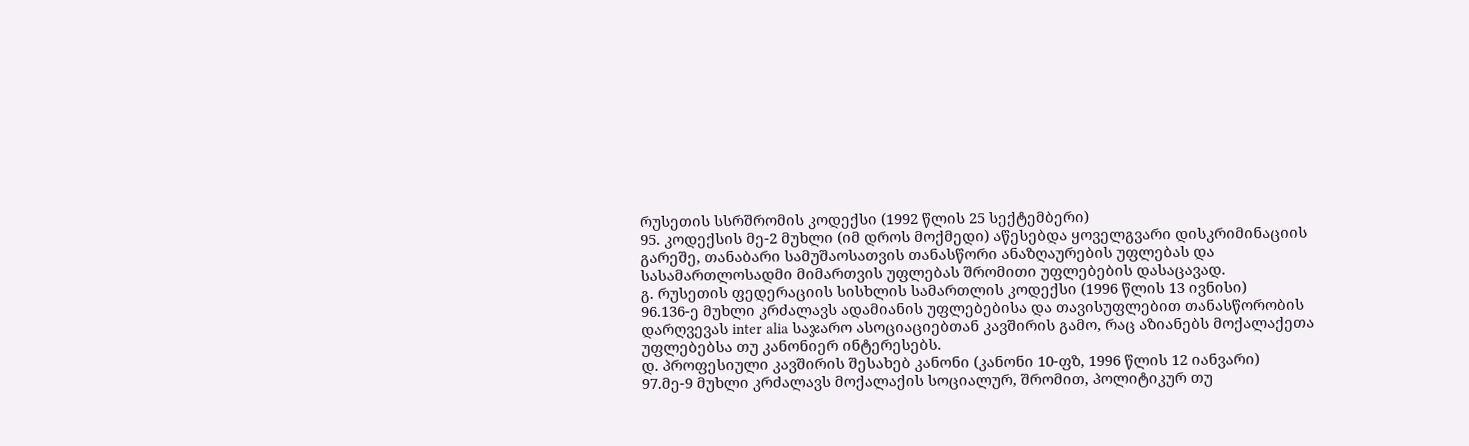რუსეთის სსრშრომის კოდექსი (1992 წლის 25 სექტემბერი)
95. კოდექსის მე-2 მუხლი (იმ დროს მოქმედი) აწესებდა ყოველგვარი დისკრიმინაციის გარეშე, თანაბარი სამუშაოსათვის თანასწორი ანაზღაურების უფლებას და სასამართლოსადმი მიმართვის უფლებას შრომითი უფლებების დასაცავად.
გ. რუსეთის ფედერაციის სისხლის სამართლის კოდექსი (1996 წლის 13 ივნისი)
96.136-ე მუხლი კრძალავს ადამიანის უფლებებისა და თავისუფლებით თანასწორობის დარღვევას inter alia საჯარო ასოციაციებთან კავშირის გამო, რაც აზიანებს მოქალაქეთა უფლებებსა თუ კანონიერ ინტერესებს.
დ. პროფესიული კავშირის შესახებ კანონი (კანონი 10-ფზ, 1996 წლის 12 იანვარი)
97.მე-9 მუხლი კრძალავს მოქალაქის სოციალურ, შრომით, პოლიტიკურ თუ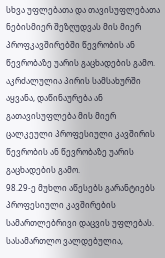სხვა უფლებათა და თავისუფლებათა ნებისმიერ შეზღუდვას მის მიერ პროფკავშირებში წევრობის ან წევრობაზე უარის გაცხადების გამო. აკრძალულია პირის სამსახურში აყვანა, დაწინაურება ან გათავისუფლება მის მიერ ცალკეული პროფესიული კავშირის წევრობის ან წევრობაზე უარის გაცხადების გამო.
98.29-ე მუხლი აწესებს გარანტიებს პროფესიული კავშირების სამართლებრივი დაცვის უფლებას. სასამართლო ვალდებულია,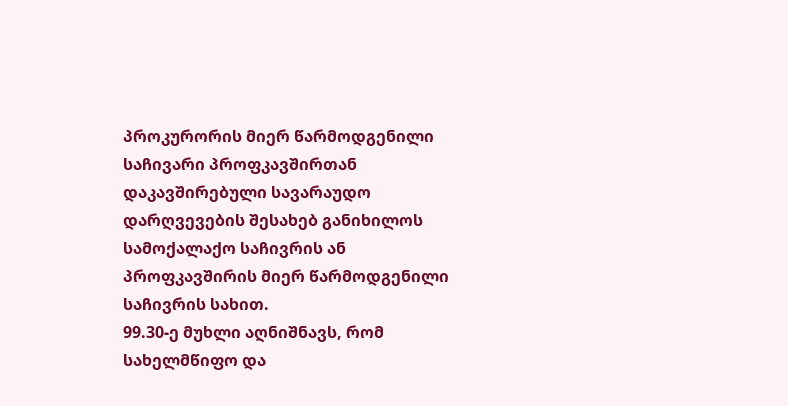პროკურორის მიერ წარმოდგენილი საჩივარი პროფკავშირთან დაკავშირებული სავარაუდო დარღვევების შესახებ განიხილოს სამოქალაქო საჩივრის ან პროფკავშირის მიერ წარმოდგენილი საჩივრის სახით.
99.30-ე მუხლი აღნიშნავს, რომ სახელმწიფო და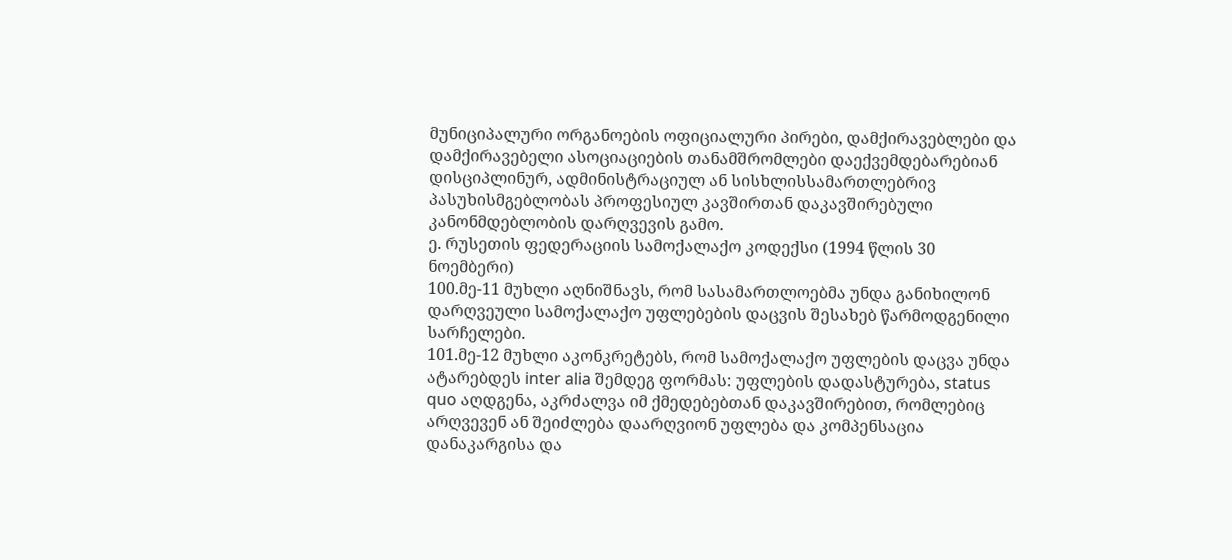მუნიციპალური ორგანოების ოფიციალური პირები, დამქირავებლები და დამქირავებელი ასოციაციების თანამშრომლები დაექვემდებარებიან დისციპლინურ, ადმინისტრაციულ ან სისხლისსამართლებრივ პასუხისმგებლობას პროფესიულ კავშირთან დაკავშირებული კანონმდებლობის დარღვევის გამო.
ე. რუსეთის ფედერაციის სამოქალაქო კოდექსი (1994 წლის 30 ნოემბერი)
100.მე-11 მუხლი აღნიშნავს, რომ სასამართლოებმა უნდა განიხილონ დარღვეული სამოქალაქო უფლებების დაცვის შესახებ წარმოდგენილი სარჩელები.
101.მე-12 მუხლი აკონკრეტებს, რომ სამოქალაქო უფლების დაცვა უნდა ატარებდეს inter alia შემდეგ ფორმას: უფლების დადასტურება, status quo აღდგენა, აკრძალვა იმ ქმედებებთან დაკავშირებით, რომლებიც არღვევენ ან შეიძლება დაარღვიონ უფლება და კომპენსაცია დანაკარგისა და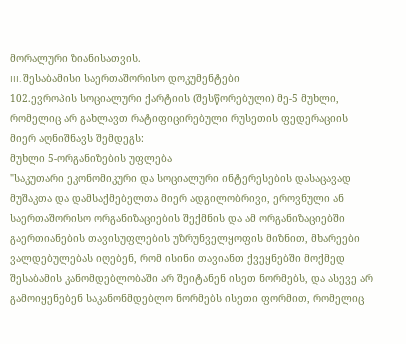მორალური ზიანისათვის.
III. შესაბამისი საერთაშორისო დოკუმენტები
102.ევროპის სოციალური ქარტიის (შესწორებული) მე-5 მუხლი, რომელიც არ გახლავთ რატიფიცირებული რუსეთის ფედერაციის მიერ აღნიშნავს შემდეგს:
მუხლი 5-ორგანიზების უფლება
"საკუთარი ეკონომიკური და სოციალური ინტერესების დასაცავად მუშაკთა და დამსაქმებელთა მიერ ადგილობრივი, ეროვნული ან საერთაშორისო ორგანიზაციების შექმნის და ამ ორგანიზაციებში გაერთიანების თავისუფლების უზრუნველყოფის მიზნით, მხარეები ვალდებულებას იღებენ, რომ ისინი თავიანთ ქვეყნებში მოქმედ შესაბამის კანომდებლობაში არ შეიტანენ ისეთ ნორმებს, და ასევე არ გამოიყენებენ საკანონმდებლო ნორმებს ისეთი ფორმით, რომელიც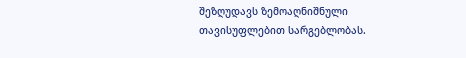შეზღუდავს ზემოაღნიშნული თავისუფლებით სარგებლობას.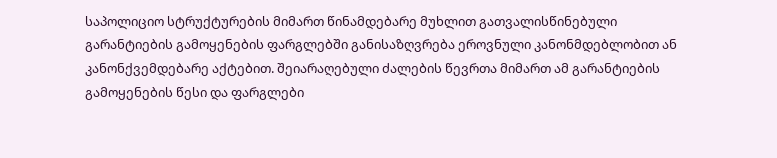საპოლიციო სტრუქტურების მიმართ წინამდებარე მუხლით გათვალისწინებული გარანტიების გამოყენების ფარგლებში განისაზღვრება ეროვნული კანონმდებლობით ან კანონქვემდებარე აქტებით. შეიარაღებული ძალების წევრთა მიმართ ამ გარანტიების გამოყენების წესი და ფარგლები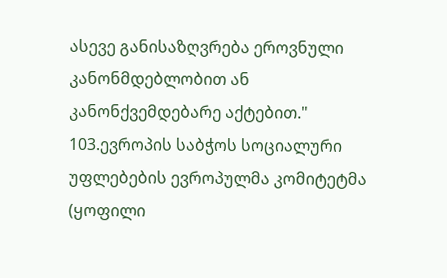ასევე განისაზღვრება ეროვნული კანონმდებლობით ან კანონქვემდებარე აქტებით."
103.ევროპის საბჭოს სოციალური უფლებების ევროპულმა კომიტეტმა (ყოფილი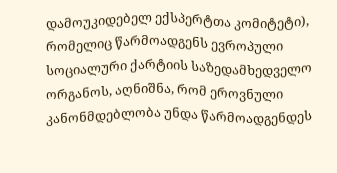დამოუკიდებელ ექსპერტთა კომიტეტი), რომელიც წარმოადგენს ევროპული სოციალური ქარტიის საზედამხედველო ორგანოს, აღნიშნა, რომ ეროვნული კანონმდებლობა უნდა წარმოადგენდეს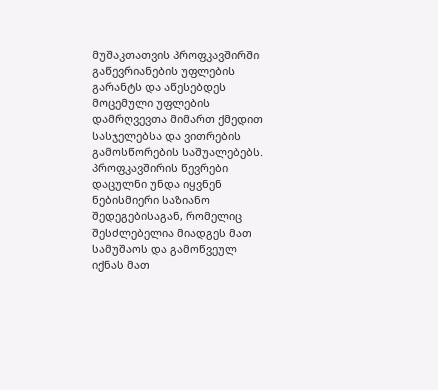მუშაკთათვის პროფკავშირში გაწევრიანების უფლების გარანტს და აწესებდეს მოცემული უფლების დამრღვევთა მიმართ ქმედით სასჯელებსა და ვითრების გამოსწორების საშუალებებს. პროფკავშირის წევრები დაცულნი უნდა იყვნენ ნებისმიერი საზიანო შედეგებისაგან, რომელიც შესძლებელია მიადგეს მათ სამუშაოს და გამოწვეულ იქნას მათ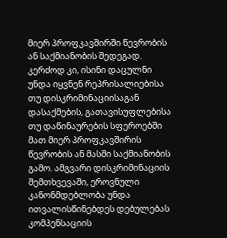მიერ პროფკავშირში წევრობის ან საქმიანობის შედეგად. კერძოდ კი, ისინი დაცულნი უნდა იყვნენ რეპრისალიებისა თუ დისკრიმინაციისაგან დასაქმების, გათავისუფლებისა თუ დაწინაურების სფეროებში მათ მიერ პროფკავშირის წევრობის ან მასში საქმიანობის გამო. ამგვარი დისკრიმინაციის შემთხვევაში, ეროვნული კანონმდებლობა უნდა ითვალისწინებდეს დებულებას კომპენსაციის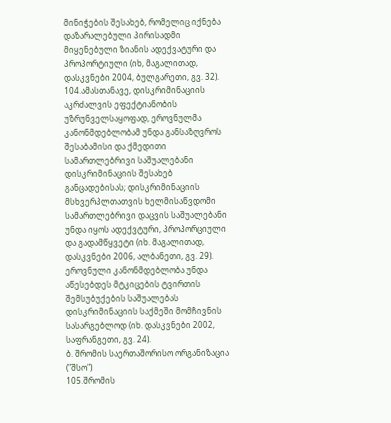მინიჭების შესახებ, რომელიც იქნება დაზარალებული პირისადმი მიყენებული ზიანის ადექვატური და პროპორტიული (იხ, მაგალითად, დასკვნები 2004, ბულგარეთი, გვ. 32).
104.ამასთანავე, დისკრიმინაციის აკრძალვის ეფექტიანობის უზრუნველსაყოფად, ეროვნულმა კანონმდებლობამ უნდა განსაზღვროს შესაბამისი და ქმედითი სამართლებრივი საშუალებანი დისკრიმინაციის შესახებ განცადებისას; დისკრიმინაციის მსხვერპლთათვის ხელმისაწვდომი სამართლებრივი დაცვის საშუალებანი უნდა იყოს ადექვტური, პროპორციული და გადამწყვეტი (იხ. მაგალითად, დასკვნები 2006, ალბანეთი, გვ. 29). ეროვნული კანონმდებლობა უნდა აწესებდეს მტკიცების ტვირთის შემსუბუქების საშუალებას დისკრიმინაციის საქმეში მომჩივნის სასარგებლოდ (იხ. დასკვნები 2002, საფრანგეთი, გვ. 24).
ბ. შრომის საერთაშორისო ორგანიზაცია ("შსო")
105.შრომის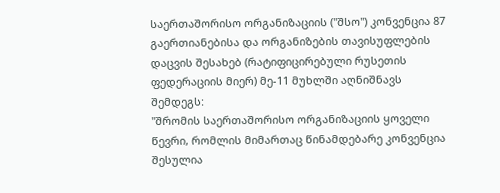საერთაშორისო ორგანიზაციის ("შსო") კონვენცია 87 გაერთიანებისა და ორგანიზების თავისუფლების დაცვის შესახებ (რატიფიცირებული რუსეთის ფედერაციის მიერ) მე-11 მუხლში აღნიშნავს შემდეგს:
"შრომის საერთაშორისო ორგანიზაციის ყოველი წევრი, რომლის მიმართაც წინამდებარე კონვენცია შესულია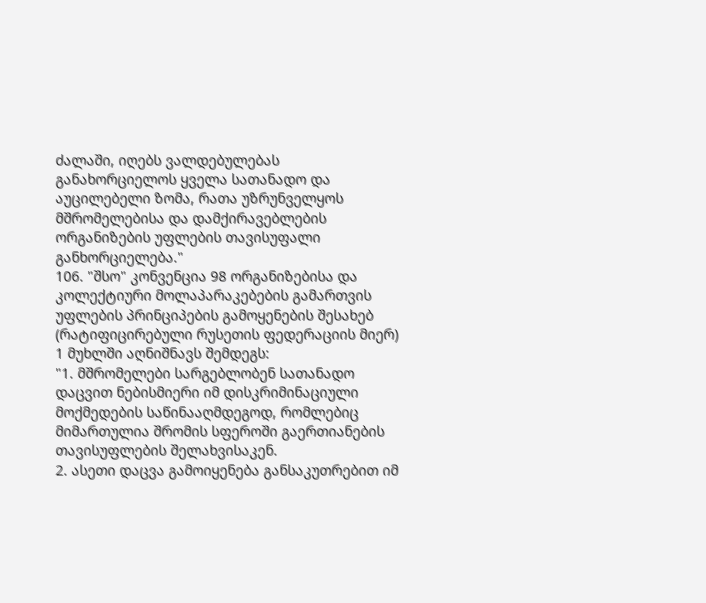ძალაში, იღებს ვალდებულებას განახორციელოს ყველა სათანადო და აუცილებელი ზომა, რათა უზრუნველყოს მშრომელებისა და დამქირავებლების ორგანიზების უფლების თავისუფალი განხორციელება."
106. "შსო" კონვენცია 98 ორგანიზებისა და კოლექტიური მოლაპარაკებების გამართვის უფლების პრინციპების გამოყენების შესახებ (რატიფიცირებული რუსეთის ფედერაციის მიერ) 1 მუხლში აღნიშნავს შემდეგს:
"1. მშრომელები სარგებლობენ სათანადო დაცვით ნებისმიერი იმ დისკრიმინაციული მოქმედების საწინააღმდეგოდ, რომლებიც მიმართულია შრომის სფეროში გაერთიანების თავისუფლების შელახვისაკენ.
2. ასეთი დაცვა გამოიყენება განსაკუთრებით იმ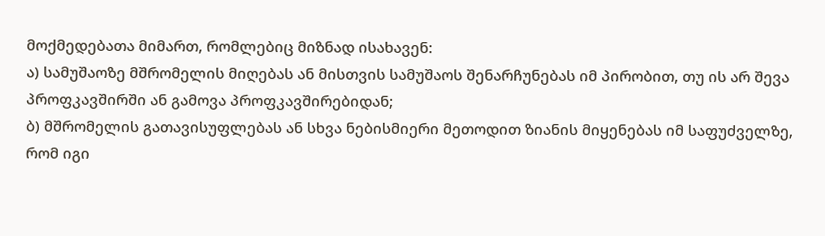მოქმედებათა მიმართ, რომლებიც მიზნად ისახავენ:
ა) სამუშაოზე მშრომელის მიღებას ან მისთვის სამუშაოს შენარჩუნებას იმ პირობით, თუ ის არ შევა პროფკავშირში ან გამოვა პროფკავშირებიდან;
ბ) მშრომელის გათავისუფლებას ან სხვა ნებისმიერი მეთოდით ზიანის მიყენებას იმ საფუძველზე, რომ იგი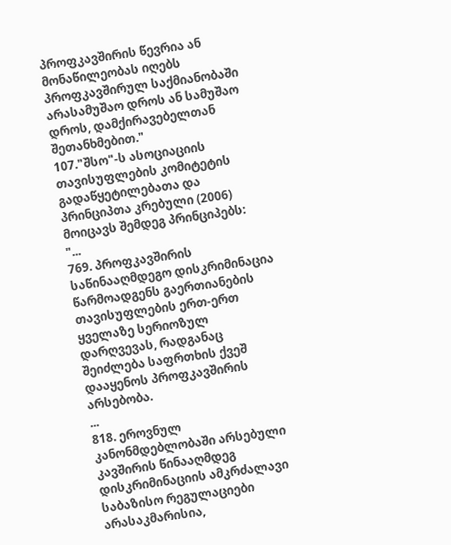პროფკავშირის წევრია ან მონაწილეობას იღებს პროფკავშირულ საქმიანობაში არასამუშაო დროს ან სამუშაო დროს, დამქირავებელთან შეთანხმებით."
107."შსო"-ს ასოციაციის თავისუფლების კომიტეტის გადაწყეტილებათა და პრინციპთა კრებული (2006) მოიცავს შემდეგ პრინციპებს:
"...
769. პროფკავშირის საწინააღმდეგო დისკრიმინაცია წარმოადგენს გაერთიანების თავისუფლების ერთ-ერთ ყველაზე სერიოზულ დარღვევას, რადგანაც შეიძლება საფრთხის ქვეშ დააყენოს პროფკავშირის არსებობა.
...
818. ეროვნულ კანონმდებლობაში არსებული კავშირის წინააღმდეგ დისკრიმინაციის ამკრძალავი საბაზისო რეგულაციები არასაკმარისია,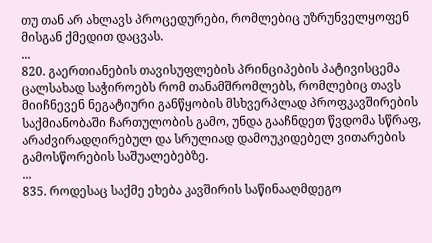თუ თან არ ახლავს პროცედურები, რომლებიც უზრუნველყოფენ მისგან ქმედით დაცვას.
...
820. გაერთიანების თავისუფლების პრინციპების პატივისცემა ცალსახად საჭიროებს რომ თანამშრომლებს, რომლებიც თავს მიიჩნევენ ნეგატიური განწყობის მსხვერპლად პროფკავშირების საქმიანობაში ჩართულობის გამო, უნდა გააჩნდეთ წვდომა სწრაფ, არაძვირადღირებულ და სრულიად დამოუკიდებელ ვითარების გამოსწორების საშუალებებზე.
...
835. როდესაც საქმე ეხება კავშირის საწინააღმდეგო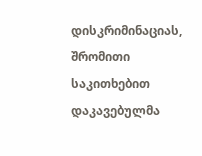დისკრიმინაციას, შრომითი საკითხებით დაკავებულმა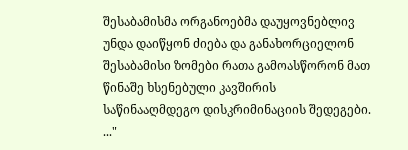შესაბამისმა ორგანოებმა დაუყოვნებლივ უნდა დაიწყონ ძიება და განახორციელონ შესაბამისი ზომები რათა გამოასწორონ მათ წინაშე ხსენებული კავშირის საწინააღმდეგო დისკრიმინაციის შედეგები.
..."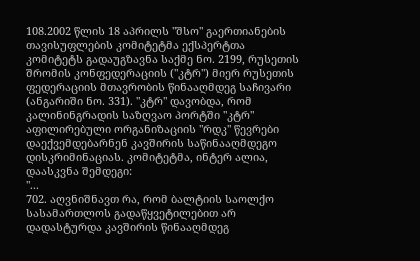108.2002 წლის 18 აპრილს "შსო" გაერთიანების თავისუფლების კომიტეტმა ექსპერტთა კომიტეტს გადაუგზავნა საქმე ნო. 2199, რუსეთის შრომის კონფედერაციის ("კტრ") მიერ რუსეთის ფედერაციის მთავრობის წინააღმდეგ საჩივარი (ანგარიში ნო. 331). "კტრ" დავობდა, რომ კალინინგრადის საზღვაო პორტში "კტრ" აფილირებული ორგანიზაციის "რდკ" წევრები დაექვემდებარნენ კავშირის საწინააღმდეგო დისკრიმინაციას. კომიტეტმა, ინტერ ალია, დაასკვნა შემდეგი:
"...
702. აღვნიშნავთ რა, რომ ბალტიის საოლქო სასამართლოს გადაწყვეტილებით არ დადასტურდა კავშირის წინააღმდეგ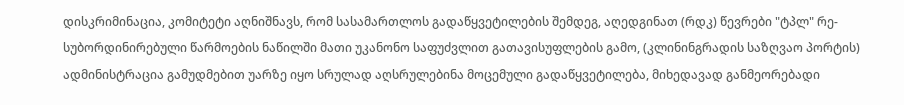დისკრიმინაცია, კომიტეტი აღნიშნავს, რომ სასამართლოს გადაწყვეტილების შემდეგ, აღედგინათ (რდკ) წევრები "ტპლ" რე-სუბორდინირებული წარმოების ნაწილში მათი უკანონო საფუძვლით გათავისუფლების გამო, (კლინინგრადის საზღვაო პორტის) ადმინისტრაცია გამუდმებით უარზე იყო სრულად აღსრულებინა მოცემული გადაწყვეტილება, მიხედავად განმეორებადი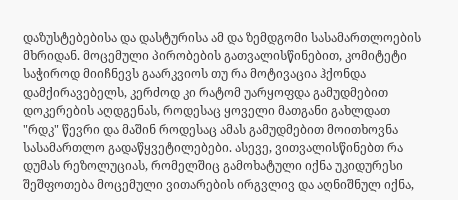დაზუსტებებისა და დასტურისა ამ და ზემდგომი სასამართლოების მხრიდან. მოცემული პირობების გათვალისწინებით, კომიტეტი საჭიროდ მიიჩნევს გაარკვიოს თუ რა მოტივაცია ჰქონდა დამქირავებელს, კერძოდ კი რატომ უარყოფდა გამუდმებით დოკერების აღდგენას, როდესაც ყოველი მათგანი გახლდათ "რდკ" წევრი და მაშინ როდესაც ამას გამუდმებით მოითხოვნა სასამართლო გადაწყვეტილებები. ასევე, ვითვალისწინებთ რა დუმას რეზოლუციას, რომელშიც გამოხატული იქნა უკიდურესი შეშფოთება მოცემული ვითარების ირგვლივ და აღნიშნულ იქნა,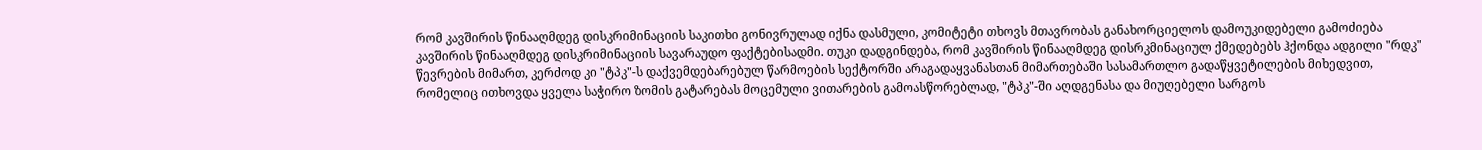რომ კავშირის წინააღმდეგ დისკრიმინაციის საკითხი გონივრულად იქნა დასმული, კომიტეტი თხოვს მთავრობას განახორციელოს დამოუკიდებელი გამოძიება კავშირის წინააღმდეგ დისკრიმინაციის სავარაუდო ფაქტებისადმი. თუკი დადგინდება, რომ კავშირის წინააღმდეგ დისრკმინაციულ ქმედებებს ჰქონდა ადგილი "რდკ" წევრების მიმართ, კერძოდ კი "ტპკ"-ს დაქვემდებარებულ წარმოების სექტორში არაგადაყვანასთან მიმართებაში სასამართლო გადაწყვეტილების მიხედვით, რომელიც ითხოვდა ყველა საჭირო ზომის გატარებას მოცემული ვითარების გამოასწორებლად, "ტპკ"-ში აღდგენასა და მიუღებელი სარგოს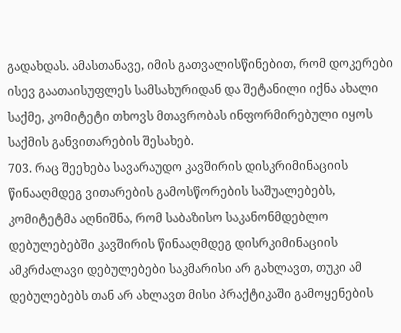გადახდას. ამასთანავე, იმის გათვალისწინებით, რომ დოკერები ისევ გაათაისუფლეს სამსახურიდან და შეტანილი იქნა ახალი საქმე, კომიტეტი თხოვს მთავრობას ინფორმირებული იყოს საქმის განვითარების შესახებ.
703. რაც შეეხება სავარაუდო კავშირის დისკრიმინაციის წინააღმდეგ ვითარების გამოსწორების საშუალებებს, კომიტეტმა აღნიშნა, რომ საბაზისო საკანონმდებლო დებულებებში კავშირის წინააღმდეგ დისრკიმინაციის ამკრძალავი დებულებები საკმარისი არ გახლავთ, თუკი ამ დებულებებს თან არ ახლავთ მისი პრაქტიკაში გამოყენების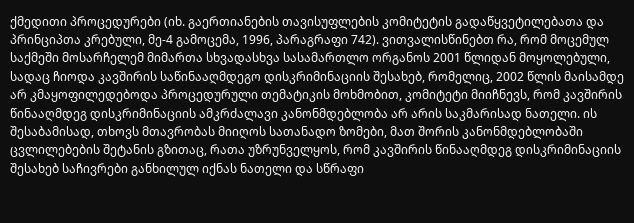ქმედითი პროცედურები (იხ. გაერთიანების თავისუფლების კომიტეტის გადაწყვეტილებათა და პრინციპთა კრებული, მე-4 გამოცემა, 1996, პარაგრაფი 742). ვითვალისწინებთ რა, რომ მოცემულ საქმეში მოსარჩელემ მიმართა სხვადასხვა სასამართლო ორგანოს 2001 წლიდან მოყოლებული, სადაც ჩიოდა კავშირის საწინააღმდეგო დისკრიმინაციის შესახებ, რომელიც, 2002 წლის მაისამდე არ კმაყოფილედებოდა პროცედურული თემატიკის მოხმობით, კომიტეტი მიიჩნევს, რომ კავშირის წინააღმდეგ დისკრიმინაციის ამკრძალავი კანონმდებლობა არ არის საკმარისად ნათელი. ის შესაბამისად, თხოვს მთავრობას მიიღოს სათანადო ზომები, მათ შორის კანონმდებლობაში ცვლილებების შეტანის გზითაც, რათა უზრუნველყოს, რომ კავშირის წინააღმდეგ დისკრიმინაციის შესახებ საჩივრები განხილულ იქნას ნათელი და სწრაფი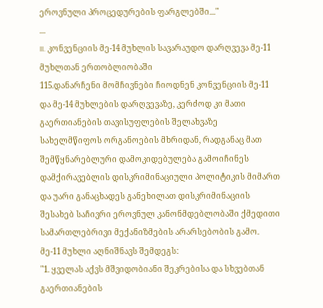ეროვნული პროცედურების ფარგლებში..."
...
II. კონვენციის მე-14 მუხლის სავარაუდო დარღვევა მე-11 მუხლთან ერთობლიობაში
115.დანარჩენი მომჩივნები ჩიოდნენ კონვენციის მე-11 და მე-14 მუხლების დარღვევაზე, კერძოდ კი მათი გაერთიანების თავისუფლების შელახვაზე სახელმწიფოს ორგანოების მხრიდან, რადგანაც მათ შემწყნარებლური დამოკიდებულება გამოიჩინეს დამქირავებლის დისკრიმინაციული პოლიტიკის მიმართ და უარი განაცხადეს განეხილათ დისკრიმინაციის შესახებ საჩივრი ეროვნულ კანონმდებლობაში ქმედითი სამართლებრივი მექანიზმების არარსებობის გამო.
მე-11 მუხლი აღნიშნავს შემდეგს:
"1. ყველას აქვს მშვიდობიანი შეკრებისა და სხვებთან გაერთიანების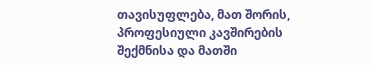თავისუფლება, მათ შორის, პროფესიული კავშირების შექმნისა და მათში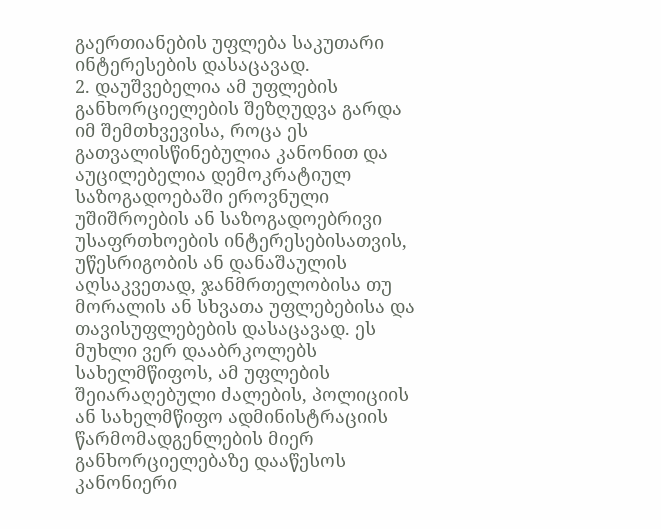გაერთიანების უფლება საკუთარი ინტერესების დასაცავად.
2. დაუშვებელია ამ უფლების განხორციელების შეზღუდვა გარდა იმ შემთხვევისა, როცა ეს გათვალისწინებულია კანონით და აუცილებელია დემოკრატიულ საზოგადოებაში ეროვნული უშიშროების ან საზოგადოებრივი უსაფრთხოების ინტერესებისათვის, უწესრიგობის ან დანაშაულის აღსაკვეთად, ჯანმრთელობისა თუ მორალის ან სხვათა უფლებებისა და თავისუფლებების დასაცავად. ეს მუხლი ვერ დააბრკოლებს სახელმწიფოს, ამ უფლების შეიარაღებული ძალების, პოლიციის ან სახელმწიფო ადმინისტრაციის წარმომადგენლების მიერ განხორციელებაზე დააწესოს კანონიერი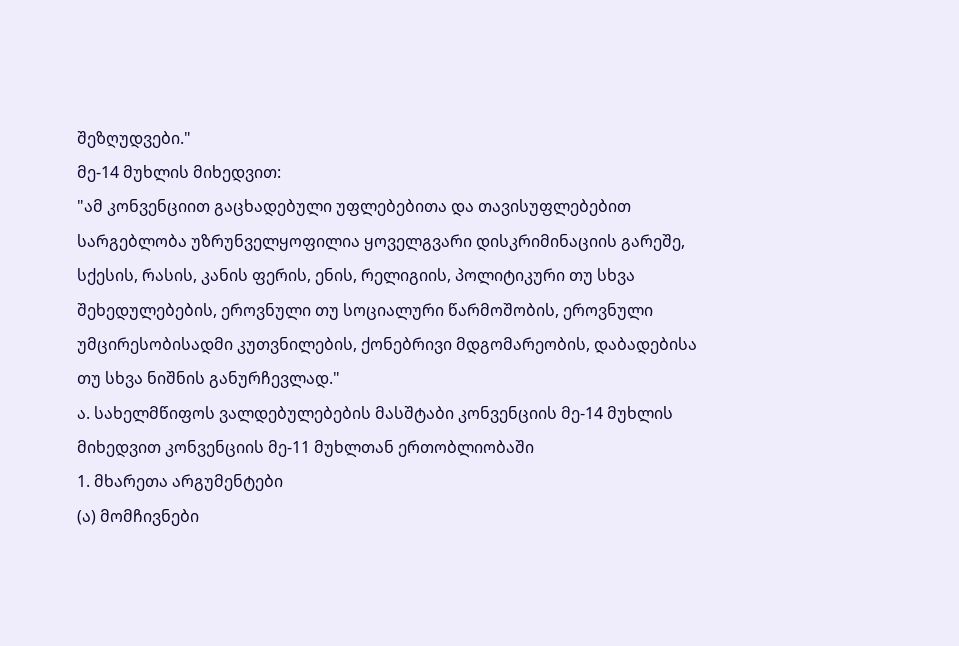შეზღუდვები."
მე-14 მუხლის მიხედვით:
"ამ კონვენციით გაცხადებული უფლებებითა და თავისუფლებებით სარგებლობა უზრუნველყოფილია ყოველგვარი დისკრიმინაციის გარეშე, სქესის, რასის, კანის ფერის, ენის, რელიგიის, პოლიტიკური თუ სხვა შეხედულებების, ეროვნული თუ სოციალური წარმოშობის, ეროვნული უმცირესობისადმი კუთვნილების, ქონებრივი მდგომარეობის, დაბადებისა თუ სხვა ნიშნის განურჩევლად."
ა. სახელმწიფოს ვალდებულებების მასშტაბი კონვენციის მე-14 მუხლის მიხედვით კონვენციის მე-11 მუხლთან ერთობლიობაში
1. მხარეთა არგუმენტები
(ა) მომჩივნები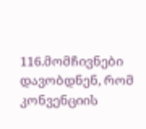116.მომჩივნები დავობდნენ, რომ კონვენციის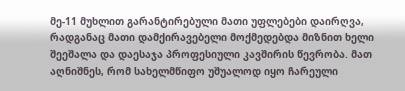მე-11 მუხლით გარანტირებული მათი უფლებები დაირღვა, რადგანაც მათი დამქირავებელი მოქმედებდა მიზნით ხელი შეეშალა და დაესაჯა პროფესიული კავშირის წევრობა. მათ აღნიშნეს, რომ სახელმწიფო უშუალოდ იყო ჩარეული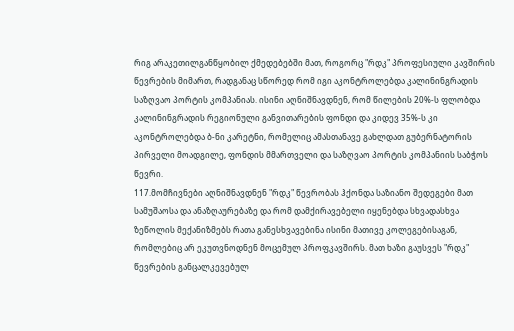რიგ არაკეთილგანწყობილ ქმედებებში მათ, როგორც "რდკ" პროფესიული კავშირის წევრების მიმართ, რადგანაც სწორედ რომ იგი აკონტროლებდა კალინინგრადის საზღვაო პორტის კომპანიას. ისინი აღნიშნავდნენ, რომ წილების 20%-ს ფლობდა კალინინგრადის რეგიონული განვითარების ფონდი და კიდევ 35%-ს კი აკონტროლებდა ბ-ნი კარეტნი, რომელიც ამასთანავე გახლდათ გუბერნატორის პირველი მოადგილე, ფონდის მმართველი და საზღვაო პორტის კომპანიის საბჭოს წევრი.
117.მომჩივნები აღნიშნავდნენ "რდკ" წევრობას ჰქონდა საზიანო შედეგები მათ სამუშაოსა და ანაზღაურებაზე და რომ დამქირავებელი იყენებდა სხვადასხვა ზეწოლის მექანიზმებს რათა განესხვავებინა ისინი მათივე კოლეგებისაგან, რომლებიც არ ეკუთვნოდნენ მოცემულ პროფკავშირს. მათ ხაზი გაუსვეს "რდკ" წევრების განცალკევებულ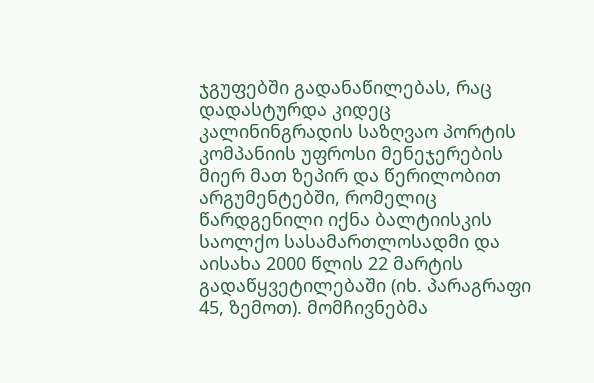ჯგუფებში გადანაწილებას, რაც დადასტურდა კიდეც კალინინგრადის საზღვაო პორტის კომპანიის უფროსი მენეჯერების მიერ მათ ზეპირ და წერილობით არგუმენტებში, რომელიც წარდგენილი იქნა ბალტიისკის საოლქო სასამართლოსადმი და აისახა 2000 წლის 22 მარტის გადაწყვეტილებაში (იხ. პარაგრაფი 45, ზემოთ). მომჩივნებმა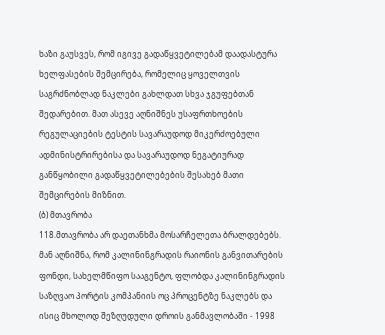ხაზი გაუსვეს, რომ იგივე გადაწყვეტილებამ დაადასტურა ხელფასების შემცირება, რომელიც ყოველთვის საგრძნობლად ნაკლები გახლდათ სხვა ჯგუფებთან შედარებით. მათ ასევე აღნიშნეს უსაფრთხოების რეგულაციების ტესტის სავარაუდოდ მიკერძოებული ადმინისტრირებისა და სავარაუდოდ ნეგატიურად განწყობილი გადაწყვეტილებების შესახებ მათი შემცირების მიზნით.
(ბ) მთავრობა
118.მთავრობა არ დაეთანხმა მოსარჩელეთა ბრალდებებს. მან აღნიშნა, რომ კალინინგრადის რაიონის განვითარების ფონდი, სახელმწიფო სააგენტო, ფლობდა კალინინგრადის საზღვაო პორტის კომპანიის ოც პროცენტზე ნაკლებს და ისიც მხოლოდ შეზღუდული დროის განმავლობაში - 1998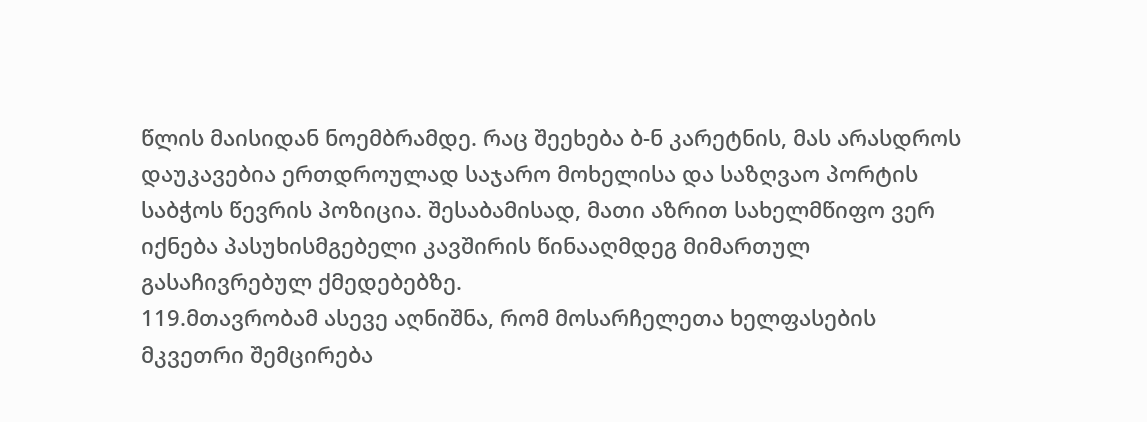წლის მაისიდან ნოემბრამდე. რაც შეეხება ბ-ნ კარეტნის, მას არასდროს დაუკავებია ერთდროულად საჯარო მოხელისა და საზღვაო პორტის საბჭოს წევრის პოზიცია. შესაბამისად, მათი აზრით სახელმწიფო ვერ იქნება პასუხისმგებელი კავშირის წინააღმდეგ მიმართულ გასაჩივრებულ ქმედებებზე.
119.მთავრობამ ასევე აღნიშნა, რომ მოსარჩელეთა ხელფასების მკვეთრი შემცირება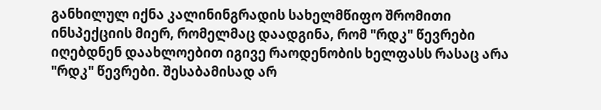განხილულ იქნა კალინინგრადის სახელმწიფო შრომითი ინსპექციის მიერ, რომელმაც დაადგინა, რომ "რდკ" წევრები იღებდნენ დაახლოებით იგივე რაოდენობის ხელფასს რასაც არა "რდკ" წევრები. შესაბამისად არ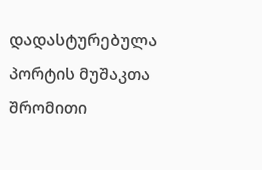დადასტურებულა პორტის მუშაკთა შრომითი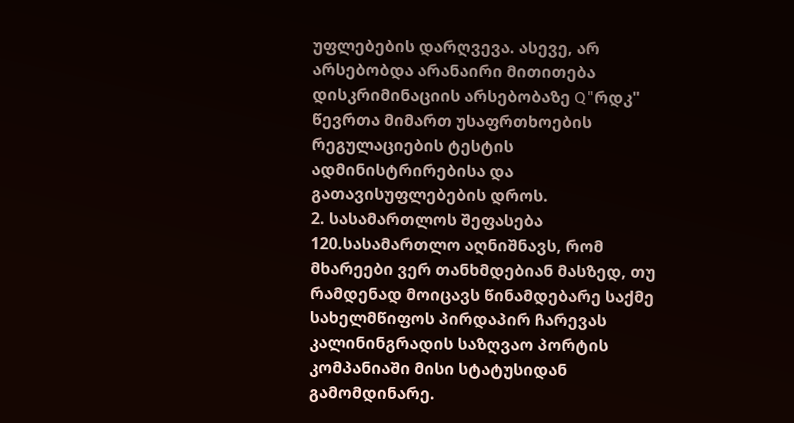უფლებების დარღვევა. ასევე, არ არსებობდა არანაირი მითითება დისკრიმინაციის არსებობაზე Q"რდკ" წევრთა მიმართ უსაფრთხოების რეგულაციების ტესტის ადმინისტრირებისა და გათავისუფლებების დროს.
2. სასამართლოს შეფასება
120.სასამართლო აღნიშნავს, რომ მხარეები ვერ თანხმდებიან მასზედ, თუ რამდენად მოიცავს წინამდებარე საქმე სახელმწიფოს პირდაპირ ჩარევას კალინინგრადის საზღვაო პორტის კომპანიაში მისი სტატუსიდან გამომდინარე.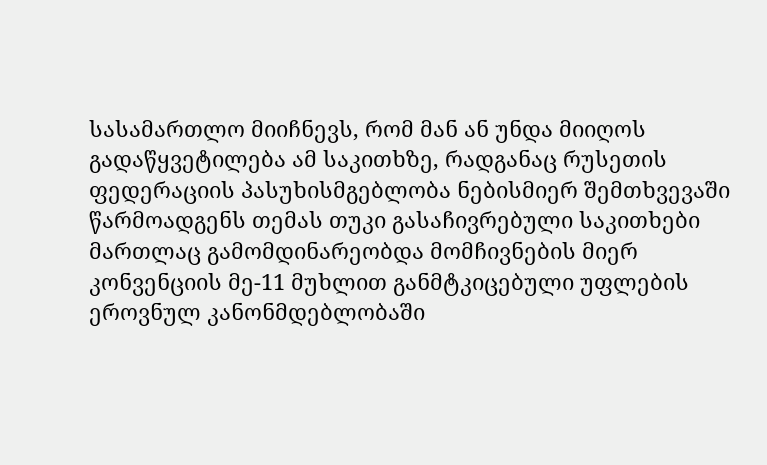სასამართლო მიიჩნევს, რომ მან ან უნდა მიიღოს გადაწყვეტილება ამ საკითხზე, რადგანაც რუსეთის ფედერაციის პასუხისმგებლობა ნებისმიერ შემთხვევაში წარმოადგენს თემას თუკი გასაჩივრებული საკითხები მართლაც გამომდინარეობდა მომჩივნების მიერ კონვენციის მე-11 მუხლით განმტკიცებული უფლების ეროვნულ კანონმდებლობაში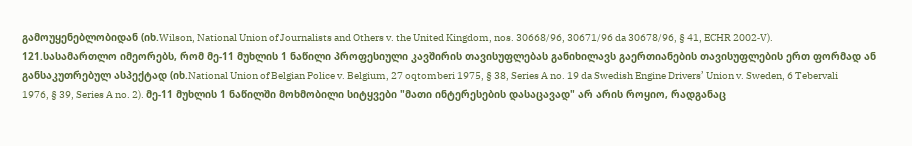გამოუყენებლობიდან (იხ.Wilson, National Union of Journalists and Others v. the United Kingdom, nos. 30668/96, 30671/96 da 30678/96, § 41, ECHR 2002‑V).
121.სასამართლო იმეორებს, რომ მე-11 მუხლის 1 ნაწილი პროფესიული კავშირის თავისუფლებას განიხილავს გაერთიანების თავისუფლების ერთ ფორმად ან განსაკუთრებულ ასპექტად (იხ.National Union of Belgian Police v. Belgium, 27 oqtomberi 1975, § 38, Series A no. 19 da Swedish Engine Drivers’ Union v. Sweden, 6 Tebervali 1976, § 39, Series A no. 2). მე-11 მუხლის 1 ნაწილში მოხმობილი სიტყვები "მათი ინტერესების დასაცავად" არ არის როყიო, რადგანაც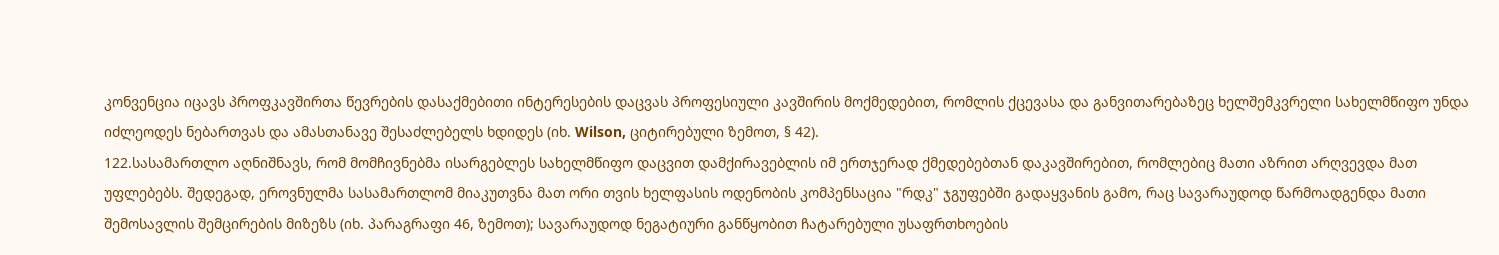კონვენცია იცავს პროფკავშირთა წევრების დასაქმებითი ინტერესების დაცვას პროფესიული კავშირის მოქმედებით, რომლის ქცევასა და განვითარებაზეც ხელშემკვრელი სახელმწიფო უნდა იძლეოდეს ნებართვას და ამასთანავე შესაძლებელს ხდიდეს (იხ. Wilson, ციტირებული ზემოთ, § 42).
122.სასამართლო აღნიშნავს, რომ მომჩივნებმა ისარგებლეს სახელმწიფო დაცვით დამქირავებლის იმ ერთჯერად ქმედებებთან დაკავშირებით, რომლებიც მათი აზრით არღვევდა მათ უფლებებს. შედეგად, ეროვნულმა სასამართლომ მიაკუთვნა მათ ორი თვის ხელფასის ოდენობის კომპენსაცია "რდკ" ჯგუფებში გადაყვანის გამო, რაც სავარაუდოდ წარმოადგენდა მათი შემოსავლის შემცირების მიზეზს (იხ. პარაგრაფი 46, ზემოთ); სავარაუდოდ ნეგატიური განწყობით ჩატარებული უსაფრთხოების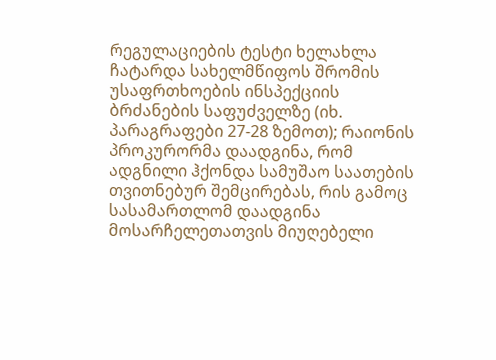რეგულაციების ტესტი ხელახლა ჩატარდა სახელმწიფოს შრომის უსაფრთხოების ინსპექციის ბრძანების საფუძველზე (იხ. პარაგრაფები 27-28 ზემოთ); რაიონის პროკურორმა დაადგინა, რომ ადგნილი ჰქონდა სამუშაო საათების თვითნებურ შემცირებას, რის გამოც სასამართლომ დაადგინა მოსარჩელეთათვის მიუღებელი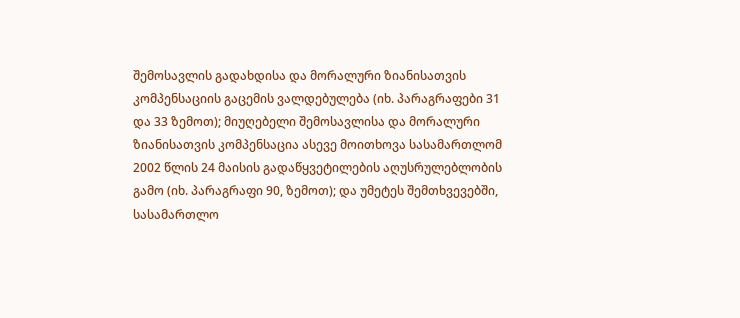შემოსავლის გადახდისა და მორალური ზიანისათვის კომპენსაციის გაცემის ვალდებულება (იხ. პარაგრაფები 31 და 33 ზემოთ); მიუღებელი შემოსავლისა და მორალური ზიანისათვის კომპენსაცია ასევე მოითხოვა სასამართლომ 2002 წლის 24 მაისის გადაწყვეტილების აღუსრულებლობის გამო (იხ. პარაგრაფი 90, ზემოთ); და უმეტეს შემთხვევებში, სასამართლო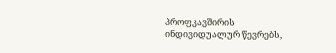პროფკავშირის ინდივიდუალურ წევრებს,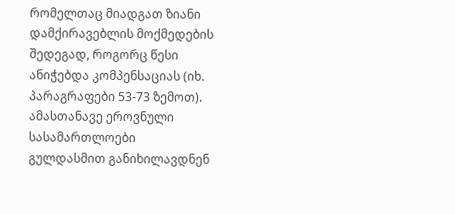რომელთაც მიადგათ ზიანი დამქირავებლის მოქმედების შედეგად, როგორც წესი ანიჭებდა კომპენსაციას (იხ. პარაგრაფები 53-73 ზემოთ). ამასთანავე ეროვნული სასამართლოები გულდასმით განიხილავდნენ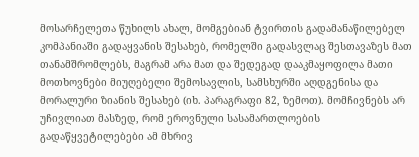მოსარჩელეთა წუხილს ახალ, მომგებიან ტვირთის გადამანაწილებელ კომპანიაში გადაყვანის შესახებ, რომელში გადასვლაც შესთავაზეს მათ თანამშრომლებს, მაგრამ არა მათ და შედეგად დააკმაყოფილა მათი მოთხოვნები მიუღებელი შემოსავლის, სამსხურში აღდგენისა და მორალური ზიანის შესახებ (იხ. პარაგრაფი 82, ზემოთ). მომჩივნებს არ უჩივლიათ მასზედ, რომ ეროვნული სასამართლოების გადაწყვეტილებები ამ მხრივ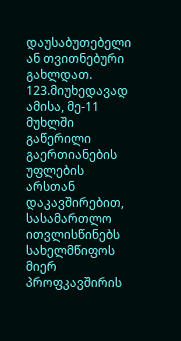დაუსაბუთებელი ან თვითნებური გახლდათ.
123.მიუხედავად ამისა, მე-11 მუხლში გაწერილი გაერთიანების უფლების არსთან დაკავშირებით, სასამართლო ითვლისწინებს სახელმწიფოს მიერ პროფკავშირის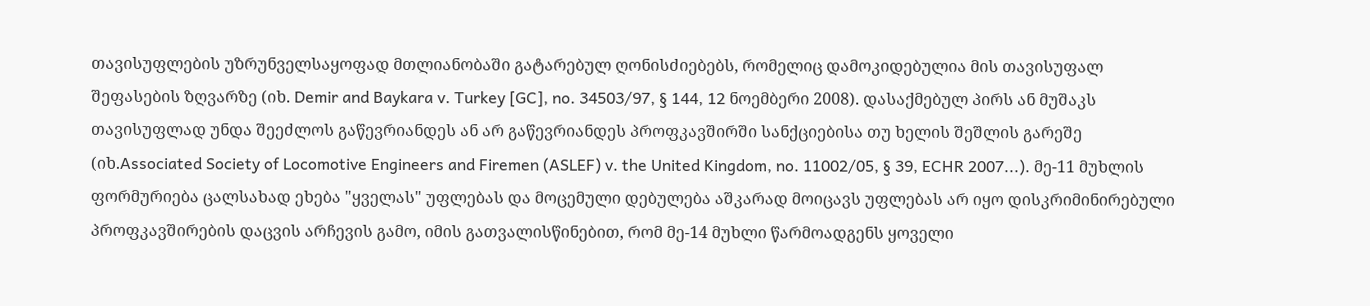თავისუფლების უზრუნველსაყოფად მთლიანობაში გატარებულ ღონისძიებებს, რომელიც დამოკიდებულია მის თავისუფალ შეფასების ზღვარზე (იხ. Demir and Baykara v. Turkey [GC], no. 34503/97, § 144, 12 ნოემბერი 2008). დასაქმებულ პირს ან მუშაკს თავისუფლად უნდა შეეძლოს გაწევრიანდეს ან არ გაწევრიანდეს პროფკავშირში სანქციებისა თუ ხელის შეშლის გარეშე (იხ.Associated Society of Locomotive Engineers and Firemen (ASLEF) v. the United Kingdom, no. 11002/05, § 39, ECHR 2007...). მე-11 მუხლის ფორმურიება ცალსახად ეხება "ყველას" უფლებას და მოცემული დებულება აშკარად მოიცავს უფლებას არ იყო დისკრიმინირებული პროფკავშირების დაცვის არჩევის გამო, იმის გათვალისწინებით, რომ მე-14 მუხლი წარმოადგენს ყოველი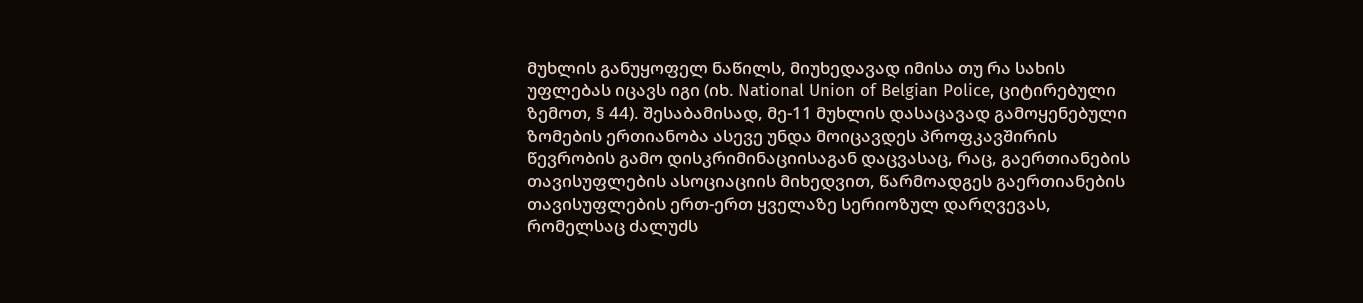მუხლის განუყოფელ ნაწილს, მიუხედავად იმისა თუ რა სახის უფლებას იცავს იგი (იხ. National Union of Belgian Police, ციტირებული ზემოთ, § 44). შესაბამისად, მე-11 მუხლის დასაცავად გამოყენებული ზომების ერთიანობა ასევე უნდა მოიცავდეს პროფკავშირის წევრობის გამო დისკრიმინაციისაგან დაცვასაც, რაც, გაერთიანების თავისუფლების ასოციაციის მიხედვით, წარმოადგეს გაერთიანების თავისუფლების ერთ-ერთ ყველაზე სერიოზულ დარღვევას, რომელსაც ძალუძს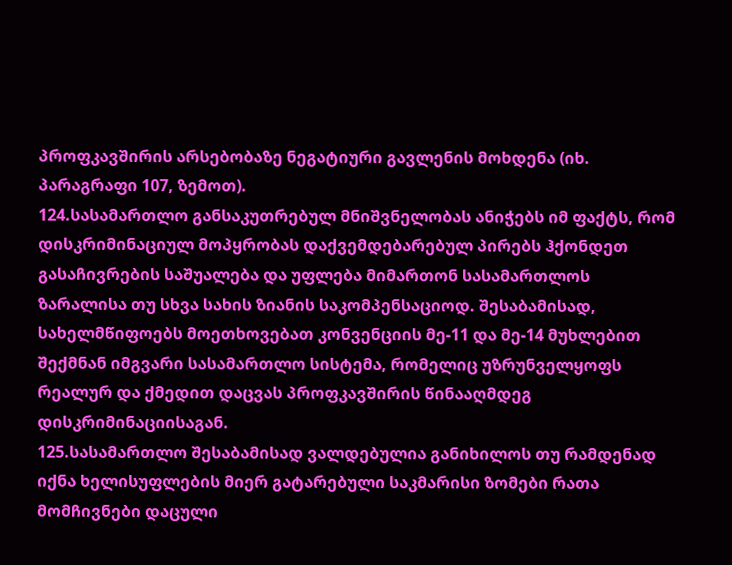პროფკავშირის არსებობაზე ნეგატიური გავლენის მოხდენა (იხ. პარაგრაფი 107, ზემოთ).
124.სასამართლო განსაკუთრებულ მნიშვნელობას ანიჭებს იმ ფაქტს, რომ დისკრიმინაციულ მოპყრობას დაქვემდებარებულ პირებს ჰქონდეთ გასაჩივრების საშუალება და უფლება მიმართონ სასამართლოს ზარალისა თუ სხვა სახის ზიანის საკომპენსაციოდ. შესაბამისად, სახელმწიფოებს მოეთხოვებათ კონვენციის მე-11 და მე-14 მუხლებით შექმნან იმგვარი სასამართლო სისტემა, რომელიც უზრუნველყოფს რეალურ და ქმედით დაცვას პროფკავშირის წინააღმდეგ დისკრიმინაციისაგან.
125.სასამართლო შესაბამისად ვალდებულია განიხილოს თუ რამდენად იქნა ხელისუფლების მიერ გატარებული საკმარისი ზომები რათა მომჩივნები დაცული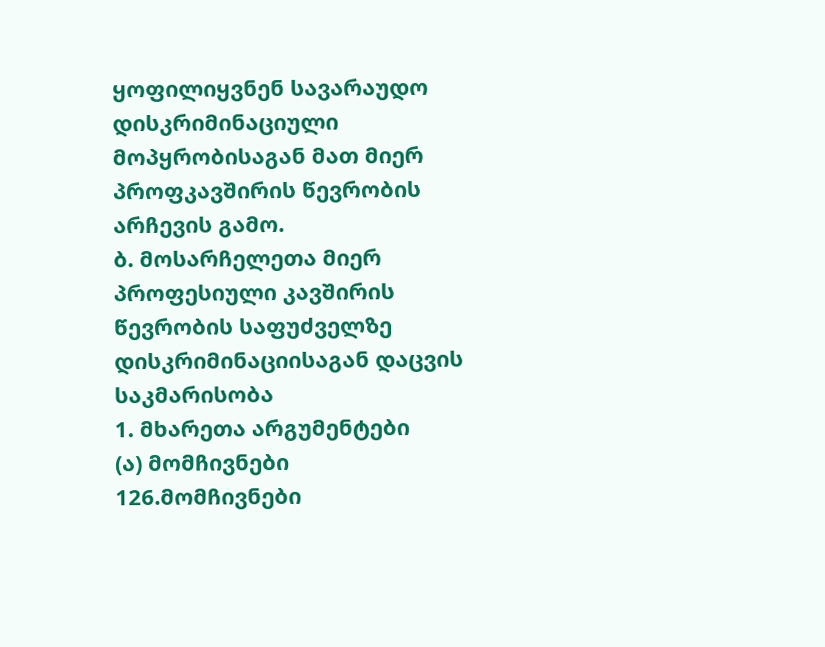ყოფილიყვნენ სავარაუდო დისკრიმინაციული მოპყრობისაგან მათ მიერ პროფკავშირის წევრობის არჩევის გამო.
ბ. მოსარჩელეთა მიერ პროფესიული კავშირის წევრობის საფუძველზე დისკრიმინაციისაგან დაცვის საკმარისობა
1. მხარეთა არგუმენტები
(ა) მომჩივნები
126.მომჩივნები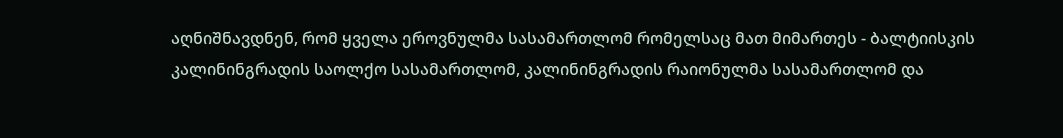აღნიშნავდნენ, რომ ყველა ეროვნულმა სასამართლომ რომელსაც მათ მიმართეს - ბალტიისკის კალინინგრადის საოლქო სასამართლომ, კალინინგრადის რაიონულმა სასამართლომ და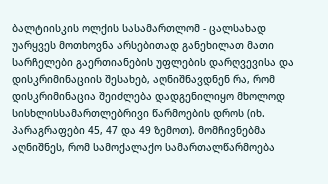ბალტიისკის ოლქის სასამართლომ - ცალსახად უარყვეს მოთხოვნა არსებითად განეხილათ მათი სარჩელები გაერთიანების უფლების დარღვევისა და დისკრიმინაციის შესახებ, აღნიშნავდნენ რა, რომ დისკრიმინაცია შეიძლება დადგენილიყო მხოლოდ სისხლისსამართლებრივი წარმოების დროს (იხ. პარაგრაფები 45, 47 და 49 ზემოთ). მომჩივნებმა აღნიშნეს, რომ სამოქალაქო სამართალწარმოება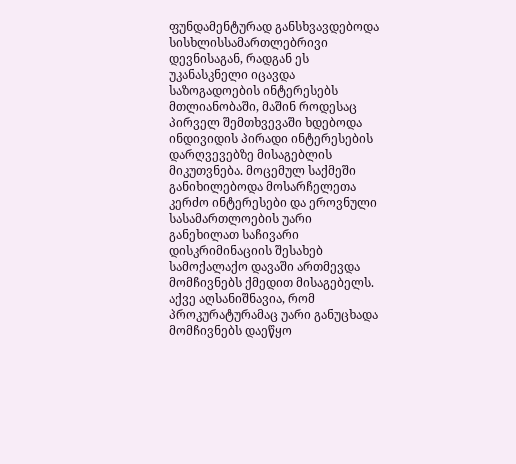ფუნდამენტურად განსხვავდებოდა სისხლისსამართლებრივი დევნისაგან, რადგან ეს უკანასკნელი იცავდა საზოგადოების ინტერესებს მთლიანობაში, მაშინ როდესაც პირველ შემთხვევაში ხდებოდა ინდივიდის პირადი ინტერესების დარღვევებზე მისაგებლის მიკუთვნება. მოცემულ საქმეში განიხილებოდა მოსარჩელეთა კერძო ინტერესები და ეროვნული სასამართლოების უარი განეხილათ საჩივარი დისკრიმინაციის შესახებ სამოქალაქო დავაში ართმევდა მომჩივნებს ქმედით მისაგებელს. აქვე აღსანიშნავია, რომ პროკურატურამაც უარი განუცხადა მომჩივნებს დაეწყო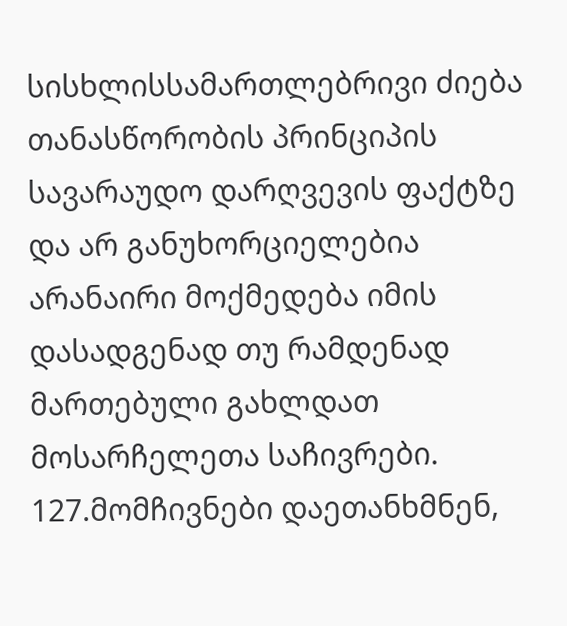სისხლისსამართლებრივი ძიება თანასწორობის პრინციპის სავარაუდო დარღვევის ფაქტზე და არ განუხორციელებია არანაირი მოქმედება იმის დასადგენად თუ რამდენად მართებული გახლდათ მოსარჩელეთა საჩივრები.
127.მომჩივნები დაეთანხმნენ,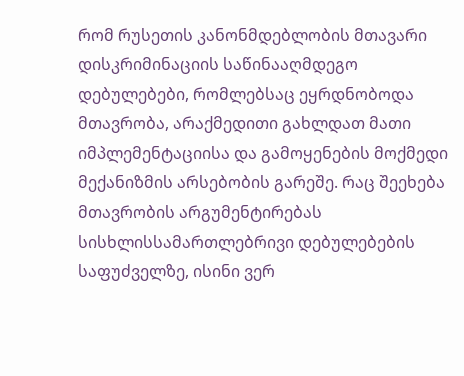რომ რუსეთის კანონმდებლობის მთავარი დისკრიმინაციის საწინააღმდეგო დებულებები, რომლებსაც ეყრდნობოდა მთავრობა, არაქმედითი გახლდათ მათი იმპლემენტაციისა და გამოყენების მოქმედი მექანიზმის არსებობის გარეშე. რაც შეეხება მთავრობის არგუმენტირებას სისხლისსამართლებრივი დებულებების საფუძველზე, ისინი ვერ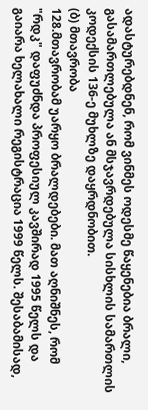ადასტურებდნენ, რომ ვინმეს ოდესმე წაყენებია ბრალი, გასამართლებულა ან მსჯავრდებულა სისხლის სამართლის კოდექსის 136-ე მუხლზე დაყრდნობით.
(ბ) მთავრობა
128.მთავრობამ უარყო ბრალდებები. მათ აღნიშნეს, რომ "რდკ" დაფუძნდა პროფესიულ კავშირად 1995 წელს და გაიარა ხელახალი რეგისტრაცია 1999 წელს. შესაბამისად,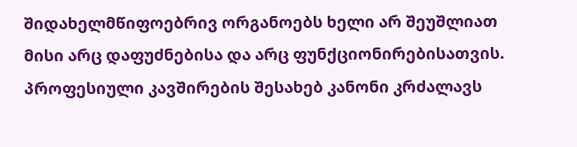შიდახელმწიფოებრივ ორგანოებს ხელი არ შეუშლიათ მისი არც დაფუძნებისა და არც ფუნქციონირებისათვის. პროფესიული კავშირების შესახებ კანონი კრძალავს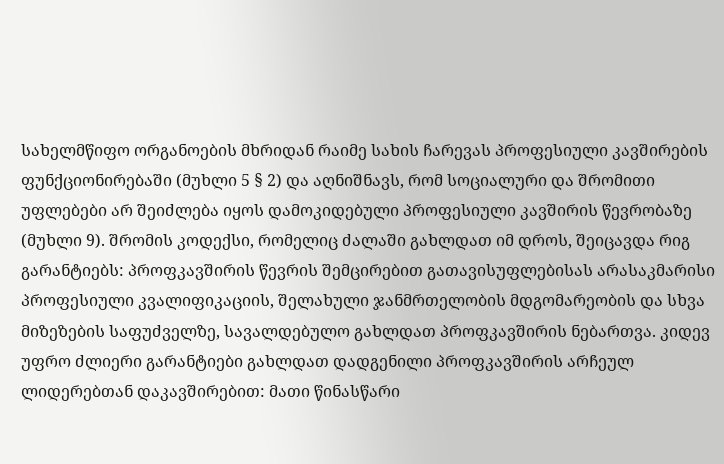სახელმწიფო ორგანოების მხრიდან რაიმე სახის ჩარევას პროფესიული კავშირების ფუნქციონირებაში (მუხლი 5 § 2) და აღნიშნავს, რომ სოციალური და შრომითი უფლებები არ შეიძლება იყოს დამოკიდებული პროფესიული კავშირის წევრობაზე (მუხლი 9). შრომის კოდექსი, რომელიც ძალაში გახლდათ იმ დროს, შეიცავდა რიგ გარანტიებს: პროფკავშირის წევრის შემცირებით გათავისუფლებისას არასაკმარისი პროფესიული კვალიფიკაციის, შელახული ჯანმრთელობის მდგომარეობის და სხვა მიზეზების საფუძველზე, სავალდებულო გახლდათ პროფკავშირის ნებართვა. კიდევ უფრო ძლიერი გარანტიები გახლდათ დადგენილი პროფკავშირის არჩეულ ლიდერებთან დაკავშირებით: მათი წინასწარი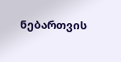ნებართვის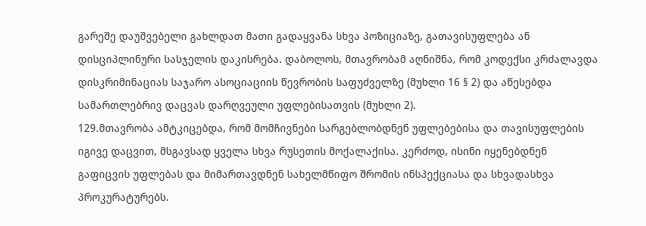გარეშე დაუშვებელი გახლდათ მათი გადაყვანა სხვა პოზიციაზე, გათავისუფლება ან დისციპლინური სასჯელის დაკისრება. დაბოლოს, მთავრობამ აღნიშნა, რომ კოდექსი კრძალავდა დისკრიმინაციას საჯარო ასოციაციის წევრობის საფუძველზე (მუხლი 16 § 2) და აწესებდა სამართლებრივ დაცვას დარღვეული უფლებისათვის (მუხლი 2).
129.მთავრობა ამტკიცებდა, რომ მომჩივნები სარგებლობდნენ უფლებებისა და თავისუფლების იგივე დაცვით, მსგავსად ყველა სხვა რუსეთის მოქალაქისა. კერძოდ, ისინი იყენებდნენ გაფიცვის უფლებას და მიმართავდნენ სახელმწიფო შრომის ინსპექციასა და სხვადასხვა პროკურატურებს.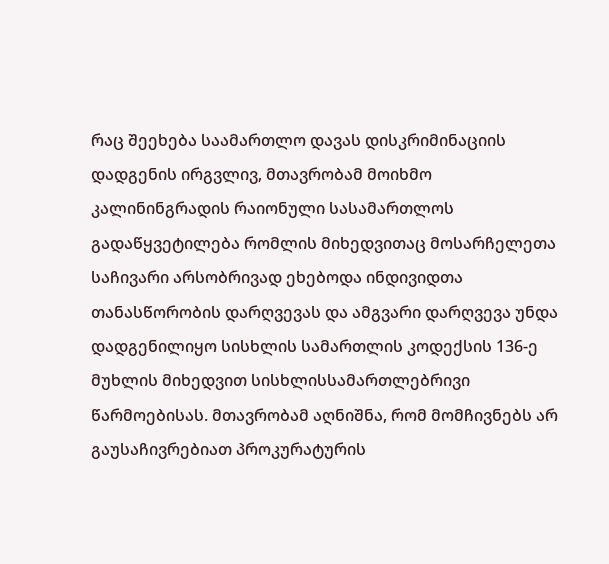რაც შეეხება საამართლო დავას დისკრიმინაციის დადგენის ირგვლივ, მთავრობამ მოიხმო კალინინგრადის რაიონული სასამართლოს გადაწყვეტილება რომლის მიხედვითაც მოსარჩელეთა საჩივარი არსობრივად ეხებოდა ინდივიდთა თანასწორობის დარღვევას და ამგვარი დარღვევა უნდა დადგენილიყო სისხლის სამართლის კოდექსის 136-ე მუხლის მიხედვით სისხლისსამართლებრივი წარმოებისას. მთავრობამ აღნიშნა, რომ მომჩივნებს არ გაუსაჩივრებიათ პროკურატურის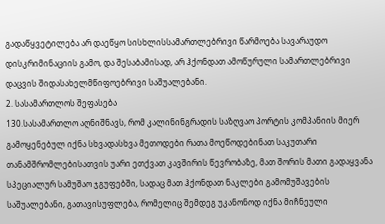გადაწყვეტილება არ დაეწყო სისხლისსამართლებრივი წარმოება სავარაუდო დისკრიმინაციის გამო, და შესაბამისად, არ ჰქონდათ ამოწურული სამართლებრივი დაცვის შიდასახელმწიფოებრივი საშუალებანი.
2. სასამართლოს შეფასება
130.სასამართლო აღნიშნავს, რომ კალინინგრადის საზღვაო პორტის კომპანიის მიერ გამოყენებულ იქნა სხვადასხვა მეთოდები რათა მოეწოდებინათ საკუთარი თანამშრომლებისათვის უარი ეთქვათ კავშირის წევრობაზე, მათ შორის მათი გადაყვანა სპეციალურ სამუშაო ჯგუფებში, სადაც მათ ჰქონდათ ნაკლები გამომუშავების საშუალებანი, გათავისუფლება, რომელიც შემდეგ უკანონოდ იქნა მიჩნეული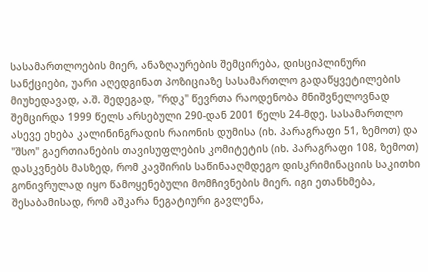სასამართლოების მიერ, ანაზღაურების შემცირება, დისციპლინური სანქციები, უარი აღედგინათ პოზიციაზე სასამართლო გადაწყვეტილების მიუხედავად, ა.შ. შედეგად, "რდკ" წევრთა რაოდენობა მნიშვნელოვნად შემცირდა 1999 წელს არსებული 290-დან 2001 წელს 24-მდე. სასამართლო ასევე ეხება კალინინგრადის რაიონის დუმისა (იხ. პარაგრაფი 51, ზემოთ) და "შსო" გაერთიანების თავისუფლების კომიტეტის (იხ. პარაგრაფი 108, ზემოთ) დასკვნებს მასზედ, რომ კავშირის საწინააღმდეგო დისკრიმინაციის საკითხი გონივრულად იყო წამოყენებული მომჩივნების მიერ. იგი ეთანხმება, შესაბამისად, რომ აშკარა ნეგატიური გავლენა,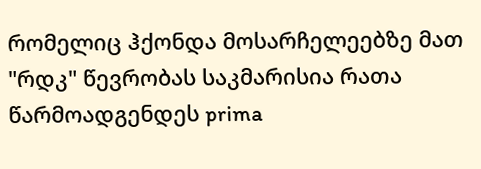რომელიც ჰქონდა მოსარჩელეებზე მათ "რდკ" წევრობას საკმარისია რათა წარმოადგენდეს prima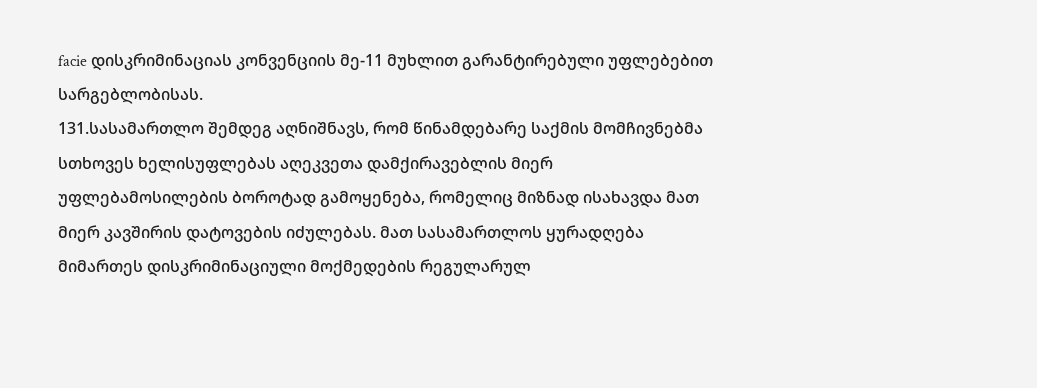facie დისკრიმინაციას კონვენციის მე-11 მუხლით გარანტირებული უფლებებით სარგებლობისას.
131.სასამართლო შემდეგ აღნიშნავს, რომ წინამდებარე საქმის მომჩივნებმა სთხოვეს ხელისუფლებას აღეკვეთა დამქირავებლის მიერ უფლებამოსილების ბოროტად გამოყენება, რომელიც მიზნად ისახავდა მათ მიერ კავშირის დატოვების იძულებას. მათ სასამართლოს ყურადღება მიმართეს დისკრიმინაციული მოქმედების რეგულარულ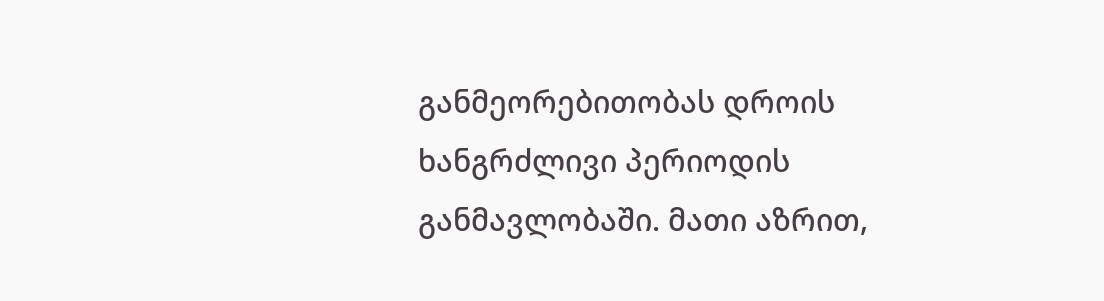განმეორებითობას დროის ხანგრძლივი პერიოდის განმავლობაში. მათი აზრით,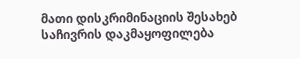მათი დისკრიმინაციის შესახებ საჩივრის დაკმაყოფილება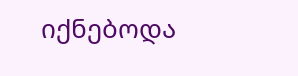იქნებოდა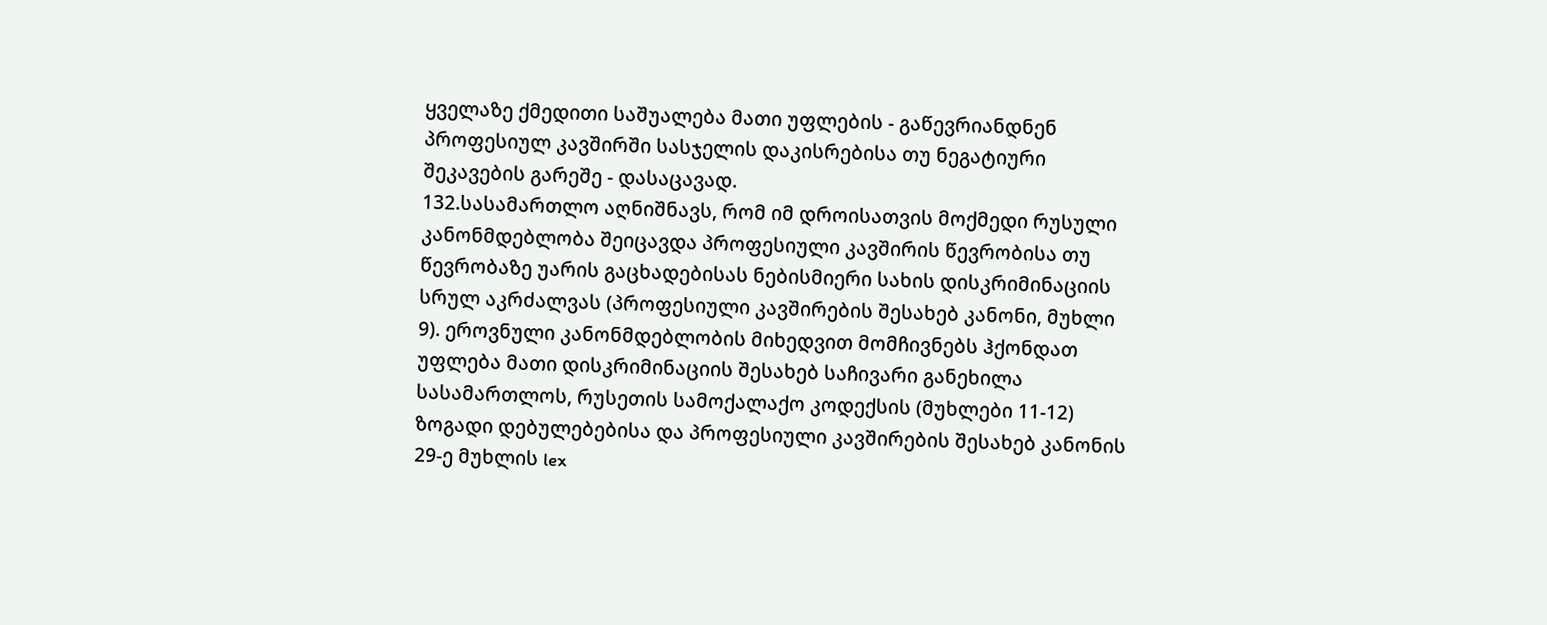ყველაზე ქმედითი საშუალება მათი უფლების - გაწევრიანდნენ პროფესიულ კავშირში სასჯელის დაკისრებისა თუ ნეგატიური შეკავების გარეშე - დასაცავად.
132.სასამართლო აღნიშნავს, რომ იმ დროისათვის მოქმედი რუსული კანონმდებლობა შეიცავდა პროფესიული კავშირის წევრობისა თუ წევრობაზე უარის გაცხადებისას ნებისმიერი სახის დისკრიმინაციის სრულ აკრძალვას (პროფესიული კავშირების შესახებ კანონი, მუხლი 9). ეროვნული კანონმდებლობის მიხედვით მომჩივნებს ჰქონდათ უფლება მათი დისკრიმინაციის შესახებ საჩივარი განეხილა სასამართლოს, რუსეთის სამოქალაქო კოდექსის (მუხლები 11-12) ზოგადი დებულებებისა და პროფესიული კავშირების შესახებ კანონის 29-ე მუხლის lex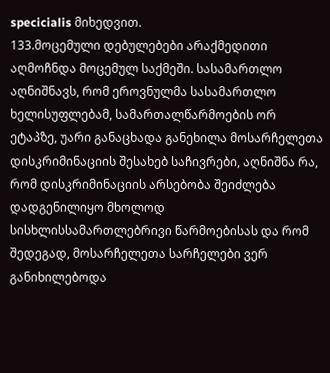specicialis მიხედვით.
133.მოცემული დებულებები არაქმედითი აღმოჩნდა მოცემულ საქმეში. სასამართლო აღნიშნავს, რომ ეროვნულმა სასამართლო ხელისუფლებამ, სამართალწარმოების ორ ეტაპზე, უარი განაცხადა განეხილა მოსარჩელეთა დისკრიმინაციის შესახებ საჩივრები, აღნიშნა რა, რომ დისკრიმინაციის არსებობა შეიძლება დადგენილიყო მხოლოდ სისხლისსამართლებრივი წარმოებისას და რომ შედეგად, მოსარჩელეთა სარჩელები ვერ განიხილებოდა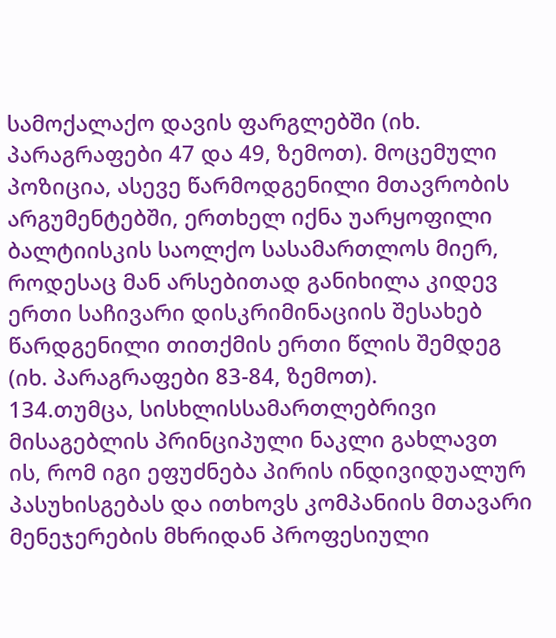სამოქალაქო დავის ფარგლებში (იხ. პარაგრაფები 47 და 49, ზემოთ). მოცემული პოზიცია, ასევე წარმოდგენილი მთავრობის არგუმენტებში, ერთხელ იქნა უარყოფილი ბალტიისკის საოლქო სასამართლოს მიერ, როდესაც მან არსებითად განიხილა კიდევ ერთი საჩივარი დისკრიმინაციის შესახებ წარდგენილი თითქმის ერთი წლის შემდეგ (იხ. პარაგრაფები 83-84, ზემოთ).
134.თუმცა, სისხლისსამართლებრივი მისაგებლის პრინციპული ნაკლი გახლავთ ის, რომ იგი ეფუძნება პირის ინდივიდუალურ პასუხისგებას და ითხოვს კომპანიის მთავარი მენეჯერების მხრიდან პროფესიული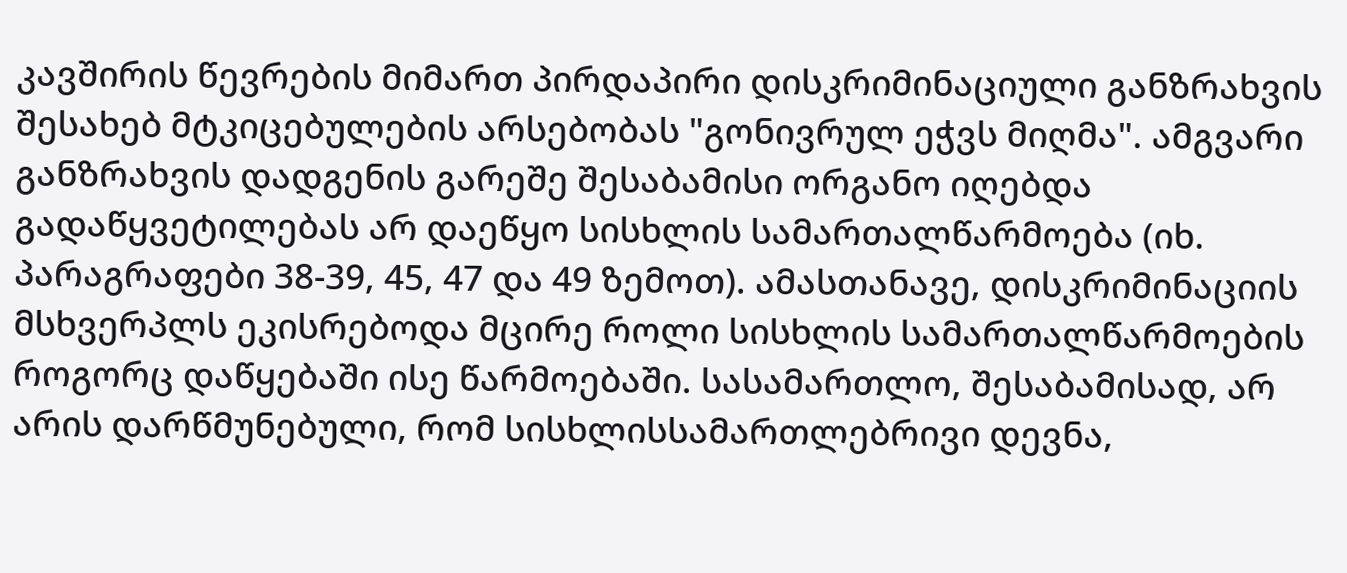კავშირის წევრების მიმართ პირდაპირი დისკრიმინაციული განზრახვის შესახებ მტკიცებულების არსებობას "გონივრულ ეჭვს მიღმა". ამგვარი განზრახვის დადგენის გარეშე შესაბამისი ორგანო იღებდა გადაწყვეტილებას არ დაეწყო სისხლის სამართალწარმოება (იხ. პარაგრაფები 38-39, 45, 47 და 49 ზემოთ). ამასთანავე, დისკრიმინაციის მსხვერპლს ეკისრებოდა მცირე როლი სისხლის სამართალწარმოების როგორც დაწყებაში ისე წარმოებაში. სასამართლო, შესაბამისად, არ არის დარწმუნებული, რომ სისხლისსამართლებრივი დევნა,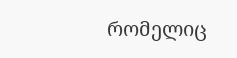რომელიც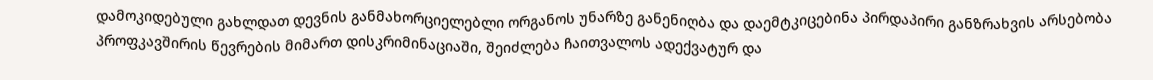დამოკიდებული გახლდათ დევნის განმახორციელებლი ორგანოს უნარზე განენიღბა და დაემტკიცებინა პირდაპირი განზრახვის არსებობა პროფკავშირის წევრების მიმართ დისკრიმინაციაში, შეიძლება ჩაითვალოს ადექვატურ და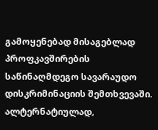გამოყენებად მისაგებლად პროფკავშირების საწინაღმდეგო სავარაუდო დისკრიმინაციის შემთხვევაში. ალტერნატიულად,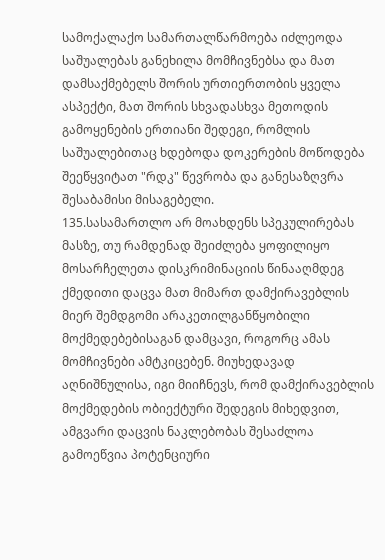სამოქალაქო სამართალწარმოება იძლეოდა საშუალებას განეხილა მომჩივნებსა და მათ დამსაქმებელს შორის ურთიერთობის ყველა ასპექტი, მათ შორის სხვადასხვა მეთოდის გამოყენების ერთიანი შედეგი, რომლის საშუალებითაც ხდებოდა დოკერების მოწოდება შეეწყვიტათ "რდკ" წევრობა და განესაზღვრა შესაბამისი მისაგებელი.
135.სასამართლო არ მოახდენს სპეკულირებას მასზე, თუ რამდენად შეიძლება ყოფილიყო მოსარჩელეთა დისკრიმინაციის წინააღმდეგ ქმედითი დაცვა მათ მიმართ დამქირავებლის მიერ შემდგომი არაკეთილგანწყობილი მოქმედებებისაგან დამცავი, როგორც ამას მომჩივნები ამტკიცებენ. მიუხედავად აღნიშნულისა, იგი მიიჩნევს, რომ დამქირავებლის მოქმედების ობიექტური შედეგის მიხედვით, ამგვარი დაცვის ნაკლებობას შესაძლოა გამოეწვია პოტენციური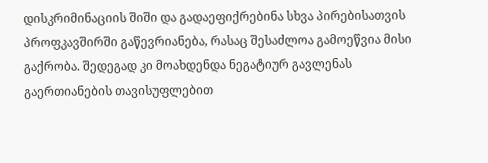დისკრიმინაციის შიში და გადაეფიქრებინა სხვა პირებისათვის პროფკავშირში გაწევრიანება, რასაც შესაძლოა გამოეწვია მისი გაქრობა. შედეგად კი მოახდენდა ნეგატიურ გავლენას გაერთიანების თავისუფლებით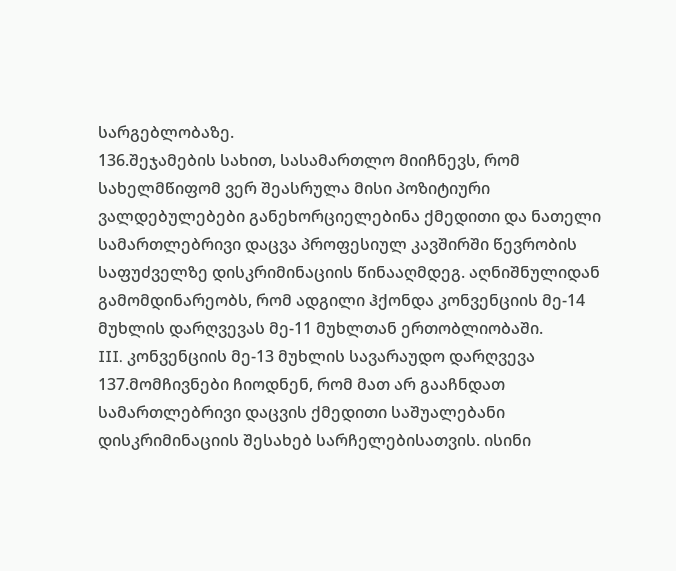სარგებლობაზე.
136.შეჯამების სახით, სასამართლო მიიჩნევს, რომ სახელმწიფომ ვერ შეასრულა მისი პოზიტიური ვალდებულებები განეხორციელებინა ქმედითი და ნათელი სამართლებრივი დაცვა პროფესიულ კავშირში წევრობის საფუძველზე დისკრიმინაციის წინააღმდეგ. აღნიშნულიდან გამომდინარეობს, რომ ადგილი ჰქონდა კონვენციის მე-14 მუხლის დარღვევას მე-11 მუხლთან ერთობლიობაში.
III. კონვენციის მე-13 მუხლის სავარაუდო დარღვევა
137.მომჩივნები ჩიოდნენ, რომ მათ არ გააჩნდათ სამართლებრივი დაცვის ქმედითი საშუალებანი დისკრიმინაციის შესახებ სარჩელებისათვის. ისინი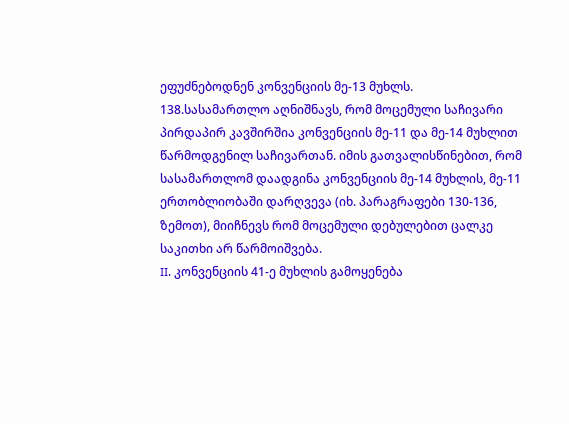ეფუძნებოდნენ კონვენციის მე-13 მუხლს.
138.სასამართლო აღნიშნავს, რომ მოცემული საჩივარი პირდაპირ კავშირშია კონვენციის მე-11 და მე-14 მუხლით წარმოდგენილ საჩივართან. იმის გათვალისწინებით, რომ სასამართლომ დაადგინა კონვენციის მე-14 მუხლის, მე-11 ერთობლიობაში დარღვევა (იხ. პარაგრაფები 130-136, ზემოთ), მიიჩნევს რომ მოცემული დებულებით ცალკე საკითხი არ წარმოიშვება.
II. კონვენციის 41-ე მუხლის გამოყენება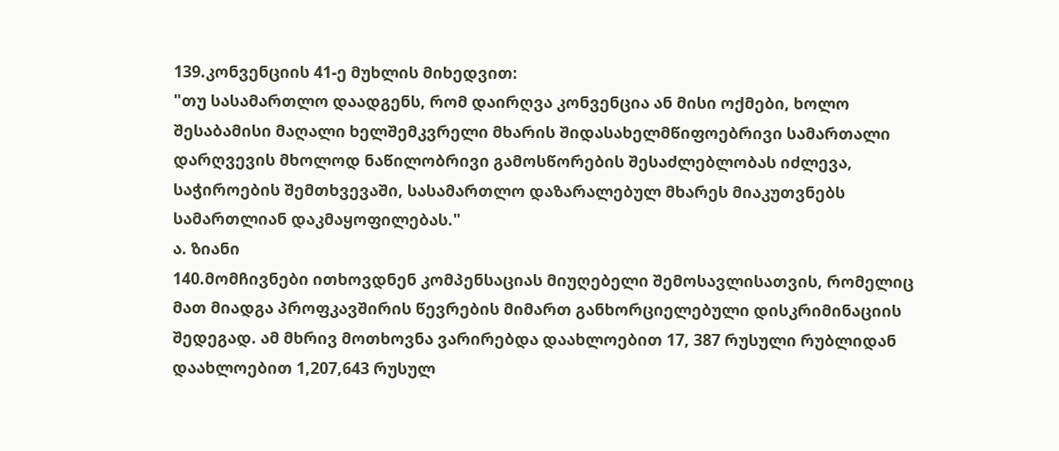139.კონვენციის 41-ე მუხლის მიხედვით:
"თუ სასამართლო დაადგენს, რომ დაირღვა კონვენცია ან მისი ოქმები, ხოლო შესაბამისი მაღალი ხელშემკვრელი მხარის შიდასახელმწიფოებრივი სამართალი დარღვევის მხოლოდ ნაწილობრივი გამოსწორების შესაძლებლობას იძლევა, საჭიროების შემთხვევაში, სასამართლო დაზარალებულ მხარეს მიაკუთვნებს სამართლიან დაკმაყოფილებას."
ა. ზიანი
140.მომჩივნები ითხოვდნენ კომპენსაციას მიუღებელი შემოსავლისათვის, რომელიც მათ მიადგა პროფკავშირის წევრების მიმართ განხორციელებული დისკრიმინაციის შედეგად. ამ მხრივ მოთხოვნა ვარირებდა დაახლოებით 17, 387 რუსული რუბლიდან დაახლოებით 1,207,643 რუსულ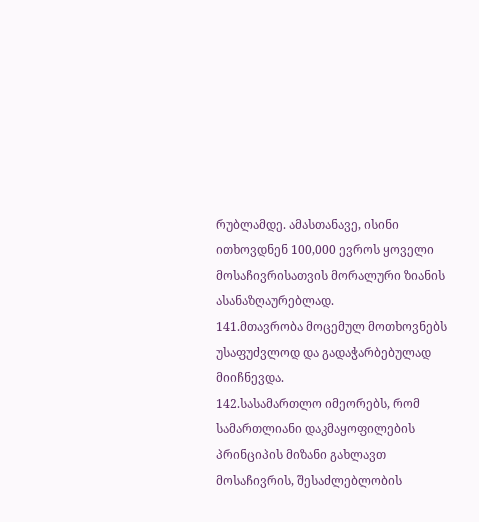რუბლამდე. ამასთანავე, ისინი ითხოვდნენ 100,000 ევროს ყოველი მოსაჩივრისათვის მორალური ზიანის ასანაზღაურებლად.
141.მთავრობა მოცემულ მოთხოვნებს უსაფუძვლოდ და გადაჭარბებულად მიიჩნევდა.
142.სასამართლო იმეორებს, რომ სამართლიანი დაკმაყოფილების პრინციპის მიზანი გახლავთ მოსაჩივრის, შესაძლებლობის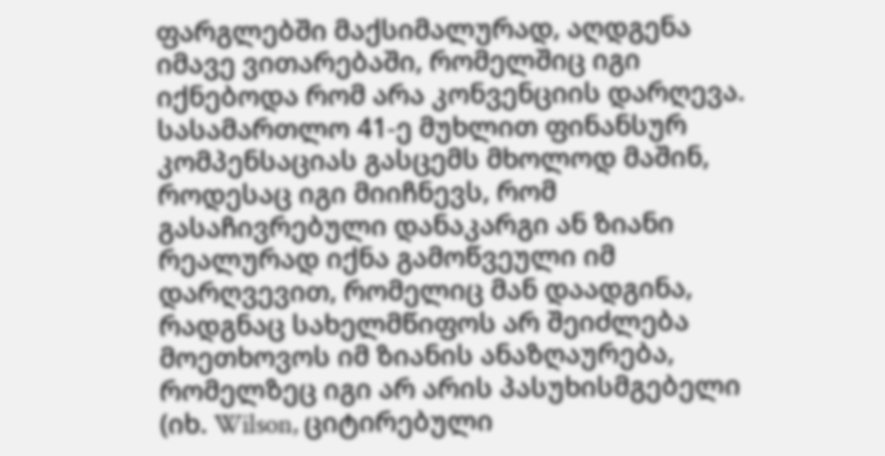ფარგლებში მაქსიმალურად, აღდგენა იმავე ვითარებაში, რომელშიც იგი იქნებოდა რომ არა კონვენციის დარღევა. სასამართლო 41-ე მუხლით ფინანსურ კომპენსაციას გასცემს მხოლოდ მაშინ, როდესაც იგი მიიჩნევს, რომ გასაჩივრებული დანაკარგი ან ზიანი რეალურად იქნა გამოწვეული იმ დარღვევით, რომელიც მან დაადგინა, რადგნაც სახელმწიფოს არ შეიძლება მოეთხოვოს იმ ზიანის ანაზღაურება, რომელზეც იგი არ არის პასუხისმგებელი (იხ. Wilson, ციტირებული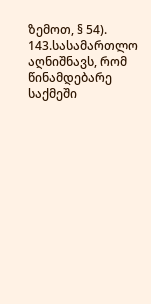ზემოთ, § 54).
143.სასამართლო აღნიშნავს, რომ წინამდებარე საქმეში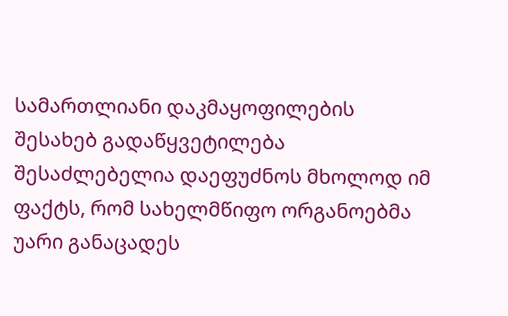სამართლიანი დაკმაყოფილების შესახებ გადაწყვეტილება შესაძლებელია დაეფუძნოს მხოლოდ იმ ფაქტს, რომ სახელმწიფო ორგანოებმა უარი განაცადეს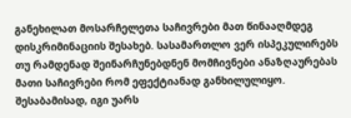განეხილათ მოსარჩელეთა საჩივრები მათ წინააღმდეგ დისკრიმინაციის შესახებ. სასამართლო ვერ ისპეკულირებს თუ რამდენად შეინარჩუნებდნენ მომჩივნები ანაზღაურებას მათი საჩივრები რომ ეფექტიანად განხილულიყო. შესაბამისად, იგი უარს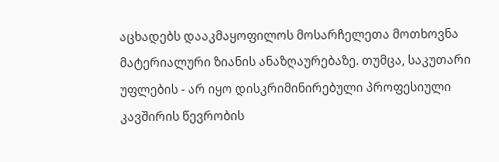აცხადებს დააკმაყოფილოს მოსარჩელეთა მოთხოვნა მატერიალური ზიანის ანაზღაურებაზე. თუმცა, საკუთარი უფლების - არ იყო დისკრიმინირებული პროფესიული კავშირის წევრობის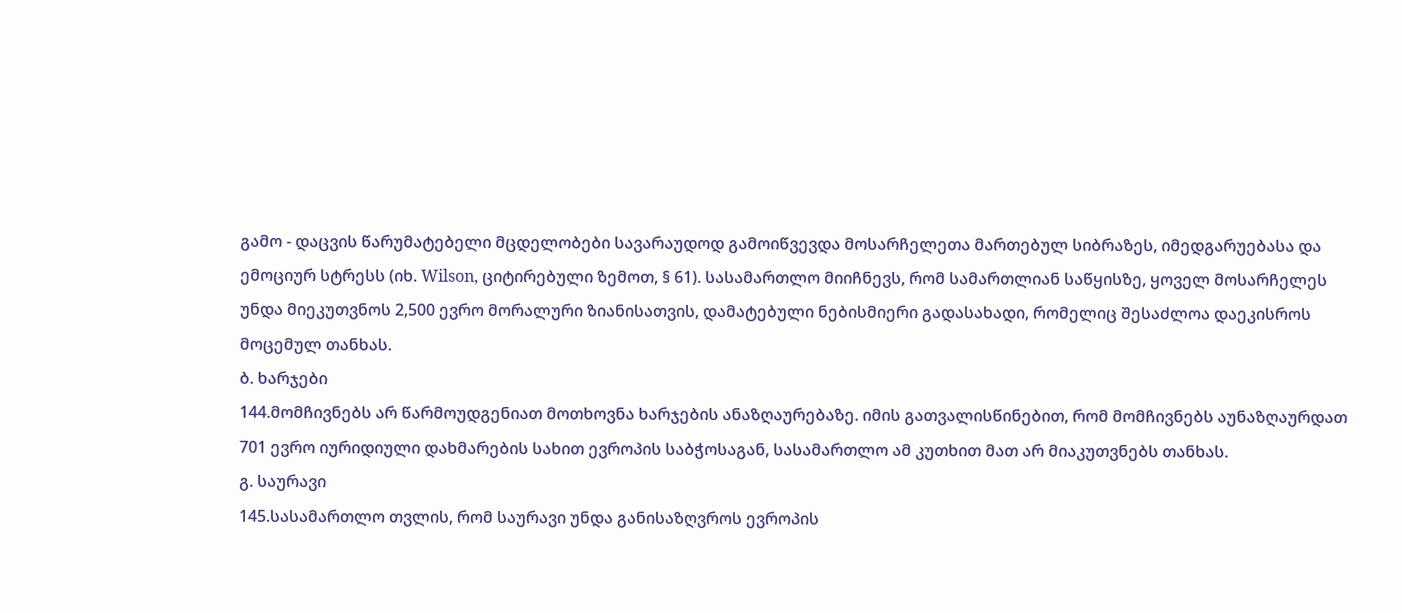გამო - დაცვის წარუმატებელი მცდელობები სავარაუდოდ გამოიწვევდა მოსარჩელეთა მართებულ სიბრაზეს, იმედგარუებასა და ემოციურ სტრესს (იხ. Wilson, ციტირებული ზემოთ, § 61). სასამართლო მიიჩნევს, რომ სამართლიან საწყისზე, ყოველ მოსარჩელეს უნდა მიეკუთვნოს 2,500 ევრო მორალური ზიანისათვის, დამატებული ნებისმიერი გადასახადი, რომელიც შესაძლოა დაეკისროს მოცემულ თანხას.
ბ. ხარჯები
144.მომჩივნებს არ წარმოუდგენიათ მოთხოვნა ხარჯების ანაზღაურებაზე. იმის გათვალისწინებით, რომ მომჩივნებს აუნაზღაურდათ 701 ევრო იურიდიული დახმარების სახით ევროპის საბჭოსაგან, სასამართლო ამ კუთხით მათ არ მიაკუთვნებს თანხას.
გ. საურავი
145.სასამართლო თვლის, რომ საურავი უნდა განისაზღვროს ევროპის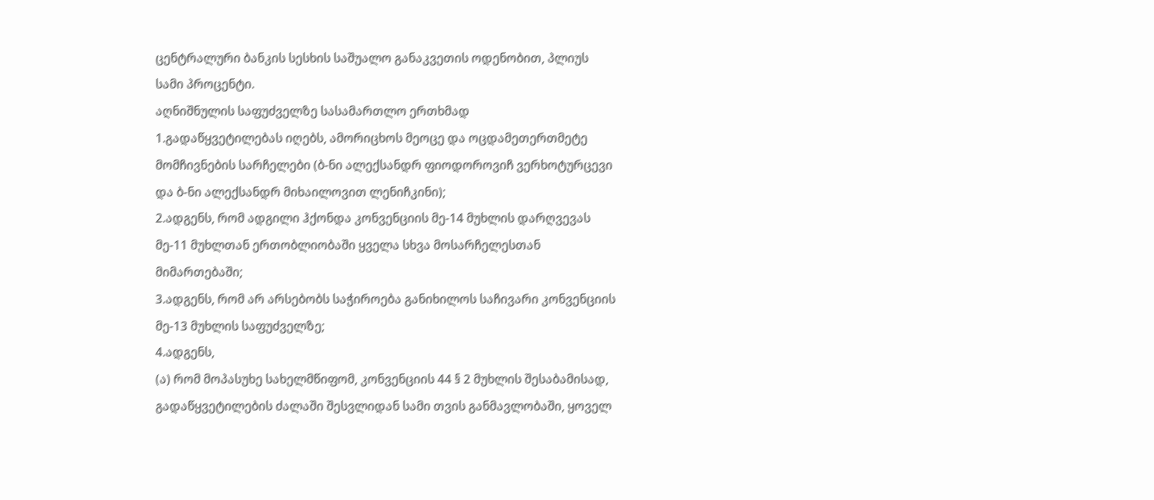ცენტრალური ბანკის სესხის საშუალო განაკვეთის ოდენობით, პლიუს სამი პროცენტი.
აღნიშნულის საფუძველზე სასამართლო ერთხმად
1.გადაწყვეტილებას იღებს, ამორიცხოს მეოცე და ოცდამეთერთმეტე მომჩივნების სარჩელები (ბ-ნი ალექსანდრ ფიოდოროვიჩ ვერხოტურცევი და ბ-ნი ალექსანდრ მიხაილოვით ლენიჩკინი);
2.ადგენს, რომ ადგილი ჰქონდა კონვენციის მე-14 მუხლის დარღვევას მე-11 მუხლთან ერთობლიობაში ყველა სხვა მოსარჩელესთან მიმართებაში;
3.ადგენს, რომ არ არსებობს საჭიროება განიხილოს საჩივარი კონვენციის მე-13 მუხლის საფუძველზე;
4.ადგენს,
(ა) რომ მოპასუხე სახელმწიფომ, კონვენციის 44 § 2 მუხლის შესაბამისად, გადაწყვეტილების ძალაში შესვლიდან სამი თვის განმავლობაში, ყოველ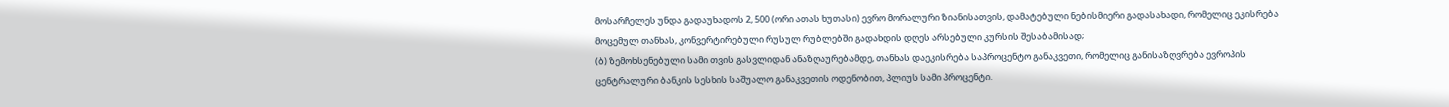მოსარჩელეს უნდა გადაუხადოს 2, 500 (ორი ათას ხუთასი) ევრო მორალური ზიანისათვის, დამატებული ნებისმიერი გადასახადი, რომელიც ეკისრება მოცემულ თანხას, კონვერტირებული რუსულ რუბლებში გადახდის დღეს არსებული კურსის შესაბამისად;
(ბ) ზემოხსენებული სამი თვის გასვლიდან ანაზღაურებამდე, თანხას დაეკისრება საპროცენტო განაკვეთი, რომელიც განისაზღვრება ევროპის ცენტრალური ბანკის სესხის საშუალო განაკვეთის ოდენობით, პლიუს სამი პროცენტი.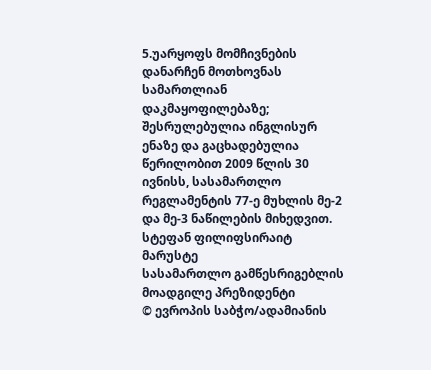5.უარყოფს მომჩივნების დანარჩენ მოთხოვნას სამართლიან დაკმაყოფილებაზე;
შესრულებულია ინგლისურ ენაზე და გაცხადებულია წერილობით 2009 წლის 30 ივნისს, სასამართლო რეგლამენტის 77-ე მუხლის მე-2 და მე-3 ნაწილების მიხედვით.
სტეფან ფილიფსირაიტ მარუსტე
სასამართლო გამწესრიგებლის მოადგილე პრეზიდენტი
© ევროპის საბჭო/ადამიანის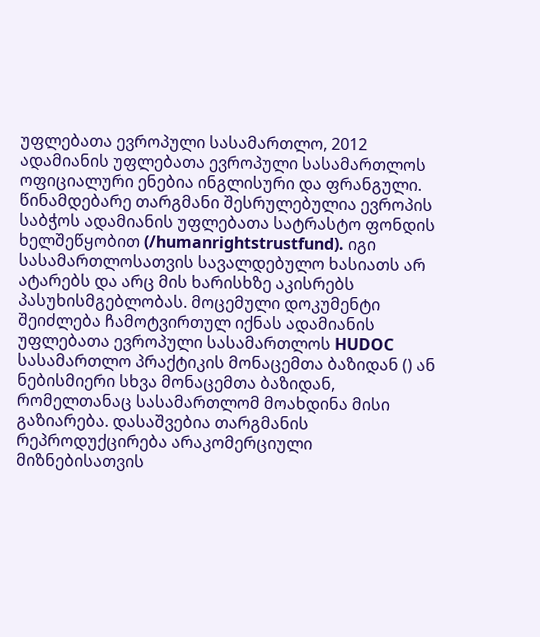უფლებათა ევროპული სასამართლო, 2012
ადამიანის უფლებათა ევროპული სასამართლოს ოფიციალური ენებია ინგლისური და ფრანგული. წინამდებარე თარგმანი შესრულებულია ევროპის საბჭოს ადამიანის უფლებათა სატრასტო ფონდის ხელშეწყობით (/humanrightstrustfund). იგი სასამართლოსათვის სავალდებულო ხასიათს არ ატარებს და არც მის ხარისხზე აკისრებს პასუხისმგებლობას. მოცემული დოკუმენტი შეიძლება ჩამოტვირთულ იქნას ადამიანის უფლებათა ევროპული სასამართლოს HUDOC სასამართლო პრაქტიკის მონაცემთა ბაზიდან () ან ნებისმიერი სხვა მონაცემთა ბაზიდან, რომელთანაც სასამართლომ მოახდინა მისი გაზიარება. დასაშვებია თარგმანის რეპროდუქცირება არაკომერციული მიზნებისათვის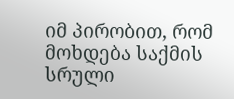იმ პირობით, რომ მოხდება საქმის სრული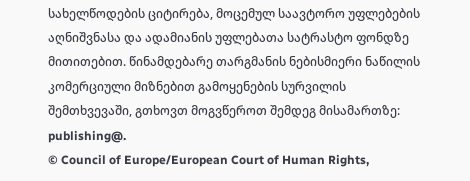სახელწოდების ციტირება, მოცემულ საავტორო უფლებების აღნიშვნასა და ადამიანის უფლებათა სატრასტო ფონდზე მითითებით. წინამდებარე თარგმანის ნებისმიერი ნაწილის კომერციული მიზნებით გამოყენების სურვილის შემთხვევაში, გთხოვთ მოგვწეროთ შემდეგ მისამართზე: publishing@.
© Council of Europe/European Court of Human Rights,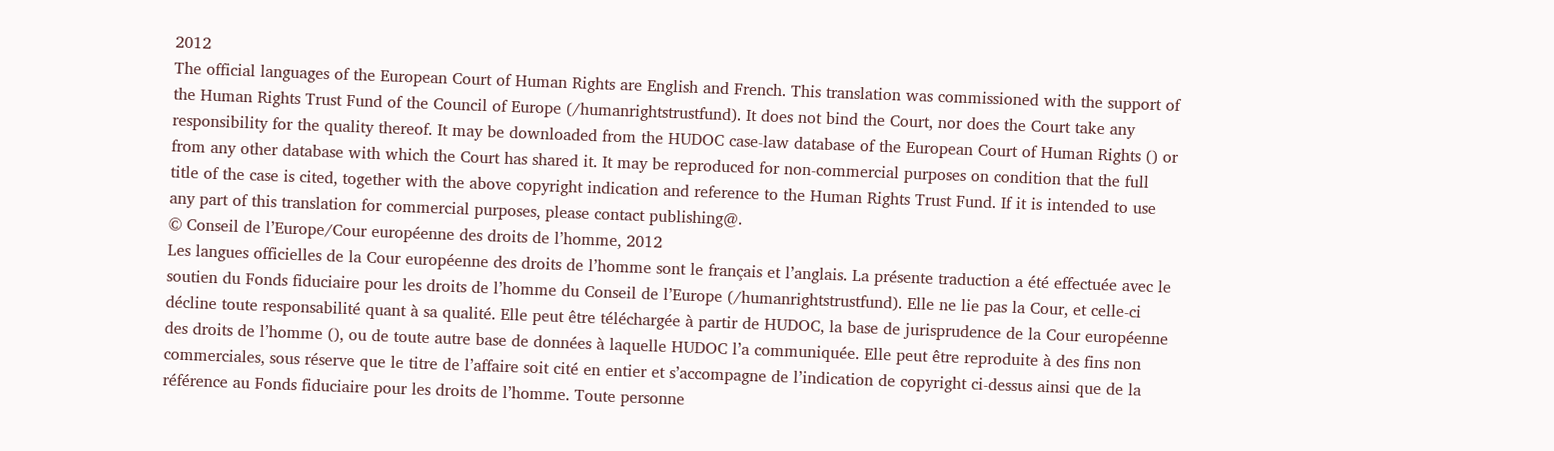2012
The official languages of the European Court of Human Rights are English and French. This translation was commissioned with the support of the Human Rights Trust Fund of the Council of Europe (/humanrightstrustfund). It does not bind the Court, nor does the Court take any responsibility for the quality thereof. It may be downloaded from the HUDOC case-law database of the European Court of Human Rights () or from any other database with which the Court has shared it. It may be reproduced for non-commercial purposes on condition that the full title of the case is cited, together with the above copyright indication and reference to the Human Rights Trust Fund. If it is intended to use any part of this translation for commercial purposes, please contact publishing@.
© Conseil de l’Europe/Cour européenne des droits de l’homme, 2012
Les langues officielles de la Cour européenne des droits de l’homme sont le français et l’anglais. La présente traduction a été effectuée avec le soutien du Fonds fiduciaire pour les droits de l’homme du Conseil de l’Europe (/humanrightstrustfund). Elle ne lie pas la Cour, et celle-ci décline toute responsabilité quant à sa qualité. Elle peut être téléchargée à partir de HUDOC, la base de jurisprudence de la Cour européenne des droits de l’homme (), ou de toute autre base de données à laquelle HUDOC l’a communiquée. Elle peut être reproduite à des fins non commerciales, sous réserve que le titre de l’affaire soit cité en entier et s’accompagne de l’indication de copyright ci-dessus ainsi que de la référence au Fonds fiduciaire pour les droits de l’homme. Toute personne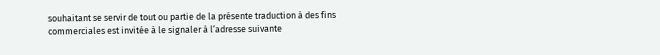souhaitant se servir de tout ou partie de la présente traduction à des fins commerciales est invitée à le signaler à l’adresse suivante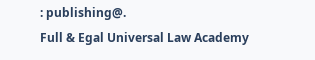: publishing@.
Full & Egal Universal Law Academy